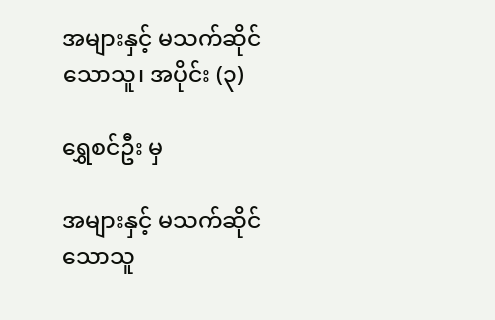အများနှင့် မသက်ဆိုင်သောသူ၊ အပိုင်း (၃)

ရွှေစင်ဦး မှ

အများနှင့် မသက်ဆိုင်သောသူ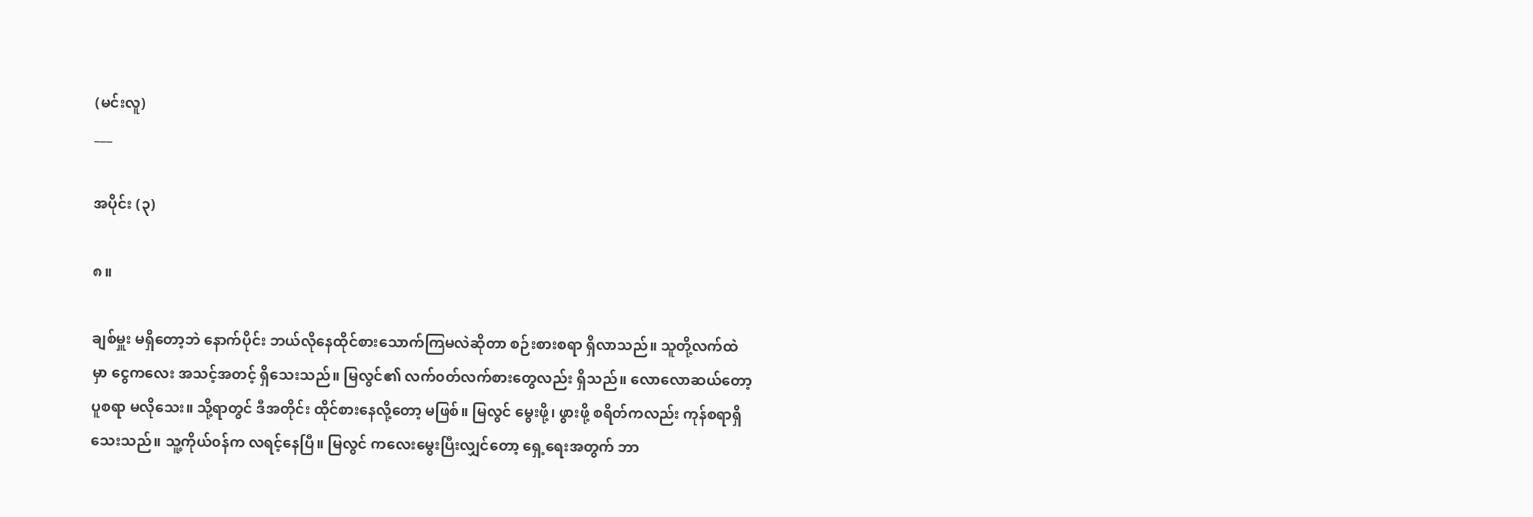(မင်းလူ)
___

အပိုင်း (၃)

၈။

ချစ်မှူး မရှိတော့ဘဲ နောက်ပိုင်း ဘယ်လိုနေထိုင်စားသောက်ကြမလဲဆိုတာ စဉ်းစားစရာ ရှိလာသည်။ သူတို့လက်ထဲမှာ ငွေကလေး အသင့်အတင့် ရှိသေးသည်။ မြလွင်၏ လက်၀တ်လက်စားတွေလည်း ရှိသည်။ လောလောဆယ်တော့ ပူစရာ မလိုသေး။ သို့ရာတွင် ဒီအတိုင်း ထိုင်စားနေလို့တော့ မဖြစ်။ မြလွင် မွေးဖို့၊ ဖွားဖို့ စရိတ်ကလည်း ကုန်စရာရှိသေးသည်။ သူ့ကိုယ်၀န်က လရင့်နေပြီ။ မြလွင် ကလေးမွေးပြီးလျှင်တော့ ရှေ့ရေးအတွက် ဘာ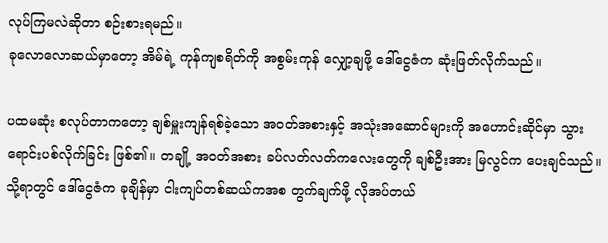လုပ်ကြမလဲဆိုတာ စဉ်းစားရမည်။
ခုလောလောဆယ်မှာတော့ အိမ်ရဲ့ ကုန်ကျစရိတ်ကို အစွမ်းကုန် လျှော့ချဖို့ ဒေါ်ငွေဇံက ဆုံးဖြတ်လိုက်သည်။

ပထမဆုံး စလုပ်တာကတော့ ချစ်မှူးကျန်ရစ်ခဲ့သော အ၀တ်အစားနှင့် အသုံးအဆောင်များကို အဟောင်းဆိုင်မှာ သွားရောင်းပစ်လိုက်ခြင်း ဖြစ်၏။ တချို့ အ၀တ်အစား ခပ်လတ်လတ်ကလေးတွေကို ချစ်ဦးအား မြလွင်က ပေးချင်သည်။ သို့ရာတွင် ဒေါ်ငွေဇံက ခုချိန်မှာ ငါးကျပ်တစ်ဆယ်ကအစ တွက်ချက်ဖို့ လိုအပ်တယ်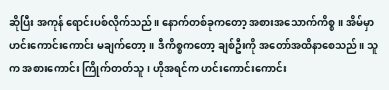ဆိုပြီး အကုန် ရောင်းပစ်လိုက်သည်။ နောက်တစ်ခုကတော့ အစားအသောက်ကိစ္စ။ အိမ်မှာ ဟင်းကောင်းကောင်း မချက်တော့။ ဒီကိစ္စကတော့ ချစ်ဦးကို အတော်အထိနာစေသည်။ သူက အစားကောင်း ကြိုက်တတ်သူ၊ ဟိုအရင်က ဟင်းကောင်းကောင်း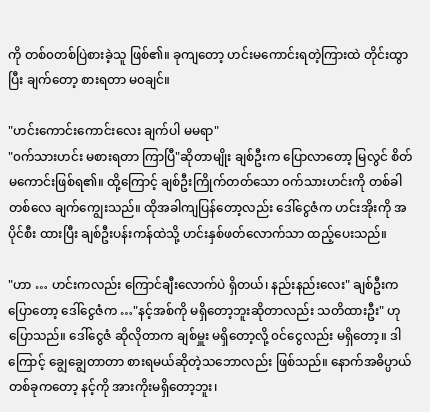ကို တစ်၀တစ်ပြဲစားခဲ့သူ ဖြစ်၏။ ခုကျတော့ ဟင်းမကောင်းရတဲ့ကြားထဲ တိုင်းထွာပြီး ချက်တော့ စားရတာ မ၀ချင်။

"ဟင်းကောင်းကောင်းလေး ချက်ပါ မမရာ"
"၀က်သားဟင်း မစားရတာ ကြာပြီ"ဆိုတာမျိုး ချစ်ဦးက ပြောလာတော့ မြလွင် စိတ်မကောင်းဖြစ်ရ၏။ ထို့ကြောင့် ချစ်ဦးကြိုက်တတ်သော ၀က်သားဟင်းကို တစ်ခါတစ်လေ ချက်ကျွေးသည်။ ထိုအခါကျပြန်တော့လည်း ဒေါ်ငွေဇံက ဟင်းအိုးကို အပိုင်စီး ထားပြီး ချစ်ဦးပန်းကန်ထဲသို့ ဟင်းနှစ်ဖတ်လောက်သာ ထည့်ပေးသည်။

"ဟာ … ဟင်းကလည်း ကြောင်ချီးလောက်ပဲ ရှိတယ်၊ နည်းနည်းလေး" ချစ်ဦးက ပြောတော့ ဒေါ်ငွေဇံက …"နင့်အစ်ကို မရှိတော့ဘူးဆိုတာလည်း သတိထားဦး" ဟု ပြောသည်။ ဒေါ်ငွေဇံ ဆိုလိုတာက ချစ်မှူး မရှိတော့လို့ ၀င်ငွေလည်း မရှိတော့။ ဒါကြောင့် ချွေချွေတာတာ စားရမယ်ဆိုတဲ့သဘောလည်း ဖြစ်သည်။ နောက်အဓိပ္ပာယ်တစ်ခုကတော့ နင့်ကို အားကိုးမရှိတော့ဘူး၊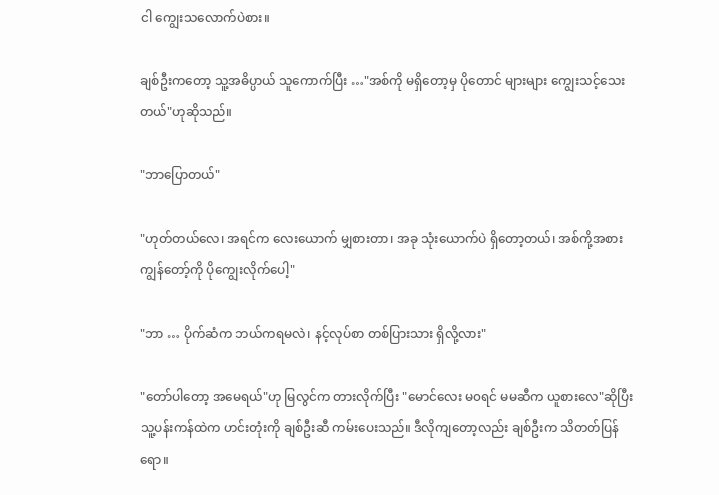ငါ ကျွေးသလောက်ပဲစား။

ချစ်ဦးကတော့ သူ့အဓိပ္ပာယ် သူကောက်ပြီး …"အစ်ကို မရှိတော့မှ ပိုတောင် များများ ကျွေးသင့်သေးတယ်"ဟုဆိုသည်။

"ဘာပြောတယ်"

"ဟုတ်တယ်လေ၊ အရင်က လေးယောက် မျှစားတာ၊ အခု သုံးယောက်ပဲ ရှိတော့တယ်၊ အစ်ကို့အစား ကျွန်တော့်ကို ပိုကျွေးလိုက်ပေါ့"

"ဘာ … ပိုက်ဆံက ဘယ်ကရမလဲ၊ နင့်လုပ်စာ တစ်ပြားသား ရှိလို့လား"

"တော်ပါတော့ အမေရယ်"ဟု မြလွင်က တားလိုက်ပြီး "မောင်လေး မ၀ရင် မမဆီက ယူစားလေ"ဆိုပြီး သူ့ပန်းကန်ထဲက ဟင်းတုံးကို ချစ်ဦးဆီ ကမ်းပေးသည်။ ဒီလိုကျတော့လည်း ချစ်ဦးက သိတတ်ပြန်ရော။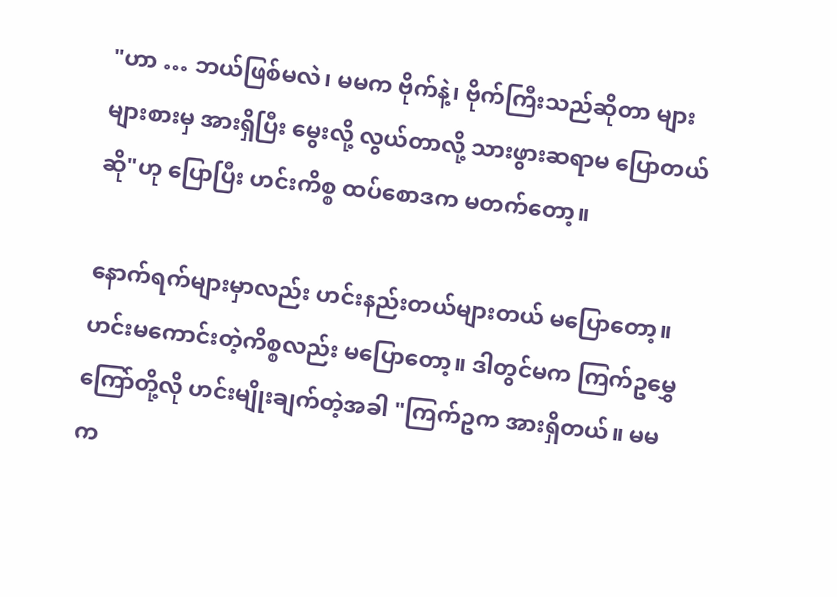"ဟာ … ဘယ်ဖြစ်မလဲ၊ မမက ဗိုက်နဲ့၊ ဗိုက်ကြီးသည်ဆိုတာ များများစားမှ အားရှိပြီး မွေးလို့ လွယ်တာလို့ သားဖွားဆရာမ ပြောတယ်ဆို"ဟု ပြောပြီး ဟင်းကိစ္စ ထပ်စောဒက မတက်တော့။

နောက်ရက်များမှာလည်း ဟင်းနည်းတယ်များတယ် မပြောတော့။ ဟင်းမကောင်းတဲ့ကိစ္စလည်း မပြောတော့။ ဒါတွင်မက ကြက်ဥမွှေကြော်တို့လို ဟင်းမျိုးချက်တဲ့အခါ "ကြက်ဥက အားရှိတယ်။ မမက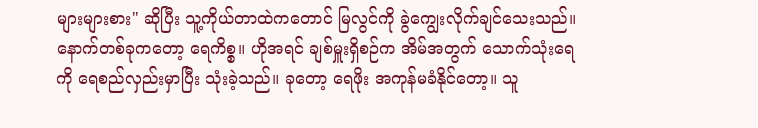များများစား" ဆိုပြီး သူ့ကိုယ်တာထဲကတောင် မြလွင်ကို ခွဲကျွေးလိုက်ချင်သေးသည်။ နောက်တစ်ခုကတော့ ရေကိစ္စ။ ဟိုအရင် ချစ်မှူးရှိစဉ်က အိမ်အတွက် သောက်သုံးရေကို ရေစည်လှည်းမှာပြီး သုံးခဲ့သည်။ ခုတော့ ရေဖိုး အကုန်မခံနိုင်တော့။ သူ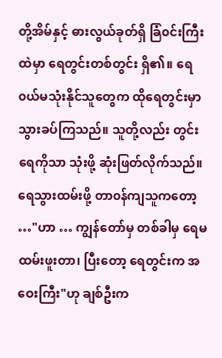တို့အိမ်နှင့် ဓားလွယ်ခုတ်ရှိ ခြံ၀င်းကြီးထဲမှာ ရေတွင်းတစ်တွင်း ရှိ၏။ ရေ၀ယ်မသုံးနိုင်သူတွေက ထိုရေတွင်းမှာ သွားခပ်ကြသည်။ သူတို့လည်း တွင်းရေကိုသာ သုံးဖို့ ဆုံးဖြတ်လိုက်သည်။ ရေသွားထမ်းဖို့ တာ၀န်ကျသူကတော့ …"ဟာ … ကျွန်တော်မှ တစ်ခါမှ ရေမထမ်းဖူးတာ၊ ပြီးတော့ ရေတွင်းက အဝေးကြီး"ဟု ချစ်ဦးက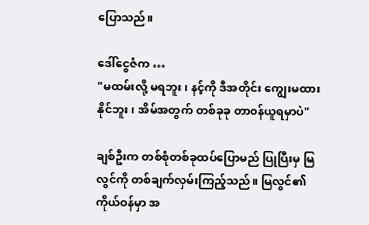ပြောသည်။

ဒေါ်ငွေဇံက …
"မထမ်းလို့ မရဘူး၊ နင့်ကို ဒီအတိုင်း ကျွေးမထားနိုင်ဘူး၊ အိမ်အတွက် တစ်ခုခု တာ၀န်ယူရမှာပဲ"

ချစ်ဦးက တစ်စုံတစ်ခုထပ်ပြောမည် ပြုပြီးမှ မြလွင်ကို တစ်ချက်လှမ်းကြည့်သည်။ မြလွင်၏ကိုယ်ဝန်မှာ အ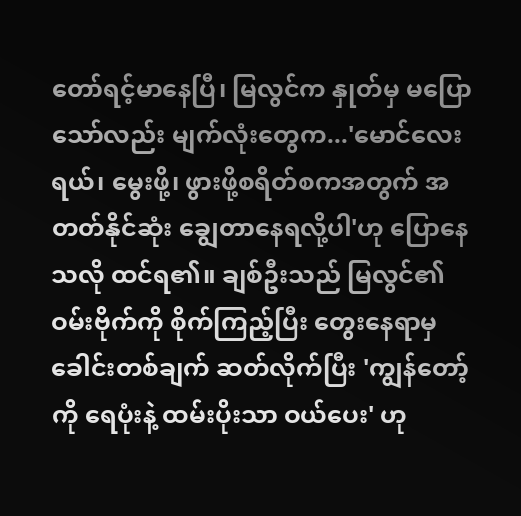တော်ရင့်မာနေပြီ၊ မြလွင်က နှုတ်မှ မပြောသော်လည်း မျက်လုံးတွေက...'မောင်လေးရယ်၊ မွေးဖို့၊ ဖွားဖို့စရိတ်စကအတွက် အတတ်နိုင်ဆုံး ချွေတာနေရလို့ပါ'ဟု ပြောနေသလို ထင်ရ၏။ ချစ်ဦးသည် မြလွင်၏ဝမ်းဗိုက်ကို စိုက်ကြည့်ပြီး တွေးနေရာမှ ခေါင်းတစ်ချက် ဆတ်လိုက်ပြီး 'ကျွန်တော့်ကို ရေပုံးနဲ့ ထမ်းပိုးသာ ဝယ်ပေး' ဟု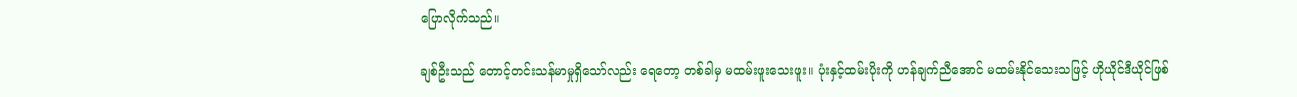ပြောလိုက်သည်။

ချစ်ဦးသည် တောင့်တင်းသန်မာမှုရှိသော်လည်း ရေတော့ တစ်ခါမှ မထမ်းဖူးသေးဖူး။ ပုံးနှင့်ထမ်းပိုးကို ဟန်ချက်ညီအောင် မထမ်းနိုင်သေးသဖြင့် ဟိုယိုင်ဒီယိုင်ဖြစ်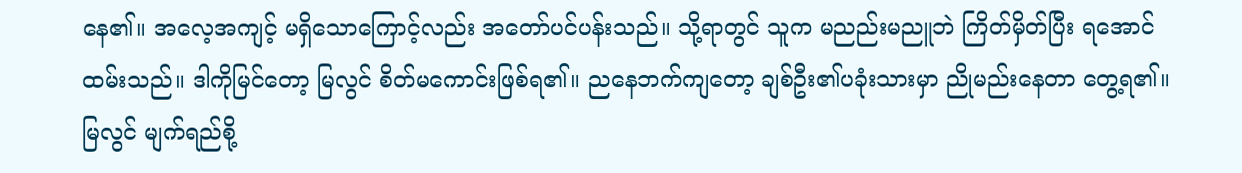နေ၏။ အလေ့အကျင့် မရှိသောကြောင့်လည်း အတော်ပင်ပန်းသည်။ သို့ရာတွင် သူက မညည်းမညူဘဲ ကြိတ်မှိတ်ပြီး ရအောင်ထမ်းသည်။ ဒါကိုမြင်တော့ မြလွင် စိတ်မကောင်းဖြစ်ရ၏။ ညနေဘက်ကျတော့ ချစ်ဦး၏ပခုံးသားမှာ ညိုမည်းနေတာ တွေ့ရ၏။ မြလွင် မျက်ရည်စို့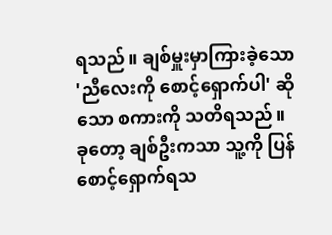ရသည်။ ချစ်မှူးမှာကြားခဲ့သော 'ညီလေးကို စောင့်ရှောက်ပါ' ဆိုသော စကားကို သတိရသည်။ ခုတော့ ချစ်ဦးကသာ သူ့ကို ပြန်စောင့်ရှောက်ရသ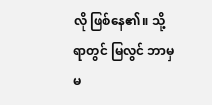လို ဖြစ်နေ၏။ သို့ရာတွင် မြလွင် ဘာမှမ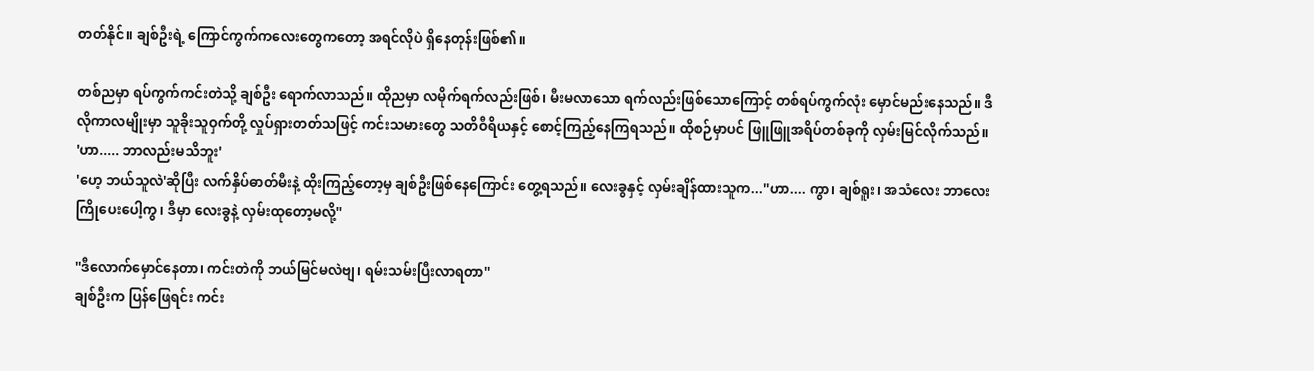တတ်နိုင်။ ချစ်ဦးရဲ့ ကြောင်ကွက်ကလေးတွေကတော့ အရင်လိုပဲ ရှိနေတုန်းဖြစ်၏။

တစ်ညမှာ ရပ်ကွက်ကင်းတဲသို့ ချစ်ဦး ရောက်လာသည်။ ထိုညမှာ လမိုက်ရက်လည်းဖြစ်၊ မီးမလာသော ရက်လည်းဖြစ်သောကြောင့် တစ်ရပ်ကွက်လုံး မှောင်မည်းနေသည်။ ဒီလိုကာလမျိုးမှာ သူခိုးသူဝှက်တို့ လှုပ်ရှားတတ်သဖြင့် ကင်းသမားတွေ သတိဝီရိယနှင့် စောင့်ကြည့်နေကြရသည်။ ထိုစဉ်မှာပင် ဖြူဖြူအရိပ်တစ်ခုကို လှမ်းမြင်လိုက်သည်။
'ဟာ..... ဘာလည်းမသိဘူး'
'ဟေ့ ဘယ်သူလဲ'ဆိုပြီး လက်နှိပ်ဓာတ်မီးနဲ့ ထိုးကြည့်တော့မှ ချစ်ဦးဖြစ်နေကြောင်း တွေ့ရသည်။ လေးခွနှင့် လှမ်းချိန်ထားသူက...''ဟာ.... ကွာ၊ ချစ်ရူး၊ အသံလေး ဘာလေး ကြိုပေးပေါ့ကွ၊ ဒီမှာ လေးခွနဲ့ လှမ်းထုတော့မလို့''

''ဒီလောက်မှောင်နေတာ၊ ကင်းတဲကို ဘယ်မြင်မလဲဗျ၊ ရမ်းသမ်းပြီးလာရတာ''
ချစ်ဦးက ပြန်ဖြေရင်း ကင်း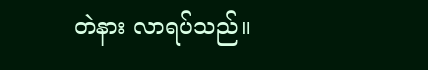တဲနား လာရပ်သည်။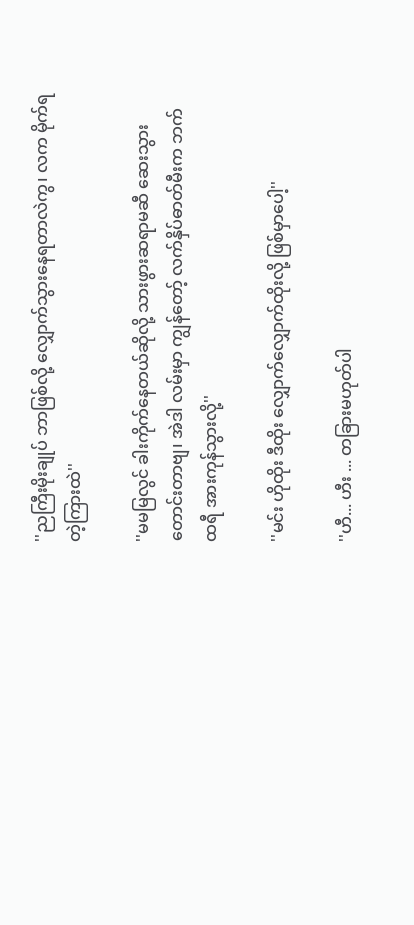''ညကြီးမိုးချုပ် ဘာဖြစ်လို့ လျှောက်သွားနေရတာလဲကွ၊ လက မိုက်ရတဲ့ကြားထဲ''

''မမမြလွင် ခါးကိုက်နေတယ်ဆိုလို့ သားဖွားဆရာမဆီ ဆေးသွားတောင်းတာဗျ၊ အဲဒါ လမ်းမှာ ကျွန်တော့် လက်နှိပ်ဓာတ်မီးက ဘက်ထရီ အားကုန်သွားလို့''

''မင်း ဟိုထိုး ဒီထိုး လျှောက်လျှောက်ထိုးလို့ ဖြစ်မှာပေါ့''

''ဟီ... ဟီး ... တခြားမဟုတ်ပါ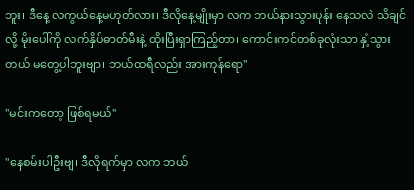ဘူး၊ ဒီနေ့ လကွယ်နေ့မဟုတ်လား၊ ဒီလိုနေ့မျိုးမှာ လက ဘယ်နားသွားပုန်း နေသလဲ သိချင်လို့ မိုးပေါ်ကို လက်နှိပ်ဓာတ်မီးနဲ့ ထိုးပြီးရှာကြည့်တာ၊ ကောင်းကင်တစ်ခုလုံးသာ နှံ့သွားတယ် မတွေ့ပါဘူးဗျာ၊ ဘယ်ထရီလည်း အားကုန်ရော''

''မင်းကတော့ ဖြစ်ရမယ်''

''နေစမ်းပါဦးဗျ၊ ဒီလိုရက်မှာ လက ဘယ်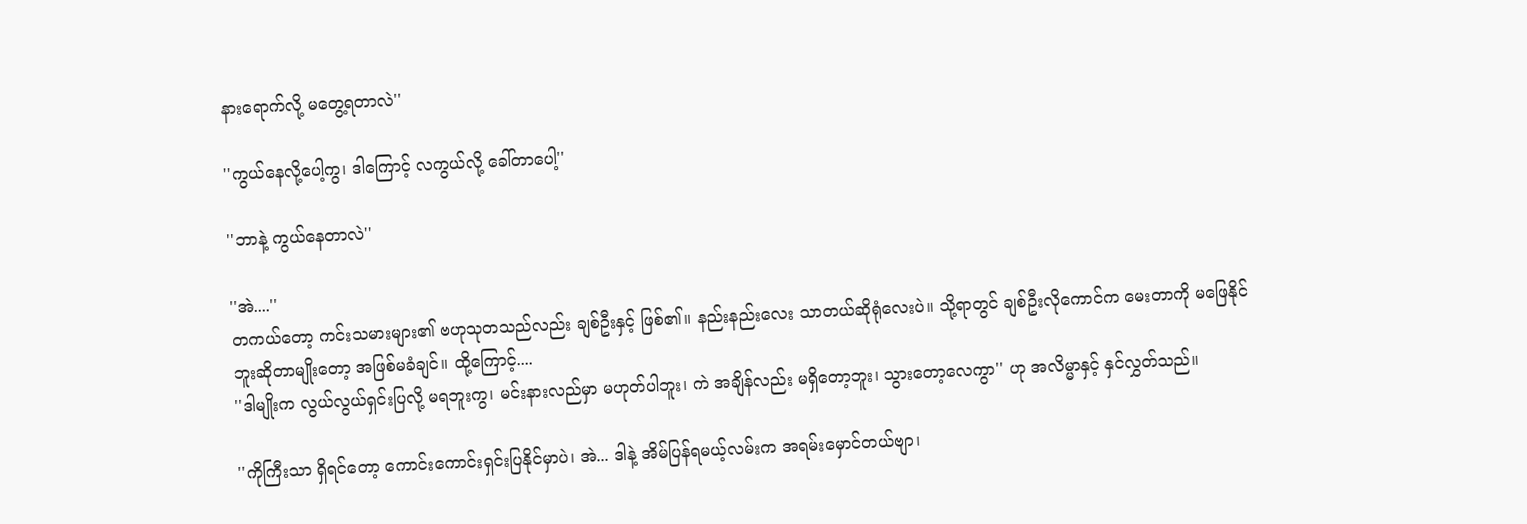နားရောက်လို့ မတွေ့ရတာလဲ''

''ကွယ်နေလို့ပေါ့ကွ၊ ဒါကြောင့် လကွယ်လို့ ခေါ်တာပေါ့''

''ဘာနဲ့ ကွယ်နေတာလဲ''

''အဲ....''
တကယ်တော့ ကင်းသမားများ၏ ဗဟုသုတသည်လည်း ချစ်ဦးနှင့် ဖြစ်၏။ နည်းနည်းလေး သာတယ်ဆိုရုံလေးပဲ။ သို့ရာတွင် ချစ်ဦးလိုကောင်က မေးတာကို မဖြေနိုင်ဘူးဆိုတာမျိုးတော့ အဖြစ်မခံချင်။ ထို့ကြောင့်....
''ဒါမျိုးက လွယ်လွယ်ရှင်းပြလို့ မရဘူးကွ၊ မင်းနားလည်မှာ မဟုတ်ပါဘူး၊ ကဲ အချိန်လည်း မရှိတော့ဘူး၊ သွားတော့လေကွာ'' ဟု အလိမ္မာနှင့် နှင်လွှတ်သည်။

''ကိုကြီးသာ ရှိရင်တော့ ကောင်းကောင်းရှင်းပြနိုင်မှာပဲ၊ အဲ... ဒါနဲ့ အိမ်ပြန်ရမယ့်လမ်းက အရမ်းမှောင်တယ်ဗျာ၊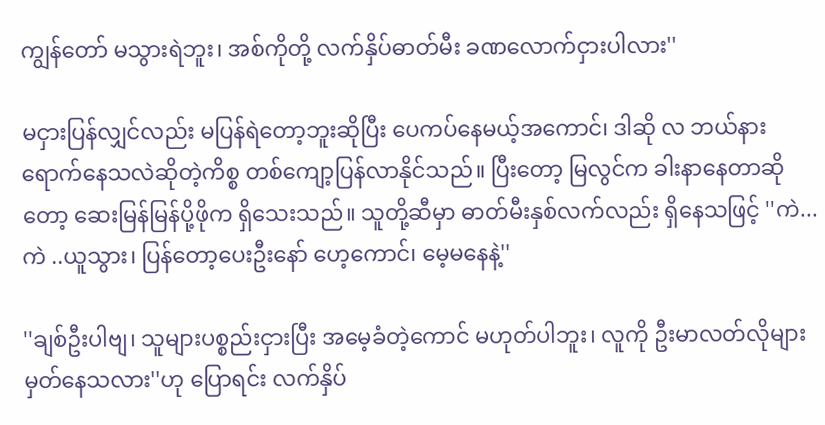ကျွန်တော် မသွားရဲဘူး၊ အစ်ကိုတို့ လက်နှိပ်ဓာတ်မီး ခဏလောက်ငှားပါလား''

မငှားပြန်လျှင်လည်း မပြန်ရဲတော့ဘူးဆိုပြီး ပေကပ်နေမယ့်အကောင်၊ ဒါဆို လ ဘယ်နား ရောက်နေသလဲဆိုတဲ့ကိစ္စ တစ်ကျော့ပြန်လာနိုင်သည်။ ပြီးတော့ မြလွင်က ခါးနာနေတာဆိုတော့ ဆေးမြန်မြန်ပို့ဖိုက ရှိသေးသည်။ သူတို့ဆီမှာ ဓာတ်မီးနှစ်လက်လည်း ရှိနေသဖြင့် ''ကဲ... ကဲ ..ယူသွား၊ ပြန်တော့ပေးဦးနော် ဟေ့ကောင်၊ မေ့မနေနဲ့''

''ချစ်ဦးပါဗျ၊ သူများပစ္စည်းငှားပြီး အမေ့ခံတဲ့ကောင် မဟုတ်ပါဘူး၊ လူကို ဦးမာလတ်လိုများ မှတ်နေသလား''ဟု ပြောရင်း လက်နှိပ်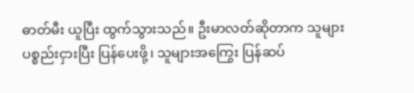ဓာတ်မီး ယူပြီး ထွက်သွားသည်။ ဦးမာလတ်ဆိုတာက သူများပစ္စည်းငှားပြီး ပြန်ပေးဖို့၊ သူများအကြွေး ပြန်ဆပ်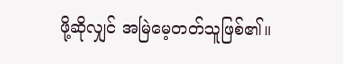ဖို့ဆိုလျှင် အမြဲမေ့တတ်သူဖြစ်၏။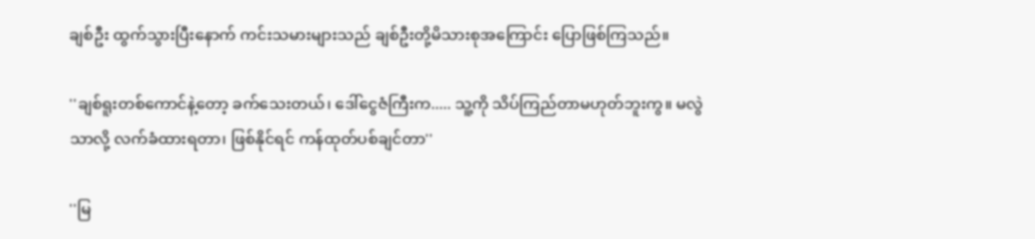ချစ်ဦး ထွက်သွားပြီးနောက် ကင်းသမားများသည် ချစ်ဦးတို့မိသားစုအကြောင်း ပြောဖြစ်ကြသည်။

''ချစ်ရူးတစ်ကောင်နဲ့တော့ ခက်သေးတယ်၊ ဒေါ်ငွေဇံကြီးက..... သူ့ကို သိပ်ကြည်တာမဟုတ်ဘူးကွ။ မလွဲသာလို့ လက်ခံထားရတာ၊ ဖြစ်နိုင်ရင် ကန်ထုတ်ပစ်ချင်တာ''

''မြ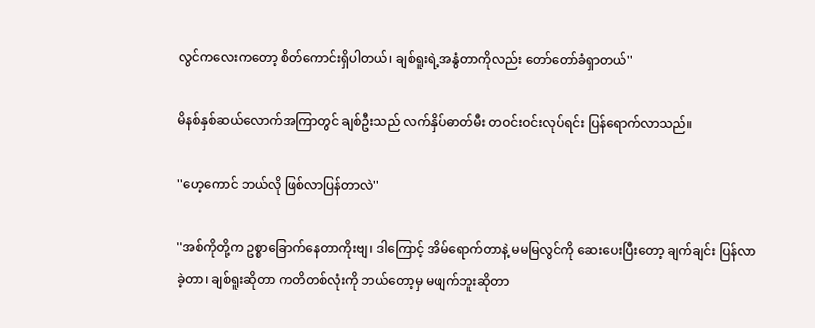လွင်ကလေးကတော့ စိတ်ကောင်းရှိပါတယ်၊ ချစ်ရူးရဲ့အနွံတာကိုလည်း တော်တော်ခံရှာတယ်''

မိနစ်နှစ်ဆယ်လောက်အကြာတွင် ချစ်ဦးသည် လက်နှိပ်ဓာတ်မီး တဝင်းဝင်းလုပ်ရင်း ပြန်ရောက်လာသည်။

''ဟေ့ကောင် ဘယ်လို ဖြစ်လာပြန်တာလဲ''

''အစ်ကိုတို့က ဥစ္စာခြောက်နေတာကိုးဗျ၊ ဒါကြောင့် အိမ်ရောက်တာနဲ့ မမမြလွင်ကို ဆေးပေးပြီးတော့ ချက်ချင်း ပြန်လာခဲ့တာ၊ ချစ်ရူးဆိုတာ ကတိတစ်လုံးကို ဘယ်တော့မှ မဖျက်ဘူးဆိုတာ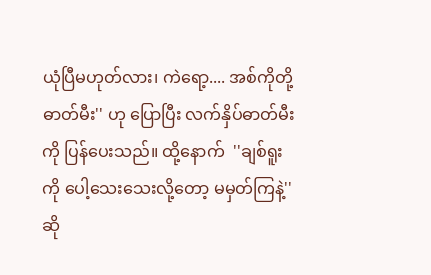ယုံပြီမဟုတ်လား၊ ကဲရော့.... အစ်ကိုတို့ဓာတ်မီး'' ဟု ပြောပြီး လက်နှိပ်ဓာတ်မီးကို ပြန်ပေးသည်။ ထို့နောက်  ''ချစ်ရူးကို ပေါ့သေးသေးလို့တော့ မမှတ်ကြနဲ့''ဆို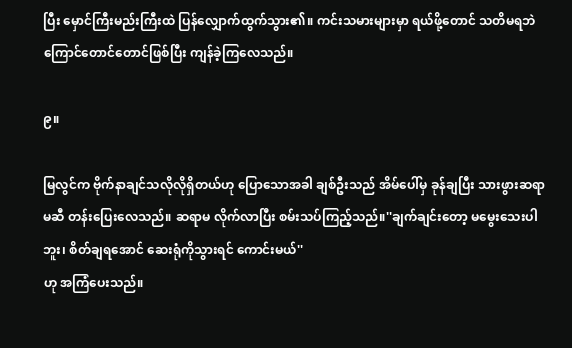ပြီး မှောင်ကြီးမည်းကြီးထဲ ပြန်လျှောက်ထွက်သွား၏။ ကင်းသမားများမှာ ရယ်ဖို့တောင် သတိမရဘဲ ကြောင်တောင်တောင်ဖြစ်ပြီး ကျန်ခဲ့ကြလေသည်။

၉။

မြလွင်က ဗိုက်နာချင်သလိုလိုရှိတယ်ဟု ပြောသောအခါ ချစ်ဦးသည် အိမ်ပေါ်မှ ခုန်ချပြီး သားဖွားဆရာမဆီ တန်းပြေးလေသည်။ ဆရာမ လိုက်လာပြီး စမ်းသပ်ကြည့်သည်။''ချက်ချင်းတော့ မမွေးသေးပါဘူး၊ စိတ်ချရအောင် ဆေးရုံကိုသွားရင် ကောင်းမယ်''
ဟု အကြံပေးသည်။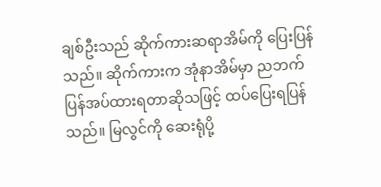ချစ်ဦးသည် ဆိုက်ကားဆရာအိမ်ကို ပြေးပြန်သည်။ ဆိုက်ကားက အုံနာအိမ်မှာ ညဘက်ပြန်အပ်ထားရတာဆိုသဖြင့် ထပ်ပြေးရပြန်သည်။ မြလွင်ကို ဆေးရုံပို့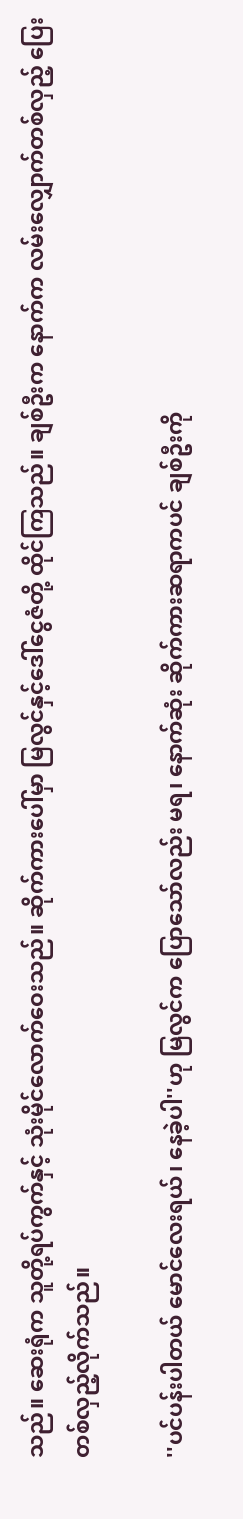သည်။ ဆေးရုံက သူတို့ရပ်ကွက်နှင့် သုံးမိုင်လောက်ဝေးသည်။ ဆိုက်ကားပေါ်မှာ မြလွင်နှင့်ဒေါ်ငွေဇံတို့ ထိုင်ကြသည်။ ချစ်ဦးက နောက်က လမ်းလျှောက်တစ်လှည့် ပြေးတစ်လှည့်လိုက်သည်။

''ပင်ပန်းပါတယ် မောင်လေးရယ်၊ နေခဲ့ပါ''ဟု မြလွင်က ပြောသော်လည်း မရ၊ နောက်ဆုံး ဆိုက်ကားဆရာကပင် ချစ်ဦးကို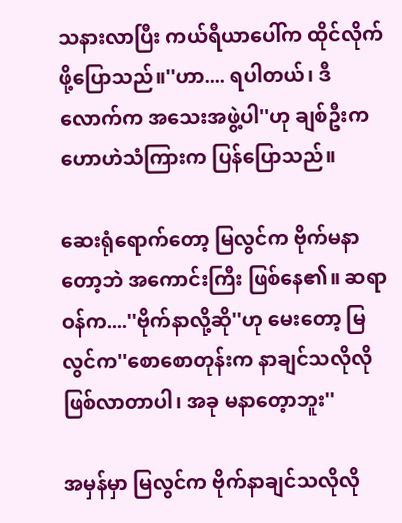သနားလာပြီး ကယ်ရီယာပေါ်က ထိုင်လိုက်ဖို့ပြောသည်။''ဟာ.... ရပါတယ်၊ ဒီလောက်က အသေးအဖွဲ့ပါ''ဟု ချစ်ဦးက ဟောဟဲသံကြားက ပြန်ပြောသည်။

ဆေးရုံရောက်တော့ မြလွင်က ဗိုက်မနာတော့ဘဲ အကောင်းကြီး ဖြစ်နေ၏။ ဆရာဝန်က....''ဗိုက်နာလို့ဆို''ဟု မေးတော့ မြလွင်က''စောစောတုန်းက နာချင်သလိုလို ဖြစ်လာတာပါ၊ အခု မနာတေ့ာဘူး''

အမှန်မှာ မြလွင်က ဗိုက်နာချင်သလိုလို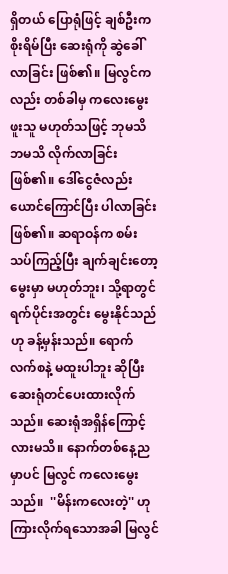ရှိတယ် ပြောရုံဖြင့် ချစ်ဦးက စိုးရိမ်ပြီး ဆေးရုံကို ဆွဲခေါ်လာခြင်း ဖြစ်၏။ မြလွင်ကလည်း တစ်ခါမှ ကလေးမွေးဖူးသူ မဟုတ်သဖြင့် ဘုမသိဘမသိ လိုက်လာခြင်းဖြစ်၏။ ဒေါ်ငွေဇံလည်း ယောင်ကြောင်ပြီး ပါလာခြင်း ဖြစ်၏။ ဆရာဝန်က စမ်းသပ်ကြည့်ပြီး ချက်ချင်းတော့ မွေးမှာ မဟုတ်ဘူး၊ သို့ရာတွင် ရက်ပိုင်းအတွင်း မွေးနိုင်သည်ဟု ခန့်မှန်းသည်။ ရောက်လက်စနဲ့ မထူးပါဘူး ဆိုပြီး ဆေးရုံတင်ပေးထားလိုက်သည်။ ဆေးရုံအရှိန်ကြောင့်လားမသိ။ နောက်တစ်နေ့ညမှာပင် မြလွင် ကလေးမွေးသည်။  ''မိန်းကလေးတဲ့'' ဟု ကြားလိုက်ရသောအခါ မြလွင်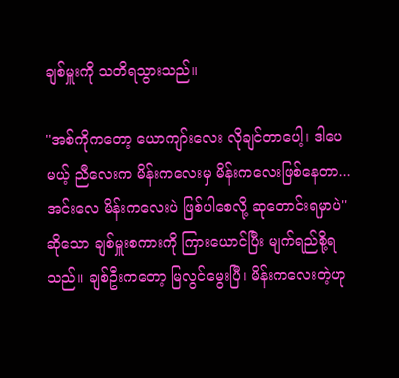ချစ်မှူးကို သတိရသွားသည်။

''အစ်ကိုကတော့ ယောကျာ်းလေး လိုချင်တာပေါ့၊ ဒါပေမယ့် ညီလေးက မိန်းကလေးမှ မိန်းကလေးဖြစ်နေတာ... အင်းလေ မိန်းကလေးပဲ ဖြစ်ပါစေလို့ ဆုတောင်းရမှာပဲ'' ဆိုသော ချစ်မှူးစကားကို ကြားယောင်ပြီး မျက်ရည်စို့ရသည်။ ချစ်ဦးကတော့ မြလွင်မွေးပြီ၊ မိန်းကလေးတဲ့ဟု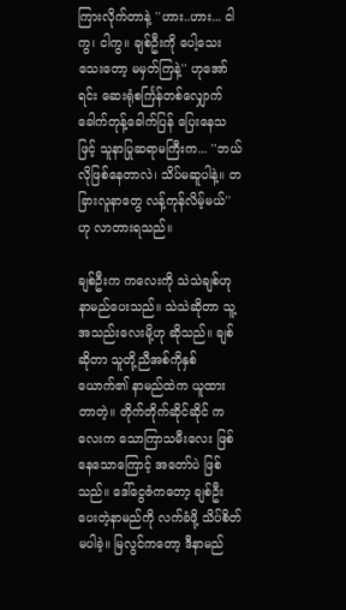ကြားလိုက်တာနဲ့ ''ဟား..ဟား... ငါကွ၊ ငါကွ။ ချစ်ဦးကို ပေါ့သေးသေးတော့ မမှတ်ကြနဲ့'' ဟုအော်ရင်း ဆေးရုံစင်္ကြန်တစ်လျှောက် ခေါက်တုန့်ခေါက်ပြန် ပြေးနေသဖြင့် သူနာပြုဆရာမကြီးက... ''ဘယ်လိုဖြစ်နေတာလဲ၊ သိပ်မဆူပါနဲ့။ တခြားလူနာတွေ လန့်ကုန်လိမ့်မယ်'' ဟု လာတားရသည်။

ချစ်ဦးက ကလေးကို သဲသဲချစ်ဟု နာမည်ပေးသည်။ သဲသဲဆိုတာ သူ့ အသည်းလေးမို့ဟု ဆိုသည်။ ချစ် ဆိုတာ သူတို့ညီအစ်ကိုနှစ်ယောက်၏ နာမည်ထဲက ယူထားတာတဲ့။ တိုက်တိုက်ဆိုင်ဆိုင် ကလေးက သောကြာသမီးလေး ဖြစ်နေသောကြောင့် အတော်ပဲ ဖြစ်သည်။ ဒေါ်ငွေဇံကတော့ ချစ်ဦးပေးတဲ့နာမည်ကို လက်ခံဖို့ သိပ်စိတ်မပါခဲ့။ မြလွင်ကတော့ ဒီနာမည်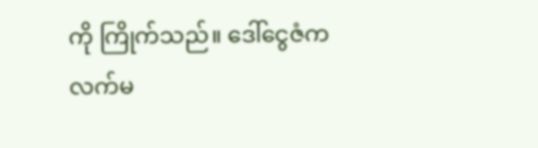ကို ကြိုက်သည်။ ဒေါ်ငွေဇံက လက်မ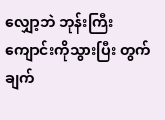လျှော့ဘဲ ဘုန်းကြီးကျောင်းကိုသွားပြီး တွက်ချက်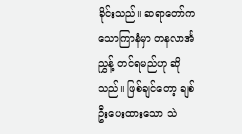ခိုင်းသည်။ ဆရာတော်က သောကြာနံမှာ တနလာင်္အညွှန့် တင်ရမည်ဟု ဆိုသည်။ ဖြစ်ချင်တော့ ချစ်ဦးပေးထားသော သဲ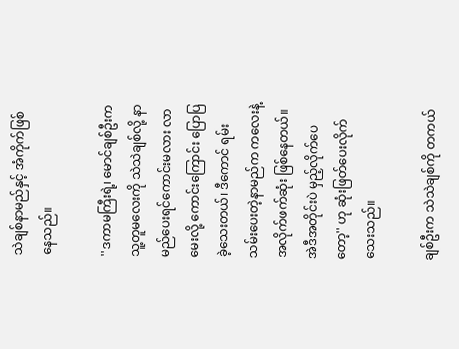သဲချစ်နာမည်နှင့် အံကိုက်ဖြစ်နေသည်။

''ဒကာမကြီးရဲ့၊ မောင်ချစ်ဦးက သူ့တူမလေးကို သဲသဲချစ်လို့ နာမည်ပေးရင်ကောင်းမလား လာမေးလို့ ကောင်းကြောင်း ပြောပြခဲ့သေးတယ်၊ ဒီကောင် ရမ်းသမ်းပေးတဲ့နာမည်က ကလေးနဲ့ အလိုက်ဖက်ဆုံး ဖြစ်နေတယ်။ အဲဒီအတိုင်းပဲ မှည့်လိုက်ပေတော့'' ဟု ဆုံးဖြတ်ပေးလိုက်သေးသည်။

ချစ်ဦးက သဲသဲချစ်ကို တကယ်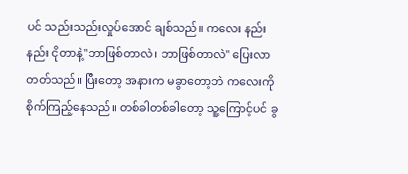ပင် သည်းသည်းလှုပ်အောင် ချစ်သည်။ ကလေး နည်းနည်း ငိုတာနဲ့''ဘာဖြစ်တာလဲ၊ ဘာဖြစ်တာလဲ'' ပြေးလာတတ်သည်။ ပြီးတော့ အနားက မခွာတော့ဘဲ ကလေးကို စိုက်ကြည့်နေသည်။ တစ်ခါတစ်ခါတော့ သူ့ကြောင့်ပင် ခွ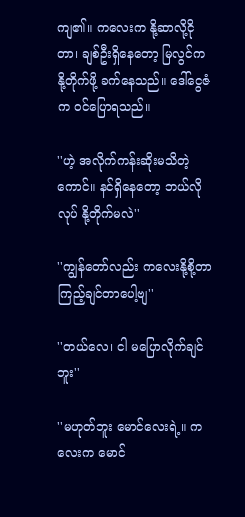ကျ၏။ ကလေးက နို့ဆာလို့ငိုတာ၊ ချစ်ဦးရှိနေတော့ မြလွင်က နို့တိုက်ဖို့ ခက်နေသည်။ ဒေါ်ငွေဇံက ဝင်ပြောရသည်။

''ဟဲ့ အလိုက်ကန်းဆိုးမသိတဲ့ကောင်။ နင်ရှိနေတော့ ဘယ်လိုလုပ် နို့တိုက်မလဲ''

''ကျွန်တော်လည်း ကလေးနို့စို့တာ ကြည့်ချင်တာပေါ့ဗျ''

''တယ်လေ၊ ငါ မပြောလိုက်ချင်ဘူး''

''မဟုတ်ဘူး မောင်လေးရဲ့။ ကလေးက မောင်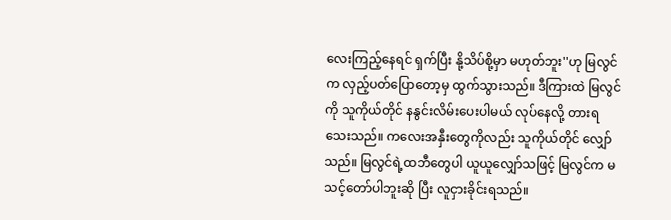လေးကြည့်နေရင် ရှက်ပြီး နို့သိပ်စို့မှာ မဟုတ်ဘူး''ဟု မြလွင်က လှည့်ပတ်ပြောတော့မှ ထွက်သွားသည်။ ဒီကြားထဲ မြလွင်ကို သူကိုယ်တိုင် နနွင်းလိမ်းပေးပါမယ် လုပ်နေလို့ တားရသေးသည်။ ကလေးအနှီးတွေကိုလည်း သူကိုယ်တိုင် လျှော်သည်။ မြလွင်ရဲ့ထဘီတွေပါ ယူယူလျှော်သဖြင့် မြလွင်က မသင့်တော်ပါဘူးဆို ပြီး လူငှားခိုင်းရသည်။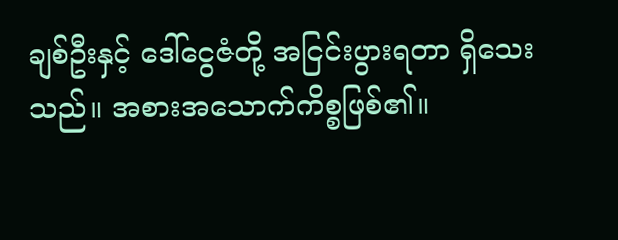ချစ်ဦးနှင့် ဒေါ်ငွေဇံတို့ အငြင်းပွားရတာ ရှိသေးသည်။ အစားအသောက်ကိစ္စဖြစ်၏။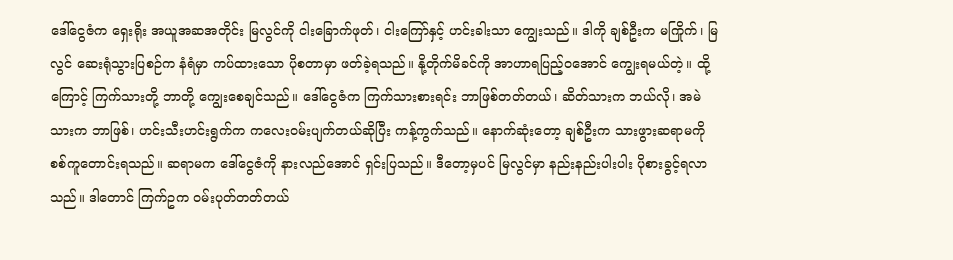ဒေါ်ငွေဇံက ရှေးရိုး အယူအဆအတိုင်း မြလွင်ကို ငါးခြောက်ဖုတ်၊ ငါးကြော်နှင့် ဟင်းခါးသာ ကျွေးသည်။ ဒါကို ချစ်ဦးက မကြိုက်၊ မြလွင် ဆေးရုံသွားပြစဉ်က နံရံမှာ ကပ်ထားသော ပိုစတာမှာ ဖတ်ခဲ့ရသည်။ နို့တိုက်မိခင်ကို အာဟာရပြည့်ဝအောင် ကျွေးရမယ်တဲ့။ ထို့ကြောင့် ကြက်သားတို့ ဘာတို့ ကျွေးစေချင်သည်။ ဒေါ်ငွေဇံက ကြက်သားစားရင်း ဘာဖြစ်တတ်တယ်၊ ဆိတ်သားက ဘယ်လို၊ အမဲသားက ဘာဖြစ်၊ ဟင်းသီးဟင်းရွက်က ကလေးဝမ်းပျက်တယ်ဆိုပြီး ကန့်ကွက်သည်။ နောက်ဆုံးတော့ ချစ်ဦးက သားဖွားဆရာမကို စစ်ကူတောင်းရသည်။ ဆရာမက ဒေါ်ငွေဇံကို နားလည်အောင် ရှင်းပြသည်။ ဒီတော့မှပင် မြလွင်မှာ နည်းနည်းပါးပါး ပိုစားခွင့်ရလာသည်။ ဒါတောင် ကြက်ဥက ဝမ်းပုတ်တတ်တယ်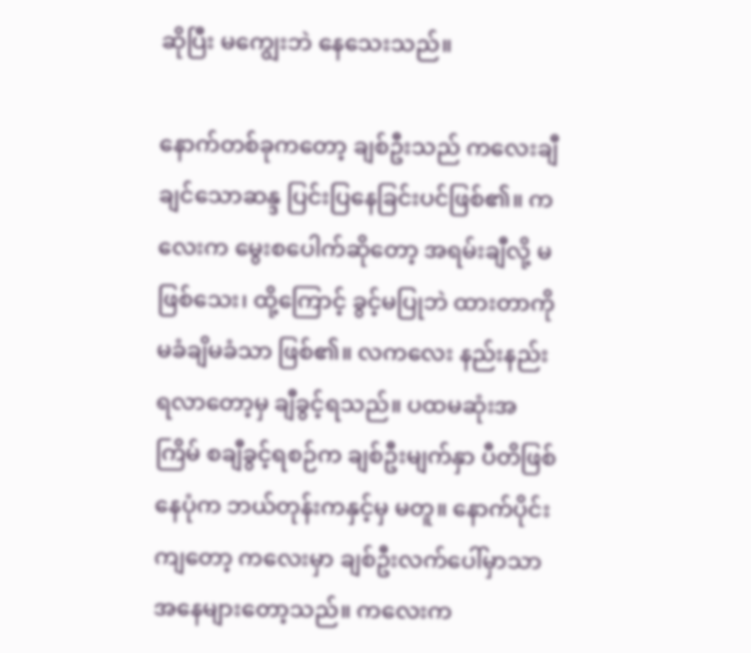ဆိုပြီး မကျွေးဘဲ နေသေးသည်။

နောက်တစ်ခုကတော့ ချစ်ဦးသည် ကလေးချီချင်သောဆန္ဒ ပြင်းပြနေခြင်းပင်ဖြစ်၏။ ကလေးက မွေးစပေါက်ဆိုတော့ အရမ်းချီလို့ မဖြစ်သေး၊ ထို့ကြောင့် ခွင့်မပြုဘဲ ထားတာကို မခံချိမခံသာ ဖြစ်၏။ လကလေး နည်းနည်းရလာတော့မှ ချီခွင့်ရသည်။ ပထမဆုံးအကြိမ် စချီခွင့်ရစဉ်က ချစ်ဦးမျက်နှာ ပီတိဖြစ်နေပုံက ဘယ်တုန်းကနှင့်မှ မတူ။ နောက်ပိုင်းကျတော့ ကလေးမှာ ချစ်ဦးလက်ပေါ်မှာသာ အနေများတော့သည်။ ကလေးက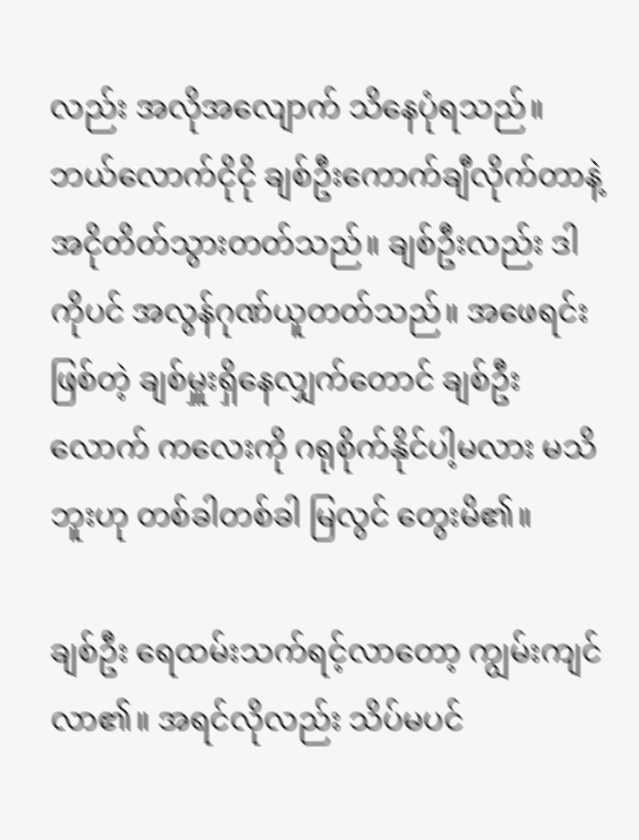လည်း အလိုအလျောက် သိနေပုံရသည်။ ဘယ်လောက်ငိုငို ချစ်ဦးကောက်ချီလိုက်တာနဲ့ အငိုတိတ်သွားတတ်သည်။ ချစ်ဦးလည်း ဒါကိုပင် အလွန်ဂုဏ်ယူတတ်သည်။ အဖေရင်းဖြစ်တဲ့ ချစ်မှူးရှိနေလျှက်တောင် ချစ်ဦးလောက် ကလေးကို ဂရုစိုက်နိုင်ပါ့မလား မသိဘူးဟု တစ်ခါတစ်ခါ မြလွင် တွေးမိ၏။

ချစ်ဦး ရေထမ်းသက်ရင့်လာတော့ ကျွမ်းကျင်လာ၏။ အရင်လိုလည်း သိပ်မပင်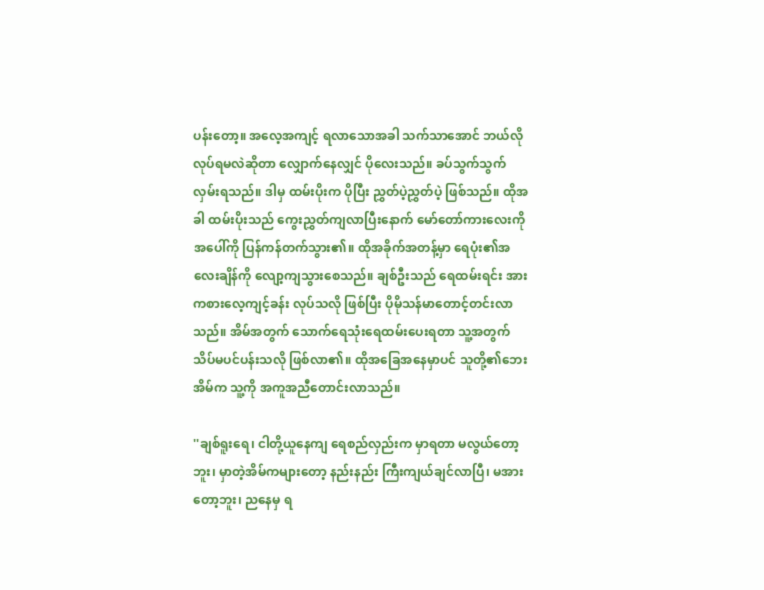ပန်းတော့။ အလေ့အကျင့် ရလာသောအခါ သက်သာအောင် ဘယ်လိုလုပ်ရမလဲဆိုတာ လျှောက်နေလျှင် ပိုလေးသည်။ ခပ်သွက်သွက် လှမ်းရသည်။ ဒါမှ ထမ်းပိုးက ပိုပြီး ညွှတ်ပဲ့ညွှတ်ပဲ့ ဖြစ်သည်။ ထိုအခါ ထမ်းပိုးသည် ကွေးညွှတ်ကျလာပြီးနောက် မော်တော်ကားလေးကို အပေါ်ကို ပြန်ကန်တက်သွား၏။ ထိုအခိုက်အတန့်မှာ ရေပုံး၏အလေးချိန်ကို လျော့ကျသွားစေသည်။ ချစ်ဦးသည် ရေထမ်းရင်း အားကစားလေ့ကျင့်ခန်း လုပ်သလို ဖြစ်ပြီး ပိုမိုသန်မာတောင့်တင်းလာသည်။ အိမ်အတွက် သောက်ရေသုံးရေထမ်းပေးရတာ သူ့အတွက် သိပ်မပင်ပန်းသလို ဖြစ်လာ၏။ ထိုအခြေအနေမှာပင် သူတို့၏ဘေးအိမ်က သူ့ကို အကူအညီတောင်းလာသည်။

''ချစ်ရူးရေ၊ ငါတို့ယူနေကျ ရေစည်လှည်းက မှာရတာ မလွယ်တော့ဘူး၊ မှာတဲ့အိမ်ကများတော့ နည်းနည်း ကြီးကျယ်ချင်လာပြီ၊ မအားတော့ဘူး၊ ညနေမှ ရ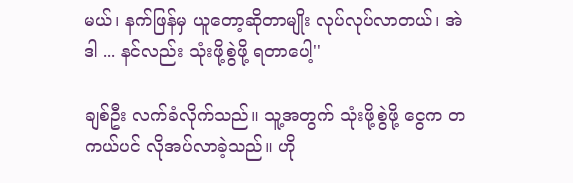မယ်၊ နက်ဖြန်မှ ယူတော့ဆိုတာမျိုး လုပ်လုပ်လာတယ်၊ အဲဒါ ... နင်လည်း သုံးဖို့စွဲဖို့ ရတာပေါ့''

ချစ်ဦး လက်ခံလိုက်သည်။ သူ့အတွက် သုံးဖို့စွဲဖို့ ငွေက တကယ်ပင် လိုအပ်လာခဲ့သည်။ ဟို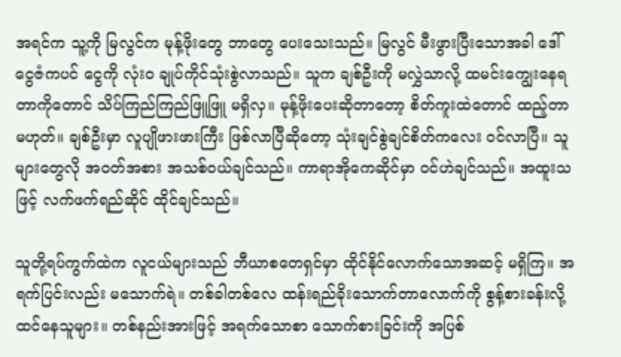အရင်က သူ့ကို မြလွင်က မုန့်ဖိုးတွေ ဘာတွေ ပေးသေးသည်။ မြလွင် မီးဖွားပြီးသောအခါ ဒေါ်ငွေဇံကပင် ငွေကို လုံး၀ ချုပ်ကိုင်သုံးစွဲလာသည်။ သူက ချစ်ဦးကို မလွှဲသာလို့ ထမင်းကျွေးနေရတာကိုတောင် သိပ်ကြည်ကြည်ဖြူဖြူ မရှိလှ။ မုန့်ဖိုးပေးဆိုတာတော့ စိတ်ကူးထဲတောင် ထည့်တာမဟုတ်။ ချစ်ဦးမှာ လူပျိုဖားဖားကြီး ဖြစ်လာပြီဆိုတော့ သုံးချင်စွဲချင်စိတ်ကလေး ၀င်လာပြီ။ သူများတွေလို အ၀တ်အစား အသစ်၀ယ်ချင်သည်။ ကာရာအိုကေဆိုင်မှာ ၀င်ဟဲချင်သည်။ အထူးသဖြင့် လက်ဖက်ရည်ဆိုင် ထိုင်ချင်သည်။

သူတို့ရပ်ကွက်ထဲက လူငယ်များသည် ဘီယာစတေရှင်မှာ ထိုင်နိုင်လောက်သောအဆင့် မရှိကြ။ အရက်ပြင်းလည်း မသောက်ရဲ။ တစ်ခါတစ်လေ ထန်းရည်ခိုးသောက်တာလောက်ကို စွန့်စားခန်းလို့ ထင်နေသူများ။ တစ်နည်းအားဖြင့် အရက်သောစာ သောက်စားခြင်းကို အပြစ်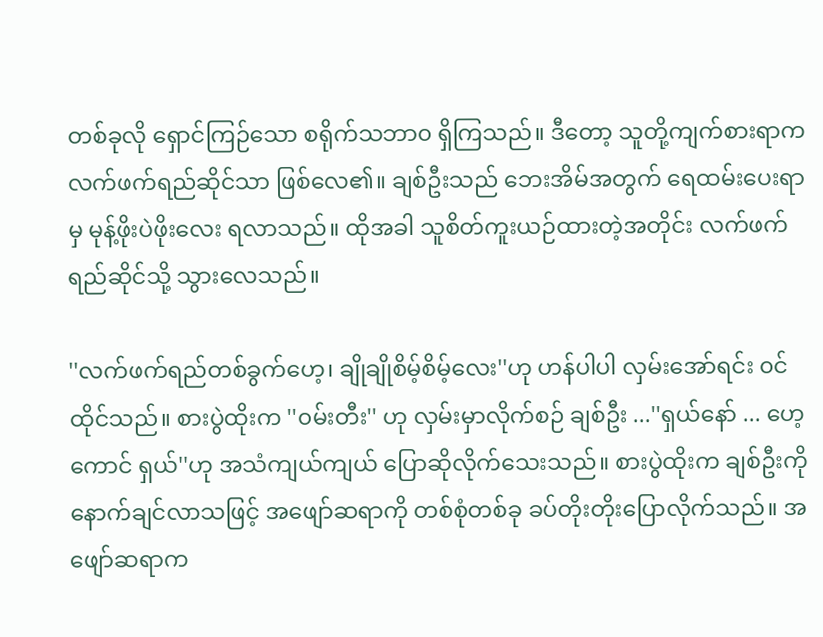တစ်ခုလို ရှောင်ကြဉ်သော စရိုက်သဘာ၀ ရှိကြသည်။ ဒီတော့ သူတို့ကျက်စားရာက လက်ဖက်ရည်ဆိုင်သာ ဖြစ်လေ၏။ ချစ်ဦးသည် ဘေးအိမ်အတွက် ရေထမ်းပေးရာမှ မုန့်ဖိုးပဲဖိုးလေး ရလာသည်။ ထိုအခါ သူစိတ်ကူးယဉ်ထားတဲ့အတိုင်း လက်ဖက်ရည်ဆိုင်သို့ သွားလေသည်။

''လက်ဖက်ရည်တစ်ခွက်ဟေ့၊ ချိုချိုစိမ့်စိမ့်လေး''ဟု ဟန်ပါပါ လှမ်းအော်ရင်း ၀င်ထိုင်သည်။ စားပွဲထိုးက ''၀မ်းတီး'' ဟု လှမ်းမှာလိုက်စဉ် ချစ်ဦး ...''ရှယ်နော် ... ဟေ့ကောင် ရှယ်''ဟု အသံကျယ်ကျယ် ပြောဆိုလိုက်သေးသည်။ စားပွဲထိုးက ချစ်ဦးကို နောက်ချင်လာသဖြင့် အဖျော်ဆရာကို တစ်စုံတစ်ခု ခပ်တိုးတိုးပြောလိုက်သည်။ အဖျော်ဆရာက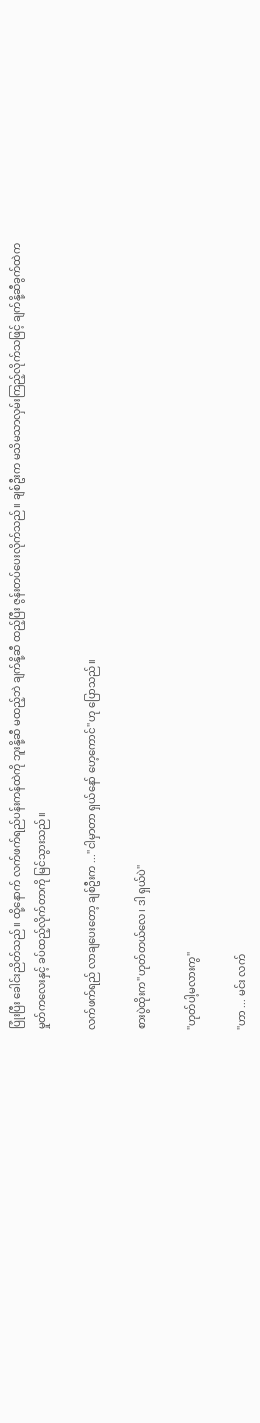ပြုံးပြီး ခေါင်းညိတ်သည်။ ထို့နောက် လက်ဖက်ရည်ပန်းကန်ထဲကို ဘူးနို့ဆီ မထည့်ဘဲ ချက်နို့ဆီ ထည့်ပြီး ဇွန်းတပ်ပေးလိုက်သည်။ ချစ်ဦးက မသိမသာလှမ်းကြည့်လိုက်သဖြင့် ချက်နို့ဆီခွက်ထဲက မှုတ်ကလေးနှင့် ခပ်ထည့်လိုက်တာကို မြင်သွားသည်။

လက်ဖက်ရည် လာချပေးတော့ ချစ်ဦးက ...''ငါမှာတာ ရှယ်နော် ဟေ့ကောင်''ဟု ပြောသည်။

စားပွဲထိုးက''ဟုတ်တယ်လေ၊ ဒါ ရှယ်ပဲ''

''ဟုတ်ပါ့မလားကွ''

''ဟာ ... မင်း လက်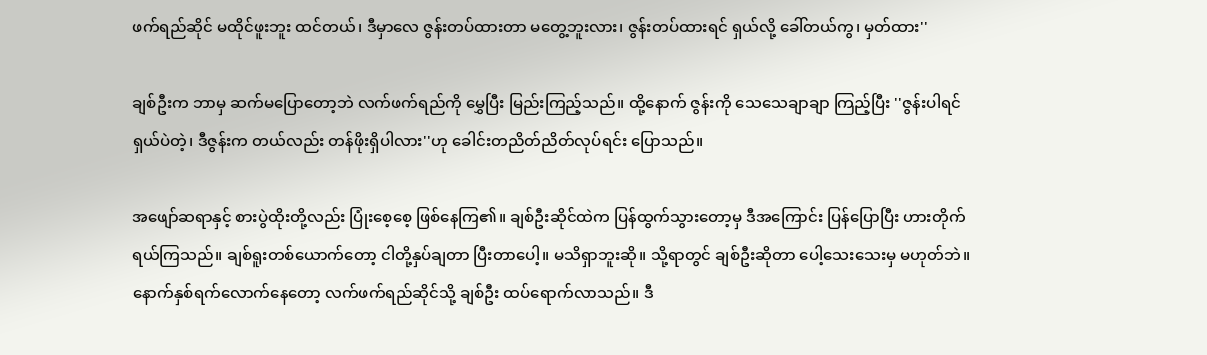ဖက်ရည်ဆိုင် မထိုင်ဖူးဘူး ထင်တယ်၊ ဒီမှာလေ ဇွန်းတပ်ထားတာ မတွေ့ဘူးလား၊ ဇွန်းတပ်ထားရင် ရှယ်လို့ ခေါ်တယ်ကွ၊ မှတ်ထား''

ချစ်ဦးက ဘာမှ ဆက်မပြောတော့ဘဲ လက်ဖက်ရည်ကို မွှေပြီး မြည်းကြည့်သည်။ ထို့နောက် ဇွန်းကို သေသေချာချာ ကြည့်ပြီး ''ဇွန်းပါရင် ရှယ်ပဲတဲ့၊ ဒီဇွန်းက တယ်လည်း တန်ဖိုးရှိပါလား''ဟု ခေါင်းတညိတ်ညိတ်လုပ်ရင်း ပြောသည်။

အဖျော်ဆရာနှင့် စားပွဲထိုးတို့လည်း ပြုံးစေ့စေ့ ဖြစ်နေကြ၏။ ချစ်ဦးဆိုင်ထဲက ပြန်ထွက်သွားတော့မှ ဒီအကြောင်း ပြန်ပြောပြီး ဟားတိုက်ရယ်ကြသည်။ ချစ်ရူးတစ်ယောက်တော့ ငါတို့နှပ်ချတာ ပြီးတာပေါ့။ မသိရှာဘူးဆို။ သို့ရာတွင် ချစ်ဦးဆိုတာ ပေါ့သေးသေးမှ မဟုတ်ဘဲ။ နောက်နှစ်ရက်လောက်နေတော့ လက်ဖက်ရည်ဆိုင်သို့ ချစ်ဦး ထပ်ရောက်လာသည်။ ဒီ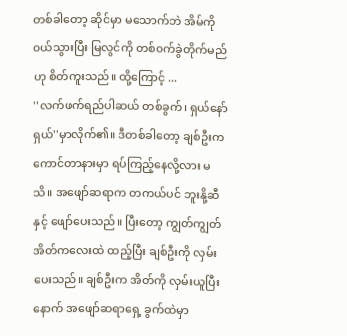တစ်ခါတော့ ဆိုင်မှာ မသောက်ဘဲ အိမ်ကို ၀ယ်သွားပြီး မြလွင်ကို တစ်၀က်ခွဲတိုက်မည်ဟု စိတ်ကူးသည်။ ထို့ကြောင့် ...
''လက်ဖက်ရည်ပါဆယ် တစ်ခွက်၊ ရှယ်နော် ရှယ်''မှာလိုက်၏။ ဒီတစ်ခါတော့ ချစ်ဦးက ကောင်တာနားမှာ ရပ်ကြည့်နေလို့လား မသိ။ အဖျော်ဆရာက တကယ်ပင် ဘူးနို့ဆီနှင့် ဖျော်ပေးသည်။ ပြီးတော့ ကျွတ်ကျွတ်အိတ်ကလေးထဲ ထည့်ပြီး ချစ်ဦးကို လှမ်းပေးသည်။ ချစ်ဦးက အိတ်ကို လှမ်းယူပြီးနောက် အဖျော်ဆရာရှေ့ ခွက်ထဲမှာ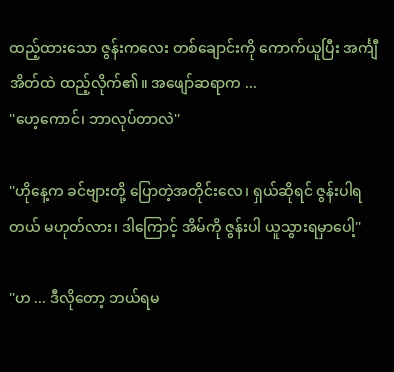ထည့်ထားသော ဇွန်းကလေး တစ်ချောင်းကို ကောက်ယူပြီး အင်္ကျီအိတ်ထဲ ထည့်လိုက်၏။ အဖျော်ဆရာက ...
''ဟေ့ကောင်၊ ဘာလုပ်တာလဲ''

''ဟိုနေ့က ခင်ဗျားတို့ ပြောတဲ့အတိုင်းလေ၊ ရှယ်ဆိုရင် ဇွန်းပါရတယ် မဟုတ်လား၊ ဒါကြောင့် အိမ်ကို ဇွန်းပါ ယူသွားရမှာပေါ့''

''ဟ ... ဒီလိုတော့ ဘယ်ရမ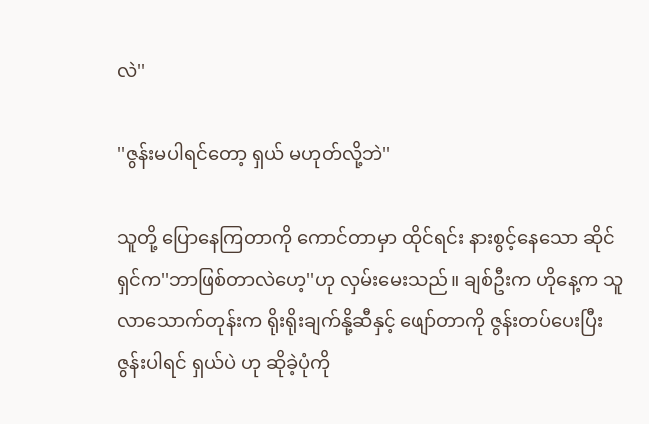လဲ''

''ဇွန်းမပါရင်တော့ ရှယ် မဟုတ်လို့ဘဲ''

သူတို့ ပြောနေကြတာကို ကောင်တာမှာ ထိုင်ရင်း နားစွင့်နေသော ဆိုင်ရှင်က''ဘာဖြစ်တာလဲဟေ့''ဟု လှမ်းမေးသည်။ ချစ်ဦးက ဟိုနေ့က သူလာသောက်တုန်းက ရိုးရိုးချက်နို့ဆီနှင့် ဖျော်တာကို ဇွန်းတပ်ပေးပြီး ဇွန်းပါရင် ရှယ်ပဲ ဟု ဆိုခဲ့ပုံကို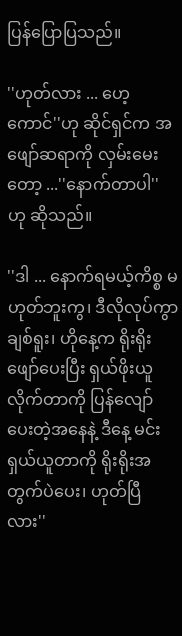ပြန်ပြောပြသည်။

''ဟုတ်လား ... ဟေ့ကောင်''ဟု ဆိုင်ရှင်က အဖျော်ဆရာကို လှမ်းမေးတော့ ...''နောက်တာပါ'' ဟု ဆိုသည်။

''ဒါ ... နောက်ရမယ့်ကိစ္စ မဟုတ်ဘူးကွ၊ ဒီလိုလုပ်ကွာ ချစ်ရူး၊ ဟိုနေ့က ရိုးရိုးဖျော်ပေးပြီး ရှယ်ဖိုးယူလိုက်တာကို ပြန်လျော်ပေးတဲ့အနေနဲ့ ဒီနေ့ မင်း ရှယ်ယူတာကို ရိုးရိုးအတွက်ပဲပေး၊ ဟုတ်ပြီလား''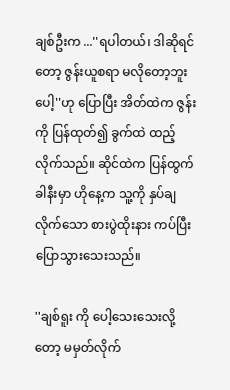ချစ်ဦးက ...''ရပါတယ်၊ ဒါဆိုရင်တော့ ဇွန်းယူစရာ မလိုတော့ဘူးပေါ့''ဟု ပြောပြီး အိတ်ထဲက ဇွန်းကို ပြန်ထုတ်၍ ခွက်ထဲ ထည့်လိုက်သည်။ ဆိုင်ထဲက ပြန်ထွက်ခါနီးမှာ ဟိုနေ့က သူ့ကို နှပ်ချလိုက်သော စားပွဲထိုးနား ကပ်ပြီး ပြောသွားသေးသည်။

''ချစ်ရူး ကို ပေါ့သေးသေးလို့တော့ မမှတ်လိုက်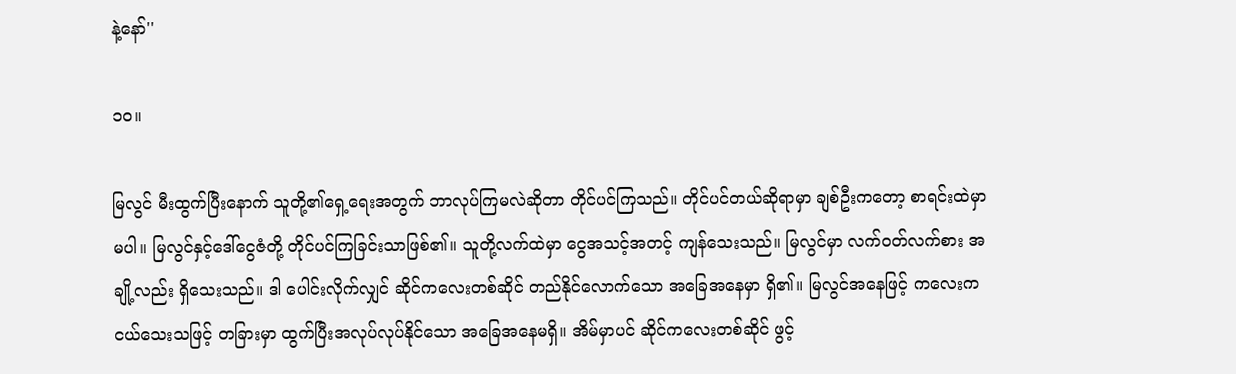နဲ့နော်''

၁၀။

မြလွင် မီးထွက်ပြီးနောက် သူတို့၏ရှေ့ရေးအတွက် ဘာလုပ်ကြမလဲဆိုတာ တိုင်ပင်ကြသည်။ တိုင်ပင်တယ်ဆိုရာမှာ ချစ်ဦးကတော့ စာရင်းထဲမှာမပါ။ မြလွင်နှင့်ဒေါ်ငွေဇံတို့ တိုင်ပင်ကြခြင်းသာဖြစ်၏။ သူတို့လက်ထဲမှာ ငွေအသင့်အတင့် ကျန်သေးသည်။ မြလွင်မှာ လက်ဝတ်လက်စား အချို့လည်း ရှိသေးသည်။ ဒါ ပေါင်းလိုက်လျှင် ဆိုင်ကလေးတစ်ဆိုင် တည်နိုင်လောက်သော အခြေအနေမှာ ရှိ၏။ မြလွင်အနေဖြင့် ကလေးက ငယ်သေးသဖြင့် တခြားမှာ ထွက်ပြီးအလုပ်လုပ်နိုင်သော အခြေအနေမရှိ။ အိမ်မှာပင် ဆိုင်ကလေးတစ်ဆိုင် ဖွင့်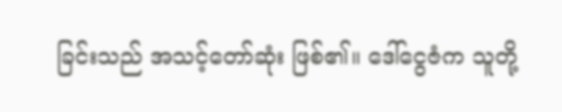ခြင်းသည် အသင့်တော်ဆုံး ဖြစ်၏။ ဒေါ်ငွေဇံက သူတို့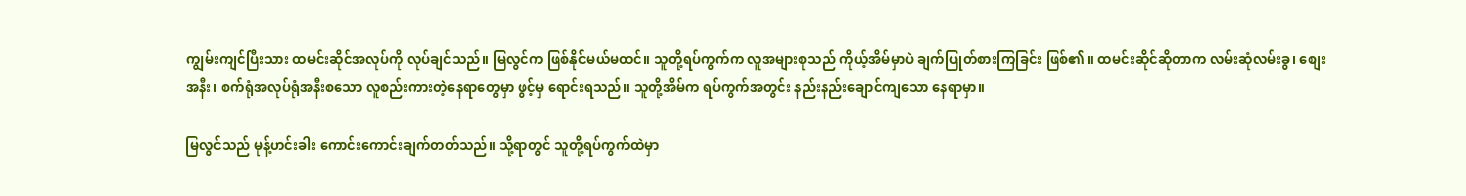ကျွမ်းကျင်ပြီးသား ထမင်းဆိုင်အလုပ်ကို လုပ်ချင်သည်။ မြလွင်က ဖြစ်နိုင်မယ်မထင်။ သူတို့ရပ်ကွက်က လူအများစုသည် ကိုယ့်အိမ်မှာပဲ ချက်ပြုတ်စားကြခြင်း ဖြစ်၏။ ထမင်းဆိုင်ဆိုတာက လမ်းဆုံလမ်းခွ၊ စျေးအနီး၊ စက်ရုံအလုပ်ရုံအနီးစသော လူစည်းကားတဲ့နေရာတွေမှာ ဖွင့်မှ ရောင်းရသည်။ သူတို့အိမ်က ရပ်ကွက်အတွင်း နည်းနည်းချောင်ကျသော နေရာမှာ။

မြလွင်သည် မုန့်ဟင်းခါး ကောင်းကောင်းချက်တတ်သည်။ သို့ရာတွင် သူတို့ရပ်ကွက်ထဲမှာ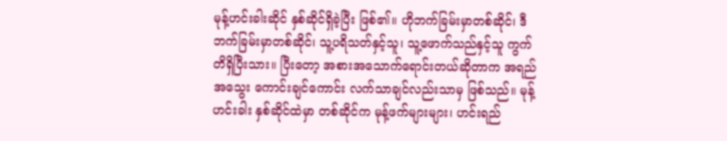မုန့်ဟင်းခါးဆိုင် နှစ်ဆိုင်ရှိခဲ့ပြီး ဖြစ်၏။ ဟိုဘက်ခြမ်းမှာတစ်ဆိုင်၊ ဒီဘက်ခြမ်းမှာတစ်ဆိုင်၊ သူ့ပရိသတ်နှင့်သူ၊ သူ့ဖောက်သည်နှင့်သူ ကွက်တိရှိပြီးသား။ ပြီးတော့ အစားအသောက်ရောင်းတယ်ဆိုတာက အရည်အသွေး ကောင်းချင်ကောင်း လက်သာချင်လည်းသာမှ ဖြစ်သည်။ မုန့်ဟင်းခါး နှစ်ဆိုင်ထဲမှာ တစ်ဆိုင်က မုန့်ဖက်များများ၊ ဟင်းရည်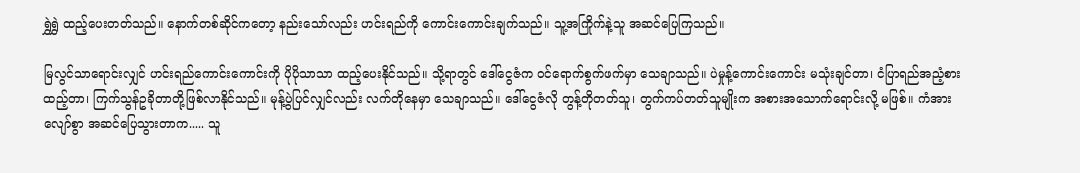ရွှဲရွှဲ ထည့်ပေးတတ်သည်။ နောက်တစ်ဆိုင်ကတော့ နည်းသော်လည်း ဟင်းရည်ကို ကောင်းကောင်းချက်သည်။ သူ့အကြိုက်နဲ့သူ အဆင်ပြေကြသည်။

မြလွင်သာရောင်းလျှင် ဟင်းရည်ကောင်းကောင်းကို ပိုပိုသာသာ ထည့်ပေးနိုင်သည်။ သို့ရာတွင် ဒေါ်ငွေဇံက ဝင်ရောက်စွက်ဖက်မှာ သေချာသည်။ ပဲမှုန့်ကောင်းကောင်း မသုံးချင်တာ၊ ငံပြာရည်အညံ့စား ထည့်တာ၊ ကြက်သွန်ဥခိုတာတို့ဖြစ်လာနိုင်သည်။ မုန့်ပွဲပြင်လျှင်လည်း လက်တိုနေမှာ သေချာသည်။ ဒေါ်ငွေဇံလို တွန့်တိုတတ်သူ၊ တွက်ကပ်တတ်သူမျိုးက အစားအသောက်ရောင်းလို့ မဖြစ်။ ကံအားလျော်စွာ အဆင်ပြေသွားတာက..... သူ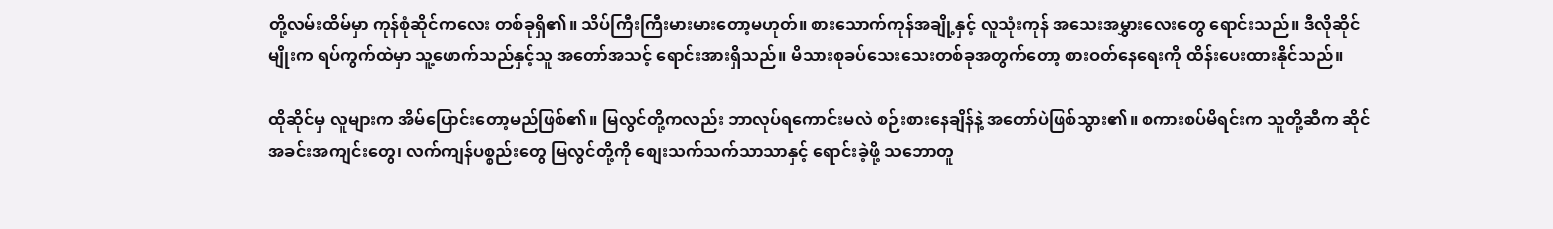တို့လမ်းထိမ်မှာ ကုန်စုံဆိုင်ကလေး တစ်ခုရှိ၏။ သိပ်ကြီးကြီးမားမားတော့မဟုတ်။ စားသောက်ကုန်အချို့နှင့် လူသုံးကုန် အသေးအမွှားလေးတွေ ရောင်းသည်။ ဒီလိုဆိုင်မျိုးက ရပ်ကွက်ထဲမှာ သူ့ဖောက်သည်နှင့်သူ အတော်အသင့် ရောင်းအားရှိသည်။ မိသားစုခပ်သေးသေးတစ်ခုအတွက်တော့ စားဝတ်နေရေးကို ထိန်းပေးထားနိုင်သည်။

ထိုဆိုင်မှ လူများက အိမ်ပြောင်းတော့မည်ဖြစ်၏။ မြလွင်တို့ကလည်း ဘာလုပ်ရကောင်းမလဲ စဉ်းစားနေချိန်နဲ့ အတော်ပဲဖြစ်သွား၏။ စကားစပ်မိရင်းက သူတို့ဆီက ဆိုင်အခင်းအကျင်းတွေ၊ လက်ကျန်ပစ္စည်းတွေ မြလွင်တို့ကို စျေးသက်သက်သာသာနှင့် ရောင်းခဲ့ဖို့ သဘောတူ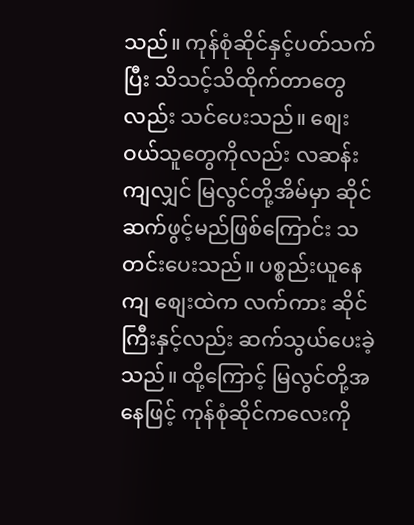သည်။ ကုန်စုံဆိုင်နှင့်ပတ်သက်ပြီး သိသင့်သိထိုက်တာတွေလည်း သင်ပေးသည်။ စျေးဝယ်သူတွေကိုလည်း လဆန်းကျလျှင် မြလွင်တို့အိမ်မှာ ဆိုင်ဆက်ဖွင့်မည်ဖြစ်ကြောင်း သတင်းပေးသည်။ ပစ္စည်းယူနေကျ စျေးထဲက လက်ကား ဆိုင်ကြီးနှင့်လည်း ဆက်သွယ်ပေးခဲ့သည်။ ထို့ကြောင့် မြလွင်တို့အနေဖြင့် ကုန်စုံဆိုင်ကလေးကို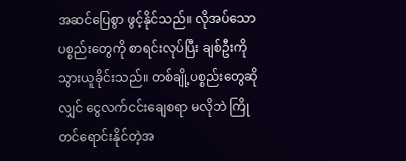အဆင်ပြေစွာ ဖွင့်နိုင်သည်။ လိုအပ်သော ပစ္စည်းတွေကို စာရင်းလုပ်ပြီး ချစ်ဦးကို သွားယူခိုင်းသည်။ တစ်ချို့ပစ္စည်းတွေဆိုလျှင် ငွေလက်ငင်းချေစရာ မလိုဘဲ ကြိုတင်ရောင်းနိုင်တဲ့အ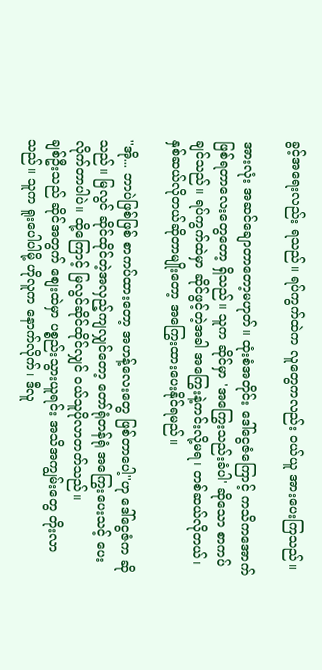ခွင့်အရေးလည်း ရသည်။ ရပ်ကွက်ထဲက လူတွေကလည်း ဝယ်ယူ အားပေးကြသည်။

အားလုံး အဆင်ချောတာတော့မဟုတ်။ ထုံးစံအတိုင်း ဒေါ်ငွေဇံကြောင့် ကသိကအောက် ဖြစ်ရတာလေးတွေတော့ ရှိသည်။ သူက ဆိုင်မှာ 'အကြွေးသည်းခံပါ' ဆိုသော စာကပ်ချင်သည်။ ရပ်ကွက်ထဲမှာ ဆိုင်ဖွင့်တဲ့အခါ အကြွေးနဲ့ကင်းလို့မရ၊ တစ်ဆယ်လိုတယ်၊ နှစ်ဆယ်လိုတယ်ဆိုတာမျိုးတော့ အကြွေးထားပေးနိုင်ရမည်။

''အို... ဘာပဲဖြစ်ဖြစ် စာကပ်ထားတော့ အဟန့်လေးတွေ ဖြစ်တာပေါ့''ဟု ဒေါ်ငွေဇံက ဆိုသည်။ မြလွင် ဆိုင်ထိုင်တဲ့အလှည့်ကျလျှင်တော့ တော်ရုံတန်ရုံ အကြွေးပေးသင့် ပေးလိုက်တာပါပဲ။ ထို့ကြောင့် မြလွင်ဆိုင်ထိုင်လျှင် ဝယ်သူပိုလာတတ်သည်။
ချစ်ဦးသည် ဆိုင်အတွက် စျေးထဲမှာ ပစ္စည်းသွားယူရင်း အသိအကျွမ်းတွေ တိုးလာသည်။ သူက ရူးပေါပါမို့ ဟိုလူက နောက်လိုက်၊ ဒီလူ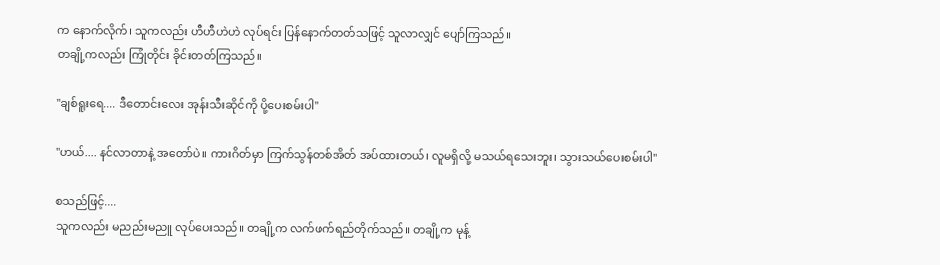က နောက်လိုက်၊ သူကလည်း ဟီဟီဟဲဟဲ လုပ်ရင်း ပြန်နောက်တတ်သဖြင့် သူလာလျှင် ပျော်ကြသည်။
တချို့ကလည်း ကြုံတိုင်း ခိုင်းတတ်ကြသည်။

''ချစ်ရူးရေ.... ဒီတောင်းလေး အုန်းသီးဆိုင်ကို ပို့ပေးစမ်းပါ''

''ဟယ်.... နင်လာတာနဲ့ အတော်ပဲ။ ကားဂိတ်မှာ ကြက်သွန်တစ်အိတ် အပ်ထားတယ်၊ လူမရှိလို့ မသယ်ရသေးဘူး၊ သွားသယ်ပေးစမ်းပါ''

စသည်ဖြင့်....
သူကလည်း မညည်းမညူ လုပ်ပေးသည်။ တချို့က လက်ဖက်ရည်တိုက်သည်။ တချို့က မုန့်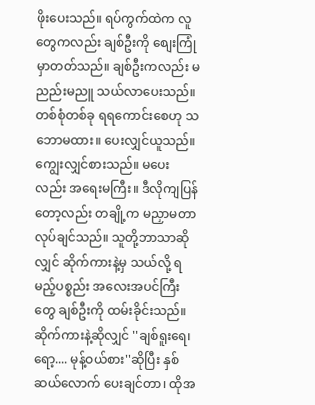ဖိုးပေးသည်။ ရပ်ကွက်ထဲက လူတွေကလည်း ချစ်ဦးကို စျေးကြုံမှာတတ်သည်။ ချစ်ဦးကလည်း မညည်းမညူ သယ်လာပေးသည်။ တစ်စုံတစ်ခု ရရကောင်းစေဟု သဘောမထား။ ပေးလျှင်ယူသည်။ ကျွေးလျှင်စားသည်။ မပေးလည်း အရေးမကြီး။ ဒီလိုကျပြန်တော့လည်း တချို့က မညှာမတာလုပ်ချင်သည်။ သူတို့ဘာသာဆိုလျှင် ဆိုက်ကားနဲ့မှ သယ်လို့ ရမည့်ပစ္စည်း အလေးအပင်ကြီးတွေ ချစ်ဦးကို ထမ်းခိုင်းသည်။ ဆိုက်ကားနဲ့ဆိုလျှင် ''ချစ်ရူးရေ၊ ရော့.... မုန့်ဝယ်စား''ဆိုပြီး နှစ်ဆယ်လောက် ပေးချင်တာ၊ ထိုအ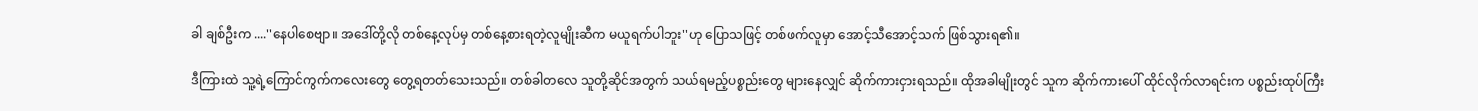ခါ ချစ်ဦးက ....''နေပါစေဗျာ။ အဒေါ်တို့လို တစ်နေ့လုပ်မှ တစ်နေ့စားရတဲ့လူမျိုးဆီက မယူရက်ပါဘူး''ဟု ပြောသဖြင့် တစ်ဖက်လူမှာ အောင့်သီအောင့်သက် ဖြစ်သွားရ၏။

ဒီကြားထဲ သူ့ရဲ့ကြောင်ကွက်ကလေးတွေ တွေ့ရတတ်သေးသည်။ တစ်ခါတလေ သူတို့ဆိုင်အတွက် သယ်ရမည့်ပစ္စည်းတွေ များနေလျှင် ဆိုက်ကားငှားရသည်။ ထိုအခါမျိုးတွင် သူက ဆိုက်ကားပေါ် ထိုင်လိုက်လာရင်းက ပစ္စည်းထုပ်ကြီး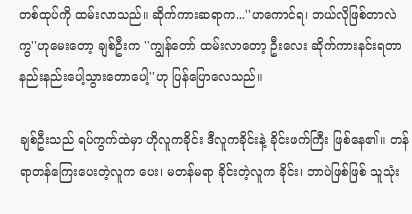တစ်ထုပ်ကို ထမ်းလာသည်။ ဆိုက်ကားဆရာက...''ဟကောင်ရ၊ ဘယ်လိုဖြစ်တာလဲကွ''ဟုမေးတော့ ချစ်ဦးက ''ကျွန်တော် ထမ်းလာတော့ ဦးလေး ဆိုက်ကားနင်းရတာ နည်းနည်းပေါ့သွားတောပေါ့''ဟု ပြန်ပြောလေသည်။

ချစ်ဦးသည် ရပ်ကွက်ထဲမှာ ဟိုလူကခိုင်း ဒီလူကခိုင်းနဲ့ ခိုင်းဖက်ကြီး ဖြစ်နေ၏။ တန်ရာတန်ကြေးပေးတဲ့လူက ပေး၊ မတန်မရာ ခိုင်းတဲ့လူက ခိုင်း၊ ဘာပဲဖြစ်ဖြစ် သူသုံး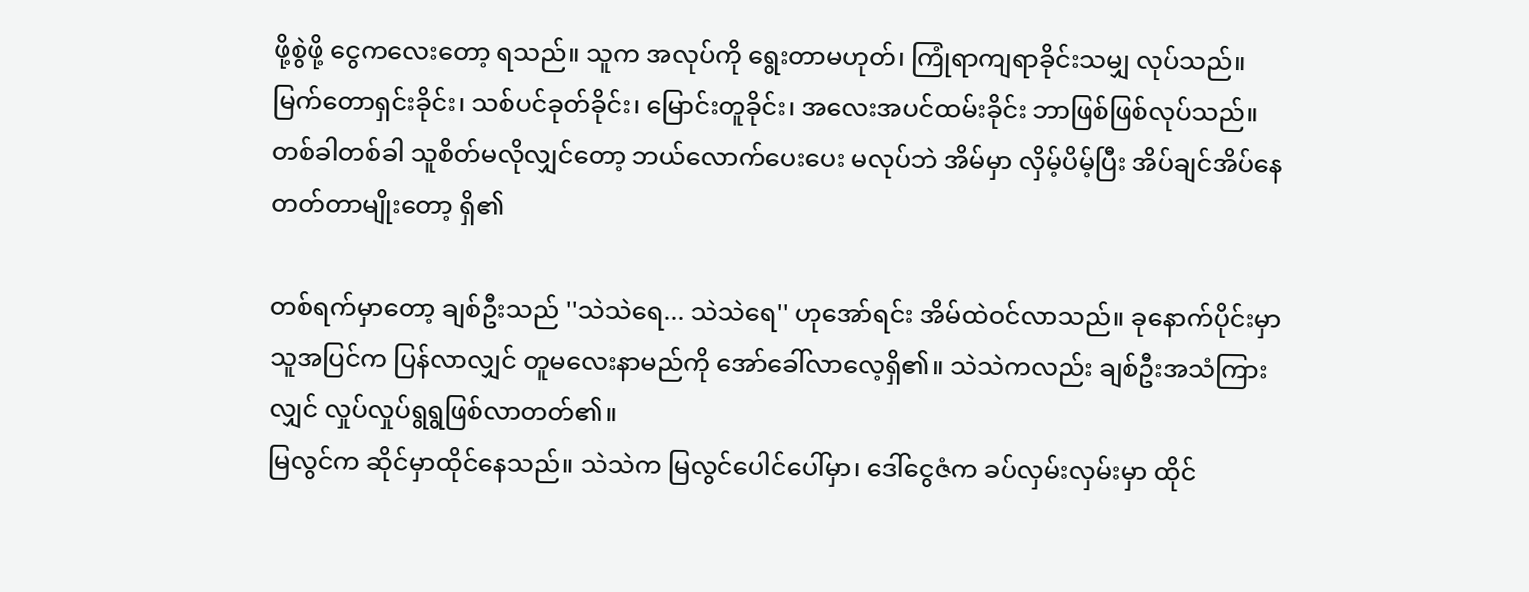ဖို့စွဲဖို့ ငွေကလေးတော့ ရသည်။ သူက အလုပ်ကို ရွေးတာမဟုတ်၊ ကြုံရာကျရာခိုင်းသမျှ လုပ်သည်။ မြက်တောရှင်းခိုင်း၊ သစ်ပင်ခုတ်ခိုင်း၊ မြောင်းတူခိုင်း၊ အလေးအပင်ထမ်းခိုင်း ဘာဖြစ်ဖြစ်လုပ်သည်။ တစ်ခါတစ်ခါ သူစိတ်မလိုလျှင်တော့ ဘယ်လောက်ပေးပေး မလုပ်ဘဲ အိမ်မှာ လှိမ့်ပိမ့်ပြီး အိပ်ချင်အိပ်နေတတ်တာမျိုးတော့ ရှိ၏

တစ်ရက်မှာတော့ ချစ်ဦးသည် ''သဲသဲရေ... သဲသဲရေ'' ဟုအော်ရင်း အိမ်ထဲဝင်လာသည်။ ခုနောက်ပိုင်းမှာ သူအပြင်က ပြန်လာလျှင် တူမလေးနာမည်ကို အော်ခေါ်လာလေ့ရှိ၏။ သဲသဲကလည်း ချစ်ဦးအသံကြားလျှင် လှုပ်လှုပ်ရွရွဖြစ်လာတတ်၏။
မြလွင်က ဆိုင်မှာထိုင်နေသည်။ သဲသဲက မြလွင်ပေါင်ပေါ်မှာ၊ ဒေါ်ငွေဇံက ခပ်လှမ်းလှမ်းမှာ ထိုင်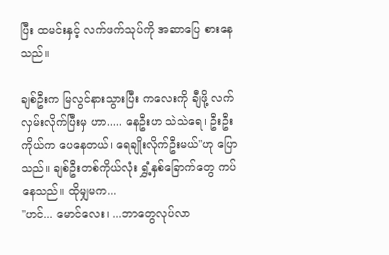ပြီး ထမင်းနှင့် လက်ဖက်သုပ်ကို အဆာပြေ စားနေသည်။

ချစ်ဦးက မြလွင်နားသွားပြီး ကလေးကို ချီဖို့ လက်လှမ်းလိုက်ပြီးမှ ဟာ..... နေဦးဟ သဲသဲရေ၊ ဦးဦးကိုယ်က ပေနေတယ်၊ ရေချိုးလိုက်ဦးမယ်''ဟု ပြောသည်။ ချစ်ဦးတစ်ကိုယ်လုံး ရွှံ့နှစ်ခြောက်တွေ ကပ်နေသည်။ ထိုမျှမက...
''ဟင်... မောင်လေး၊ ...ဘာတွေလုပ်လာ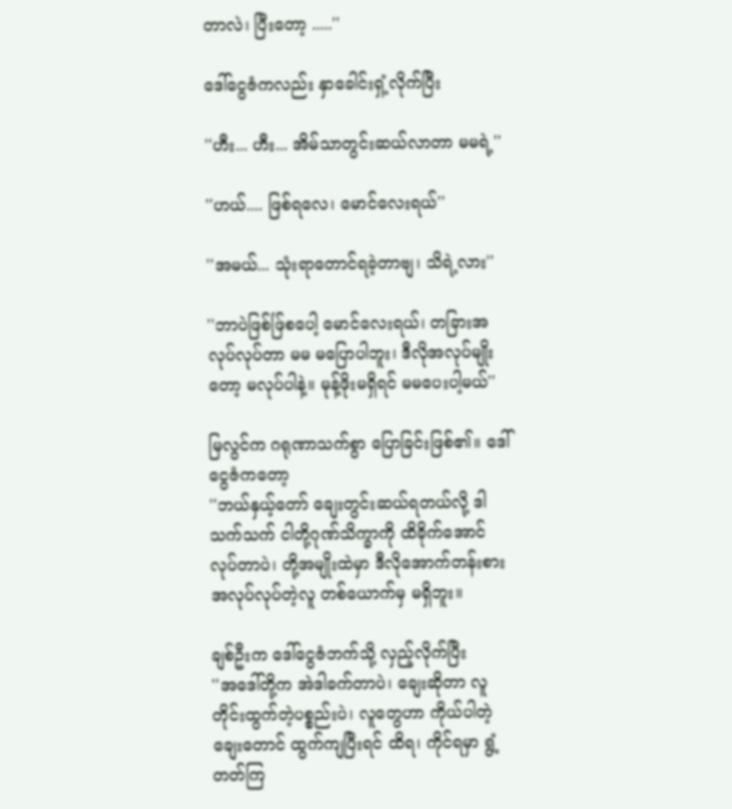တာလဲ၊ ပြီးတော့ .....''

ဒေါ်ငွေဇံကလည်း နှာခေါင်းရှံ့လိုက်ပြီး

''ဟီး... ဟီး... အိမ်သာတွင်းဆယ်လာတာ မမရဲ့''

''ဟယ်.... ဖြစ်ရလေ၊ မောင်လေးရယ်''

''အမယ်... သုံးရာတောင်ရခဲ့တာဗျ၊ သိရဲ့လား''

''ဘာပဲဖြစ်ဖ်ြစပေါ့ မောင်လေးရယ်၊ တခြားအလုပ်လုပ်တာ မမ မပြောပါဘူး၊ ဒီလိုအလုပ်မျိုးတော့ မလုပ်ပါနဲ့။ မုန့်ဖိုးမရှိရင် မမပေးပါ့မယ်''

မြလွင်က ဂရုဏာသက်စွာ ပြောခြင်းဖြစ်၏။ ဒေါ်ငွေဇံကတော့
''ဘယ်နှယ့်တော် ချေးတွင်းဆယ်ရတယ်လို့ ဒါ သက်သက် ငါတို့ဂုဏ်သိက္ခာကို ထိခိုက်အောင် လုပ်တာပဲ၊ တို့အမျိုးထဲမှာ ဒီလိုအောက်တန်းစား အလုပ်လုပ်တဲ့လူ တစ်ယောက်မှ မရှိဘူး။

ချစ်ဦးက ဒေါ်ငွေဇံဘက်သို့ လှည့်လိုက်ပြီး
''အဒေါ်တို့က အဲဒါခက်တာပဲ၊ ချေးဆိုတာ လူတိုင်းထွက်တဲ့ပစ္စည်းပဲ၊ လူတွေဟာ ကိုယ်ပါတဲ့ချေးတောင် ထွက်ကျပြီးရင် ထိရ၊ ကိုင်ရမှာ ရွံ့တတ်ကြ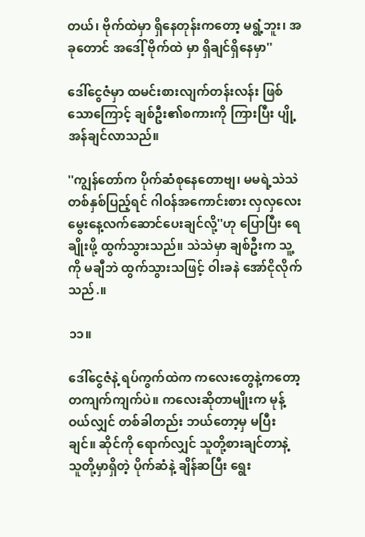တယ်၊ ဗိုက်ထဲမှာ ရှိနေတုန်းကတော့ မရွံ့ဘူး၊ အခုတောင် အဒေါ့် ဗိုက်ထဲ မှာ ရှိချင်ရှိနေမှာ''

ဒေါ်ငွေဇံမှာ ထမင်းစားလျက်တန်းလန်း ဖြစ်သောကြောင့် ချစ်ဦး၏စကားကို ကြားပြီး ပျို့အန်ချင်လာသည်။

''ကျွန်တော်က ပိုက်ဆံစုနေတောဗျ၊ မမရဲ့သဲသဲ တစ်နှစ်ပြည့်ရင် ဂါဝန်အကောင်းစား လှလှလေး မွေးနေ့လက်ဆောင်ပေးချင်လို့''ဟု ပြောပြီး ရေချိုးဖို့ ထွက်သွားသည်။ သဲသဲမှာ ချစ်ဦးက သူ့ကို မချီဘဲ ထွက်သွားသဖြင့် ဝါးခနဲ အော်ငိုလိုက်သည်.။

၁၁။

ဒေါ်ငွေဇံနဲ့ ရပ်ကွက်ထဲက ကလေးတွေနဲ့ကတော့ တကျက်ကျက်ပဲ။ ကလေးဆိုတာမျိုးက မုန့်ဝယ်လျှင် တစ်ခါတည်း ဘယ်တော့မှ မပြီးချင်။ ဆိုင်ကို ရောက်လျှင် သူတို့စားချင်တာနဲ့ သူတို့မှာရှိတဲ့ ပိုက်ဆံနဲ့ ချိန်ဆပြီး ရွေး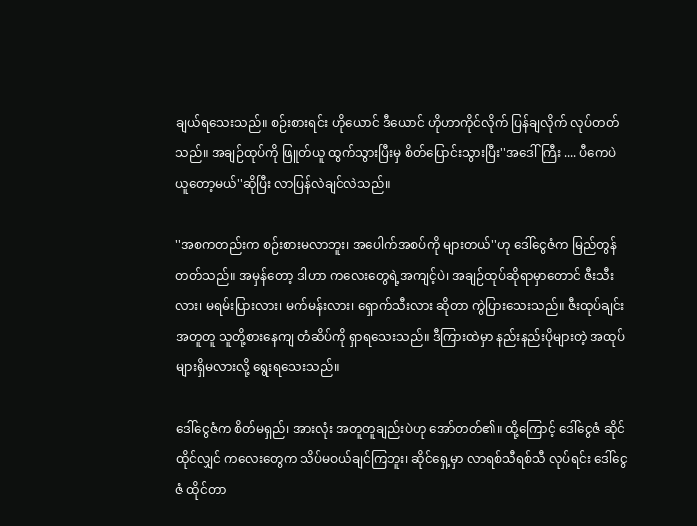ချယ်ရသေးသည်။ စဉ်းစားရင်း ဟိုယောင် ဒီယောင် ဟိုဟာကိုင်လိုက် ပြန်ချလိုက် လုပ်တတ်သည်။ အချဉ်ထုပ်ကို ဖြူတ်ယူ ထွက်သွားပြီးမှ စိတ်ပြောင်းသွားပြီး''အဒေါ်ကြီး .... ပီကေပဲ ယူတော့မယ်''ဆိုပြီး လာပြန်လဲချင်လဲသည်။

''အစကတည်းက စဉ်းစားမလာဘူး၊ အပေါက်အစပ်ကို များတယ်''ဟု ဒေါ်ငွေဇံက မြည်တွန်တတ်သည်။ အမှန်တော့ ဒါဟာ ကလေးတွေရဲ့အကျင့်ပဲ၊ အချဉ်ထုပ်ဆိုရာမှာတောင် ဇီးသီးလား၊ မရမ်းပြားလား၊ မက်မန်းလား၊ ရှောက်သီးလား ဆိုတာ ကွဲပြားသေးသည်။ ဇီးထုပ်ချင်းအတူတူ သူတို့စားနေကျ တံဆိပ်ကို ရှာရသေးသည်။ ဒီကြားထဲမှာ နည်းနည်းပိုများတဲ့ အထုပ်များရှိမလားလို့ ရွေးရသေးသည်။

ဒေါ်ငွေဇံက စိတ်မရှည်၊ အားလုံး အတူတူချည်းပဲဟု အော်တတ်၏။ ထို့ကြောင့် ဒေါ်ငွေဇံ ဆိုင်ထိုင်လျှင် ကလေးတွေက သိပ်မဝယ်ချင်ကြဘူး၊ ဆိုင်ရှေ့မှာ လာရစ်သီရစ်သီ လုပ်ရင်း ဒေါ်ငွေဇံ ထိုင်တာ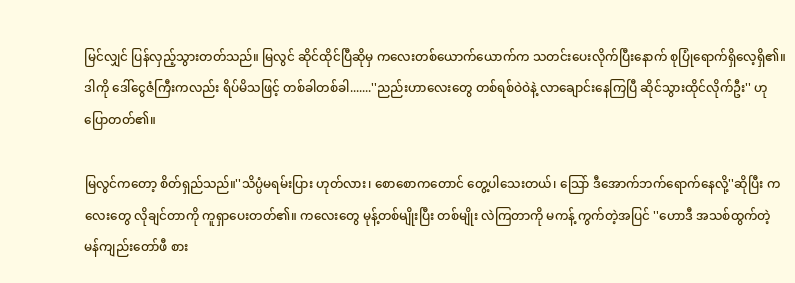မြင်လျှင် ပြန်လှည့်သွားတတ်သည်။ မြလွင် ဆိုင်ထိုင်ပြီဆိုမှ ကလေးတစ်ယောက်ယောက်က သတင်းပေးလိုက်ပြီးနောက် စုပြုံရောက်ရှိလေ့ရှိ၏။ ဒါကို ဒေါ်ငွေဇံကြီးကလည်း ရိပ်မိသဖြင့် တစ်ခါတစ်ခါ.......''ညည်းဟာလေးတွေ တစ်ရစ်ဝဲဝဲနဲ့ လာချောင်းနေကြပြီ ဆိုင်သွားထိုင်လိုက်ဦး'' ဟု ပြောတတ်၏။

မြလွင်ကတော့ စိတ်ရှည်သည်။''သိပ္ပံမရမ်းပြား ဟုတ်လား၊ စောစောကတောင် တွေ့ပါသေးတယ်၊ သြော် ဒီအောက်ဘက်ရောက်နေလို့''ဆိုပြီး ကလေးတွေ လိုချင်တာကို ကူရှာပေးတတ်၏။ ကလေးတွေ မုန့်တစ်မျိုးပြီး တစ်မျိုး လဲကြတာကို မကန့် ကွက်တဲ့အပြင် ''ဟောဒီ အသစ်ထွက်တဲ့ မန်ကျည်းတော်ဖီ စား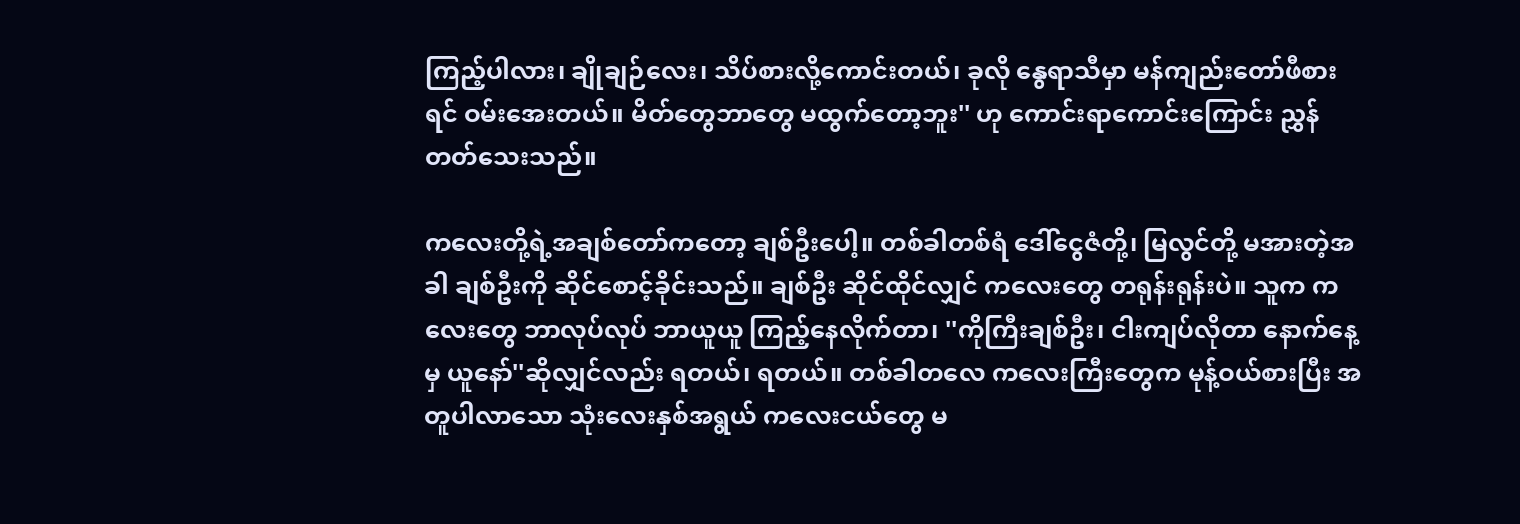ကြည့်ပါလား၊ ချိုချဉ်လေး၊ သိပ်စားလို့ကောင်းတယ်၊ ခုလို နွေရာသီမှာ မန်ကျည်းတော်ဖီစားရင် ဝမ်းအေးတယ်။ မိတ်တွေဘာတွေ မထွက်တော့ဘူး'' ဟု ကောင်းရာကောင်းကြောင်း ညွှန်တတ်သေးသည်။

ကလေးတို့ရဲ့အချစ်တော်ကတော့ ချစ်ဦးပေါ့။ တစ်ခါတစ်ရံ ဒေါ်ငွေဇံတို့၊ မြလွင်တို့ မအားတဲ့အခါ ချစ်ဦးကို ဆိုင်စောင့်ခိုင်းသည်။ ချစ်ဦး ဆိုင်ထိုင်လျှင် ကလေးတွေ တရုန်းရုန်းပဲ။ သူက ကလေးတွေ ဘာလုပ်လုပ် ဘာယူယူ ကြည့်နေလိုက်တာ၊ ''ကိုကြီးချစ်ဦး၊ ငါးကျပ်လိုတာ နောက်နေ့မှ ယူနော်''ဆိုလျှင်လည်း ရတယ်၊ ရတယ်။ တစ်ခါတလေ ကလေးကြီးတွေက မုန့်ဝယ်စားပြီး အတူပါလာသော သုံးလေးနှစ်အရွယ် ကလေးငယ်တွေ မ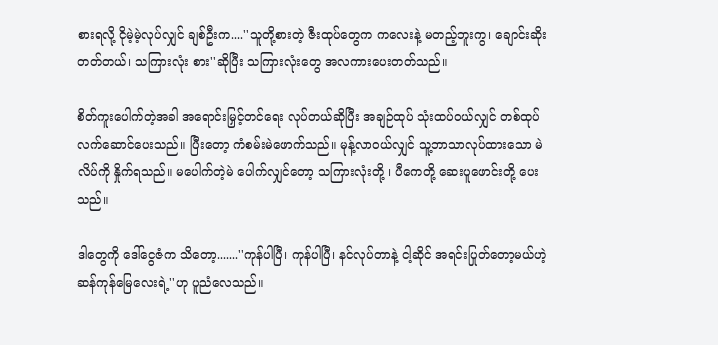စားရလို့ ငိုမဲ့မဲ့လုပ်လျှင် ချစ်ဦးက....''သူတို့စားတဲ့ ဇီးထုပ်တွေက ကလေးနဲ့ မတည့်ဘူးကွ၊ ချောင်းဆိုးတတ်တယ်၊ သကြားလုံး စား''ဆိုပြီး သကြားလုံးတွေ အလကားပေးတတ်သည်။

စိတ်ကူးပေါက်တဲ့အခါ အရောင်းမြှင့်တင်ရေး လုပ်တယ်ဆိုပြီး အချဉ်ထုပ် သုံးထပ်ဝယ်လျှင် တစ်ထုပ် လက်ဆောင်ပေးသည်။ ပြီးတော့ ကံစမ်းမဲဖောက်သည်။ မုန့်လာဝယ်လျှင် သူ့ဘာသာလုပ်ထားသော မဲလိပ်ကို နှိုက်ရသည်။ မပေါက်တဲ့မဲ ပေါက်လျှင်တော့ သကြားလုံးတို့ ၊ ပီကေတို့ ဆေးပူဖောင်းတို့ ပေးသည်။

ဒါတွေကို ဒေါ်ငွေဇံက သိတော့.......''ကုန်ပါပြီ၊ ကုန်ပါပြီ၊ နင်လုပ်တာနဲ့ ငါ့ဆိုင် အရင်းပြုတ်တော့မယ်ဟဲ့ ဆန်ကုန်မြေလေးရဲ့''ဟု ပူညံလေသည်။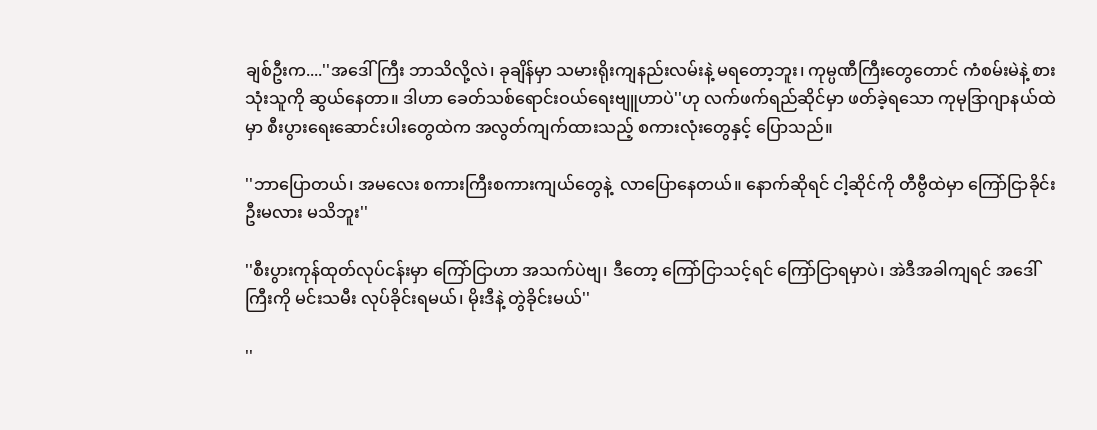ချစ်ဦးက....''အဒေါ်ကြီး ဘာသိလို့လဲ၊ ခုချိန်မှာ သမားရိုးကျနည်းလမ်းနဲ့ မရတော့ဘူး၊ ကုမ္ပဏီကြီးတွေတောင် ကံစမ်းမဲနဲ့ စားသုံးသူကို ဆွယ်နေတာ။ ဒါဟာ ခေတ်သစ်ရောင်းဝယ်ရေးဗျူဟာပဲ''ဟု လက်ဖက်ရည်ဆိုင်မှာ ဖတ်ခဲ့ရသော ကုမုဒြာဂျာနယ်ထဲမှာ စီးပွားရေးဆောင်းပါးတွေထဲက အလွတ်ကျက်ထားသည့် စကားလုံးတွေနှင့် ပြောသည်။

''ဘာပြောတယ်၊ အမလေး စကားကြီးစကားကျယ်တွေနဲ့  လာပြောနေတယ်။ နောက်ဆိုရင် ငါ့ဆိုင်ကို တီဗွီထဲမှာ ကြော်ငြာခိုင်းဦးမလား မသိဘူး''

''စီးပွားကုန်ထုတ်လုပ်ငန်းမှာ ကြော်ငြာဟာ အသက်ပဲဗျ၊ ဒီတော့ ကြော်ငြာသင့်ရင် ကြော်ငြာရမှာပဲ၊ အဲဒီအခါကျရင် အဒေါ်ကြီးကို မင်းသမီး လုပ်ခိုင်းရမယ်၊ မိုးဒီနဲ့ တွဲခိုင်းမယ်''

''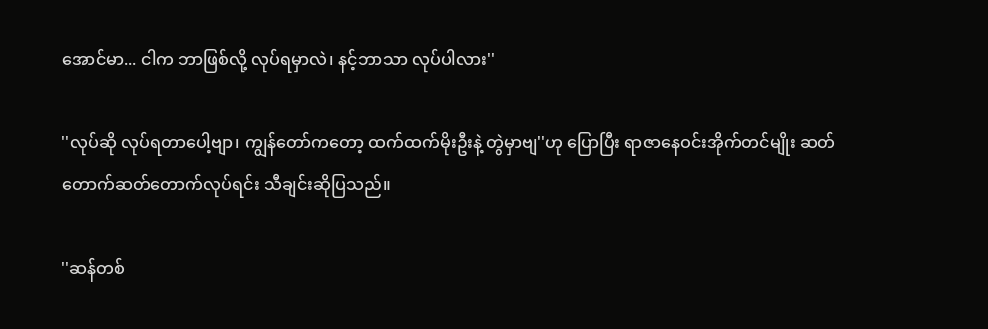အောင်မာ... ငါက ဘာဖြစ်လို့ လုပ်ရမှာလဲ၊ နင့်ဘာသာ လုပ်ပါလား''

''လုပ်ဆို လုပ်ရတာပေါ့ဗျာ၊ ကျွန်တော်ကတော့ ထက်ထက်မိုးဦးနဲ့ တွဲမှာဗျ''ဟု ပြောပြီး ရာဇာနေဝင်းအိုက်တင်မျိုး ဆတ်တောက်ဆတ်တောက်လုပ်ရင်း သီချင်းဆိုပြသည်။

''ဆန်တစ်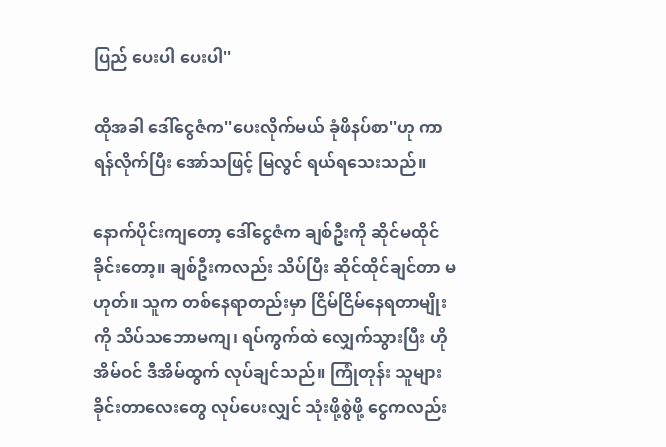ပြည် ပေးပါ ပေးပါ''

ထိုအခါ ဒေါ်ငွေဇံက''ပေးလိုက်မယ် ခုံဖိနပ်စာ''ဟု ကာရန်လိုက်ပြီး အော်သဖြင့် မြလွင် ရယ်ရသေးသည်။

နောက်ပိုင်းကျတော့ ဒေါ်ငွေဇံက ချစ်ဦးကို ဆိုင်မထိုင်ခိုင်းတော့။ ချစ်ဦးကလည်း သိပ်ပြီး ဆိုင်ထိုင်ချင်တာ မဟုတ်။ သူက တစ်နေရာတည်းမှာ ငြိမ်ငြိမ်နေရတာမျိုးကို သိပ်သဘောမကျ၊ ရပ်ကွက်ထဲ လျှေက်သွားပြီး ဟိုအိမ်ဝင် ဒီအိမ်ထွက် လုပ်ချင်သည်။ ကြုံတုန်း သူများခိုင်းတာလေးတွေ လုပ်ပေးလျှင် သုံးဖို့စွဲဖို့ ငွေကလည်း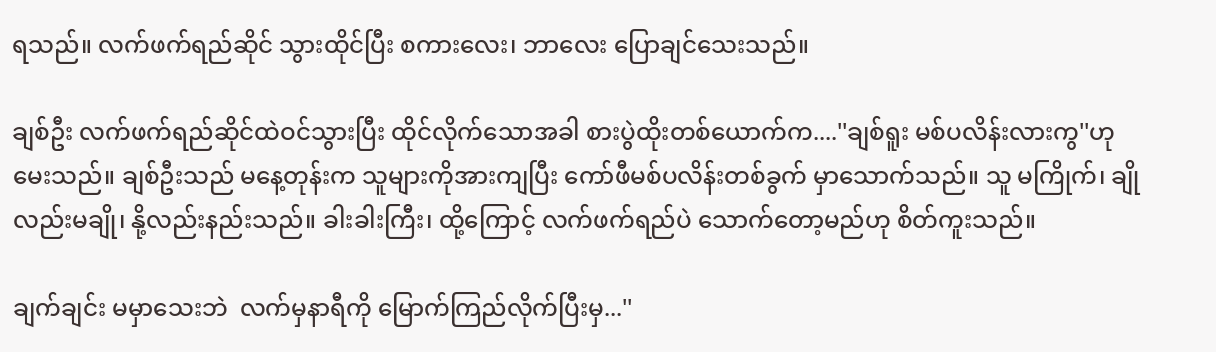ရသည်။ လက်ဖက်ရည်ဆိုင် သွားထိုင်ပြီး စကားလေး၊ ဘာလေး ပြောချင်သေးသည်။

ချစ်ဦး လက်ဖက်ရည်ဆိုင်ထဲဝင်သွားပြီး ထိုင်လိုက်သောအခါ စားပွဲထိုးတစ်ယောက်က....''ချစ်ရူး မစ်ပလိန်းလားကွ''ဟု မေးသည်။ ချစ်ဦးသည် မနေ့တုန်းက သူများကိုအားကျပြီး ကော်ဖီမစ်ပလိန်းတစ်ခွက် မှာသောက်သည်။ သူ မကြိုက်၊ ချိုလည်းမချို၊ နို့လည်းနည်းသည်။ ခါးခါးကြီး၊ ထို့ကြောင့် လက်ဖက်ရည်ပဲ သောက်တော့မည်ဟု စိတ်ကူးသည်။

ချက်ချင်း မမှာသေးဘဲ  လက်မှနာရီကို မြောက်ကြည်လိုက်ပြီးမှ...''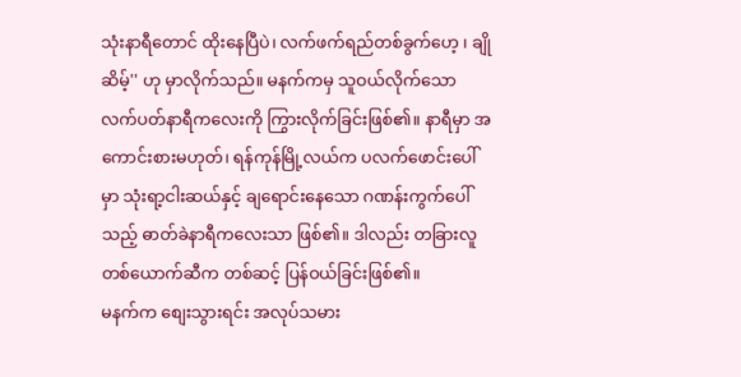သုံးနာရီတောင် ထိုးနေပြီပဲ၊ လက်ဖက်ရည်တစ်ခွက်ဟေ့ ၊ ချိုဆိမ့်'' ဟု မှာလိုက်သည်။ မနက်ကမှ သူဝယ်လိုက်သော လက်ပတ်နာရီကလေးကို ကြွားလိုက်ခြင်းဖြစ်၏။ နာရီမှာ အကောင်းစားမဟုတ်၊ ရန်ကုန်မြို့လယ်က ပလက်ဖောင်းပေါ်မှာ သုံးရာ့ငါးဆယ်နှင့် ချရောင်းနေသော ဂဏန်းကွက်ပေါ်သည့် ဓာတ်ခဲနာရီကလေးသာ ဖြစ်၏။ ဒါလည်း တခြားလူတစ်ယောက်ဆီက တစ်ဆင့် ပြန်ဝယ်ခြင်းဖြစ်၏။
မနက်က စျေးသွားရင်း အလုပ်သမား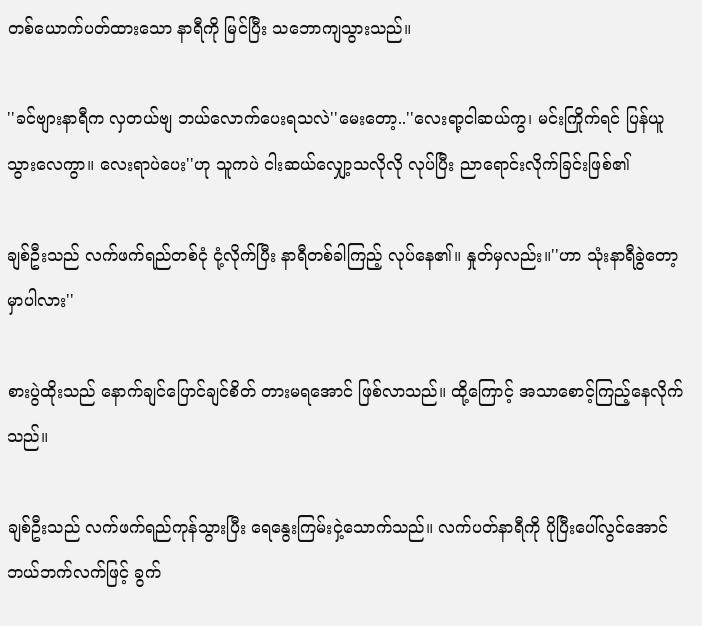တစ်ယောက်ပတ်ထားသော နာရီကို မြင်ပြီး သဘောကျသွားသည်။

''ခင်ဗျားနာရီက လှတယ်ဗျ ဘယ်လောက်ပေးရသလဲ''မေးတော့..''လေးရာ့ငါဆယ်ကွ၊ မင်းကြိုက်ရင် ပြန်ယူသွားလေကွာ။ လေးရာပဲပေး''ဟု သူကပဲ ငါးဆယ်လျှော့သလိုလို လုပ်ပြီး ညာရောင်းလိုက်ခြင်းဖြစ်၏

ချစ်ဦးသည် လက်ဖက်ရည်တစ်ငုံ ငုံ့လိုက်ပြီး နာရီတစ်ခါကြည့် လုပ်နေ၏။ နှုတ်မှလည်း။''ဟာ သုံးနာရီခွဲတော့မှာပါလား''

စားပွဲထိုးသည် နောက်ချင်ပြောင်ချင်စိတ် တားမရအောင် ဖြစ်လာသည်။ ထို့ကြောင့် အသာစောင့်ကြည့်နေလိုက်သည်။

ချစ်ဦးသည် လက်ဖက်ရည်ကုန်သွားပြီး ရေနွေးကြမ်းငှဲ့သောက်သည်။ လက်ပတ်နာရီကို ပိုပြီးပေါ်လွင်အောင် ဘယ်ဘက်လက်ဖြင့် ခွက်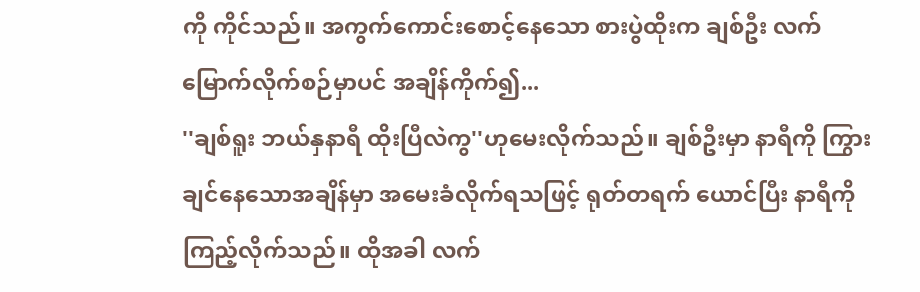ကို ကိုင်သည်။ အကွက်ကောင်းစောင့်နေသော စားပွဲထိုးက ချစ်ဦး လက်မြောက်လိုက်စဉ်မှာပင် အချိန်ကိုက်၍...
''ချစ်ရူး ဘယ်နှနာရီ ထိုးပြီလဲကွ''ဟုမေးလိုက်သည်။ ချစ်ဦးမှာ နာရီကို ကြွားချင်နေသောအချိန်မှာ အမေးခံလိုက်ရသဖြင့် ရုတ်တရက် ယောင်ပြီး နာရီကို ကြည့်လိုက်သည်။ ထိုအခါ လက်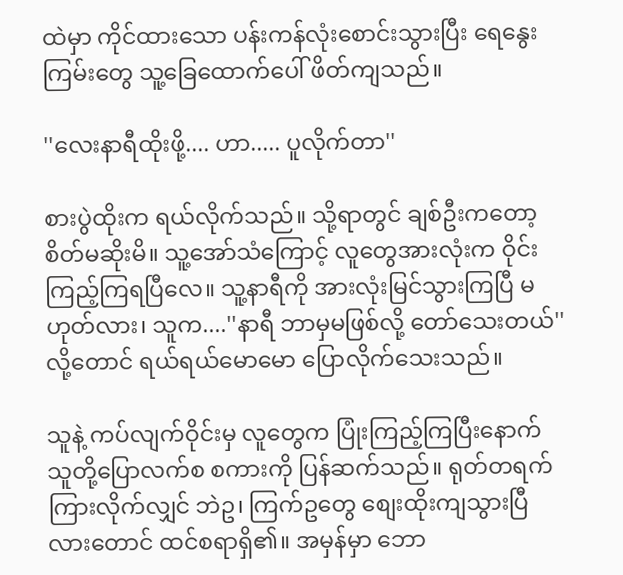ထဲမှာ ကိုင်ထားသော ပန်းကန်လုံးစောင်းသွားပြီး ရေနွေးကြမ်းတွေ သူ့ခြေထောက်ပေါ် ဖိတ်ကျသည်။

''လေးနာရီထိုးဖို့.... ဟာ..... ပူလိုက်တာ''

စားပွဲထိုးက ရယ်လိုက်သည်။ သို့ရာတွင် ချစ်ဦးကတော့ စိတ်မဆိုးမိ။ သူ့အော်သံကြောင့် လူတွေအားလုံးက ဝိုင်းကြည့်ကြရပြီလေ။ သူ့နာရီကို အားလုံးမြင်သွားကြပြီ မဟုတ်လား၊ သူက....''နာရီ ဘာမှမဖြစ်လို့ တော်သေးတယ်'' လို့တောင် ရယ်ရယ်မောမော ပြောလိုက်သေးသည်။

သူနဲ့ ကပ်လျက်ဝိုင်းမှ လူတွေက ပြုံးကြည့်ကြပြီးနောက် သူတို့ပြောလက်စ စကားကို ပြန်ဆက်သည်။ ရုတ်တရက် ကြားလိုက်လျှင် ဘဲဥ၊ ကြက်ဥတွေ စျေးထိုးကျသွားပြီလားတောင် ထင်စရာရှိ၏။ အမှန်မှာ ဘော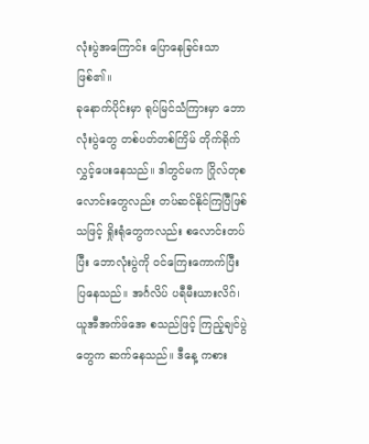လုံးပွဲအကြောင်း ပြောနေခြင်းသာ ဖြစ်၏။
ခုနောက်ပိုင်းမှာ ရုပ်မြင်သံကြားမှာ ဘောလုံးပွဲတွေ တစ်ပတ်တစ်ကြိမ် တိုက်ရိုက်လွှင့်ပေးနေသည်။ ဒါတွင်မက ဂြိုလ်တုစလောင်းတွေလည်း တပ်ဆင်နိုင်ကြပြီဖြစ်သဖြင့် ရှိုးရုံတွေကလည်း စလောင်းတပ်ပြီး ဘောလုံးပွဲကို ဝင်ကြေးကောက်ပြီး ပြနေသည်။ အင်္ဂလိပ် ပရီမီးယားလိဂ်၊ ယူအီအက်ဖ်အေ စသည်ဖြင့် ကြည့်ချင်ပွဲတွေက ဆက်နေသည်။ ဒီနေ့ ကစား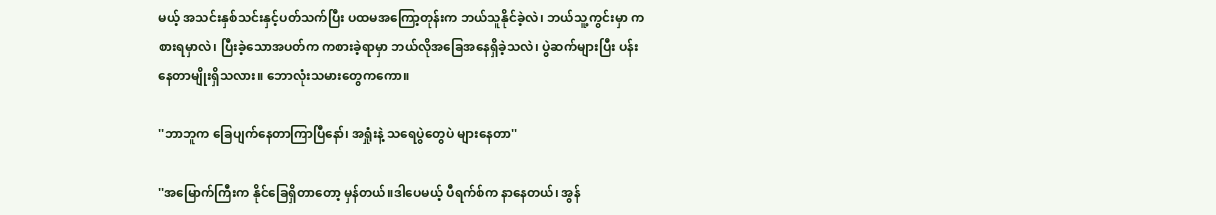မယ့် အသင်းနှစ်သင်းနှင့်ပတ်သက်ပြီး ပထမအကြော့တုန်းက ဘယ်သူနိုင်ခဲ့လဲ၊ ဘယ်သူ့ကွင်းမှာ ကစားရမှာလဲ၊ ပြီးခဲ့သောအပတ်က ကစားခဲ့ရာမှာ ဘယ်လိုအခြေအနေရှိခဲ့သလဲ၊ ပွဲဆက်များပြီး ပန်းနေတာမျိုးရှိသလား။ ဘောလုံးသမားတွေကကော။

''ဘာဘူက ခြေပျက်နေတာကြာပြီနော်၊ အရှုံးနဲ့ သရေပွဲတွေပဲ များနေတာ''

''အမြောက်ကြီးက နိုင်ခြေရှိတာတော့ မှန်တယ်။ဒါပေမယ့် ပီရက်စ်က နာနေတယ်၊ အွန်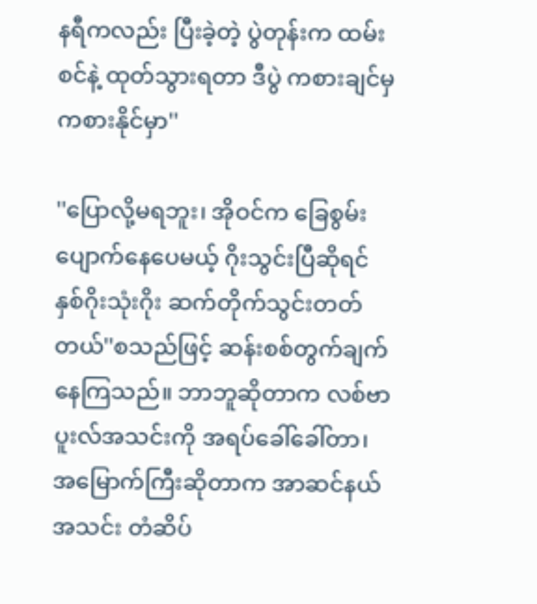နရီကလည်း ပြီးခဲ့တဲ့ ပွဲတုန်းက ထမ်းစင်နဲ့ ထုတ်သွားရတာ ဒီပွဲ ကစားချင်မှ ကစားနိုင်မှာ''

''ပြောလို့မရဘူး၊ အိုဝင်က ခြေစွမ်းပျောက်နေပေမယ့် ဂိုးသွင်းပြီဆိုရင် နှစ်ဂိုးသုံးဂိုး ဆက်တိုက်သွင်းတတ်တယ်''စသည်ဖြင့် ဆန်းစစ်တွက်ချက်နေကြသည်။ ဘာဘူဆိုတာက လစ်ဗာပူးလ်အသင်းကို အရပ်ခေါ်ခေါ်တာ၊  အမြောက်ကြီးဆိုတာက အာဆင်နယ်အသင်း တံဆိပ်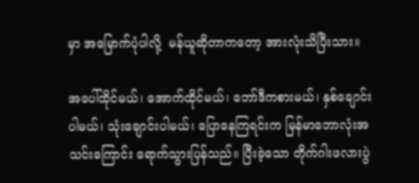မှာ အမြောက်ပုံပါလို့  မန်ယူဆိုတာကတော့ အားလုံးသိပြီးသား။

အပေါ်ထိုင်မယ်၊ အောက်ထိုင်မယ်၊ ဘော်ဒီကစားမယ်၊ နှစ်ချောင်းပါမယ်၊ သုံးချောင်းပါမယ်၊ ပြောနေကြရင်းက မြန်မာဘောလုံးအသင်းကြောင်း ရောက်သွားပြန်သည်။ ပြီးခဲ့သော တိုက်ဂါးဖလားပွဲ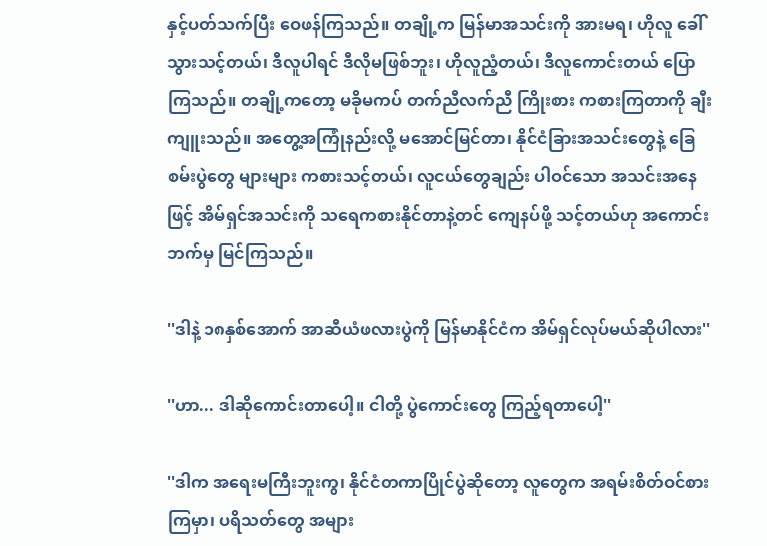နှင့်ပတ်သက်ပြီး ဝေဖန်ကြသည်။ တချို့က မြန်မာအသင်းကို အားမရ၊ ဟိုလူ ခေါ်သွားသင့်တယ်၊ ဒီလူပါရင် ဒီလိုမဖြစ်ဘူး၊ ဟိုလူညံ့တယ်၊ ဒီလူကောင်းတယ် ပြောကြသည်။ တချို့ကတော့ မခိုမကပ် တက်ညီလက်ညီ ကြိုးစား ကစားကြတာကို ချီးကျူးသည်။ အတွေ့အကြုံနည်းလို့ မအောင်မြင်တာ၊ နိုင်ငံခြားအသင်းတွေနဲ့ ခြေစမ်းပွဲတွေ များများ ကစားသင့်တယ်၊ လူငယ်တွေချည်း ပါဝင်သော အသင်းအနေဖြင့် အိမ်ရှင်အသင်းကို သရေကစားနိုင်တာနဲ့တင် ကျေနပ်ဖို့ သင့်တယ်ဟု အကောင်းဘက်မှ မြင်ကြသည်။

''ဒါနဲ့ ၁၈နှစ်အောက် အာဆီယံဖလားပွဲကို မြန်မာနိုင်ငံက အိမ်ရှင်လုပ်မယ်ဆိုပါလား''

''ဟာ... ဒါဆိုကောင်းတာပေါ့။ ငါတို့ ပွဲကောင်းတွေ ကြည့်ရတာပေါ့''

''ဒါက အရေးမကြီးဘူးကွ၊ နိုင်ငံတကာပြိုင်ပွဲဆိုတော့ လူတွေက အရမ်းစိတ်ဝင်စားကြမှာ၊ ပရိသတ်တွေ အများ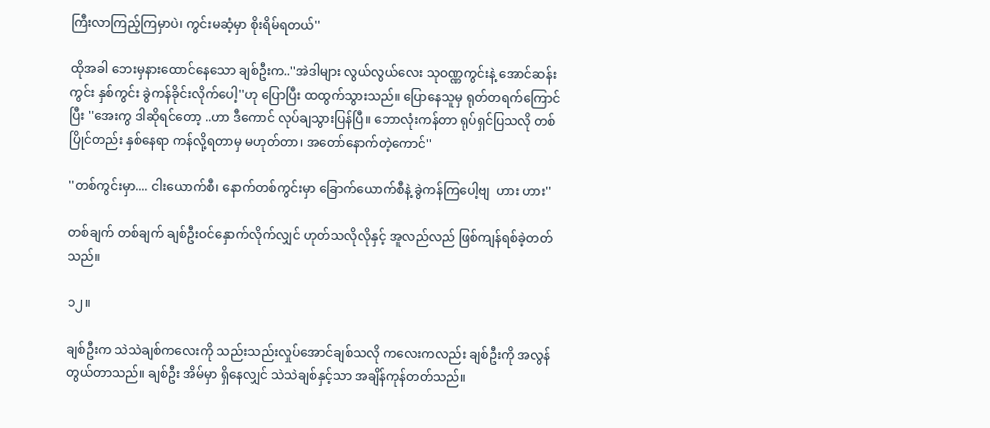ကြီးလာကြည့်ကြမှာပဲ၊ ကွင်းမဆံ့မှာ စိုးရိမ်ရတယ်''

ထိုအခါ ဘေးမှနားထောင်နေသော ချစ်ဦးက..''အဲဒါများ လွယ်လွယ်လေး သုဝဏ္ဏကွင်းနဲ့ အောင်ဆန်းကွင်း နှစ်ကွင်း ခွဲကန်ခိုင်းလိုက်ပေါ့''ဟု ပြောပြီး ထထွက်သွားသည်။ ပြောနေသူမှ ရုတ်တရက်ကြောင်ပြီး ''အေးကွ ဒါဆိုရင်တော့ ..ဟာ ဒီကောင် လုပ်ချသွားပြန်ပြီ။ ဘောလုံးကန်တာ ရုပ်ရှင်ပြသလို တစ်ပြိုင်တည်း နှစ်နေရာ ကန်လို့ရတာမှ မဟုတ်တာ၊ အတော်နောက်တဲ့ကောင်''

''တစ်ကွင်းမှာ.... ငါးယောက်စီ၊ နောက်တစ်ကွင်းမှာ ခြောက်ယောက်စီနဲ့ ခွဲကန်ကြပေါ့ဗျ  ဟား ဟား''

တစ်ချက် တစ်ချက် ချစ်ဦးဝင်နှောက်လိုက်လျှင် ဟုတ်သလိုလိုနှင့် အူလည်လည် ဖြစ်ကျန်ရစ်ခဲ့တတ်သည်။

၁၂။

ချစ်ဦးက သဲသဲချစ်ကလေးကို သည်းသည်းလှုပ်အောင်ချစ်သလို ကလေးကလည်း ချစ်ဦးကို အလွန်တွယ်တာသည်။ ချစ်ဦး အိမ်မှာ ရှိနေလျှင် သဲသဲချစ်နှင့်သာ အချိန်ကုန်တတ်သည်။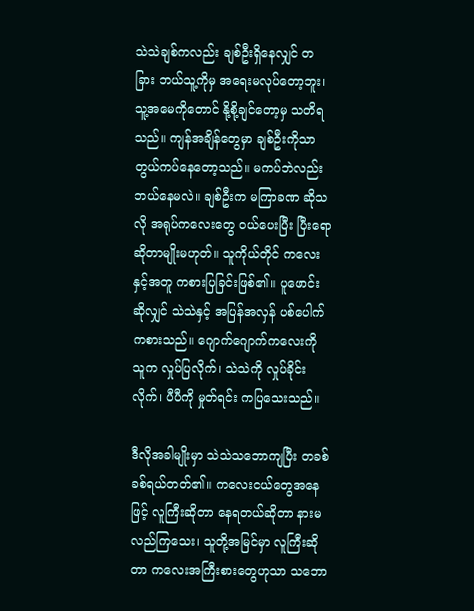သဲသဲချစ်ကလည်း ချစ်ဦးရှိနေလျှင် တခြား ဘယ်သူ့ကိုမှ အရေးမလုပ်တော့ဘူး၊ သူ့အမေကိုတောင် နို့စို့ချင်တော့မှ သတိရသည်။ ကျန်အချိန်တွေမှာ ချစ်ဦးကိုသာ တွယ်ကပ်နေတော့သည်။ မကပ်ဘဲလည်း ဘယ်နေမလဲ။ ချစ်ဦးက မကြာခဏ ဆိုသလို အရုပ်ကလေးတွေ ဝယ်ပေးပြီး ပြီးရောဆိုတာမျိုးမဟုတ်။ သူကိုယ်တိုင် ကလေးနှင့်အတူ ကစားပြခြင်းဖြစ်၏။ ပူဖောင်းဆိုလျှင် သဲသဲနှင့် အပြန်အလှန် ပစ်ပေါက်ကစားသည်။ ဂျောက်ဂျောက်ကလေးကို သူက လှုပ်ပြလိုက်၊ သဲသဲကို လှုပ်ခိုင်းလိုက်၊ ပီပီကို မှုတ်ရင်း ကပြသေးသည်။

ဒီလိုအခါမျိုးမှာ သဲသဲသဘောကျပြီး တခစ်ခစ်ရယ်တတ်၏။ ကလေးငယ်တွေအနေဖြင့် လူကြီးဆိုတာ နေရတယ်ဆိုတာ နားမလည်ကြသေး၊ သူတို့အမြင်မှာ လူကြီးဆိုတာ ကလေးအကြီးစားတွေဟုသာ သဘော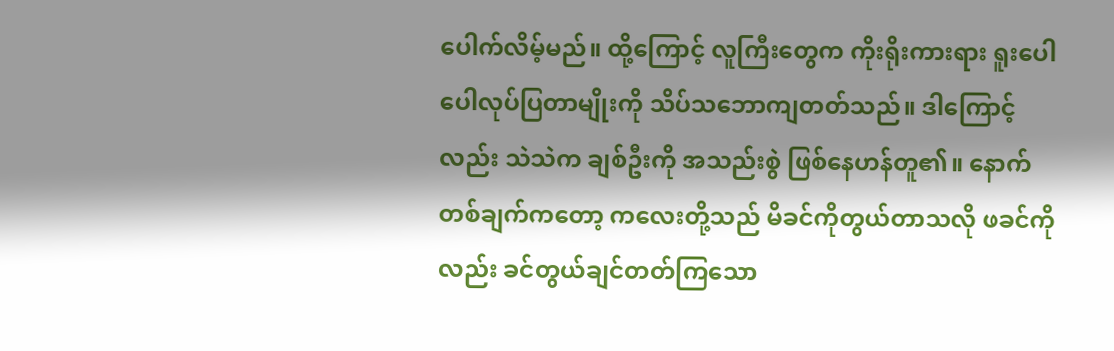ပေါက်လိမ့်မည်။ ထို့ကြောင့် လူကြီးတွေက ကိုးရိုးကားရား ရူးပေါပေါလုပ်ပြတာမျိုးကို သိပ်သဘောကျတတ်သည်။ ဒါကြောင့်လည်း သဲသဲက ချစ်ဦးကို အသည်းစွဲ ဖြစ်နေဟန်တူ၏။ နောက်တစ်ချက်ကတော့ ကလေးတို့သည် မိခင်ကိုတွယ်တာသလို ဖခင်ကိုလည်း ခင်တွယ်ချင်တတ်ကြသော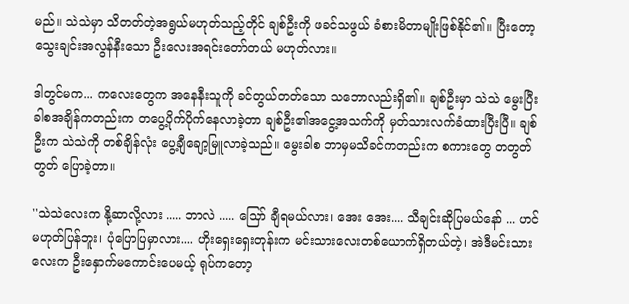မည်။ သဲသဲမှာ သိတတ်တဲ့အရွယ်မဟုတ်သည့်တိုင် ချစ်ဦးကို ဖခင်သဖွယ် ခံစားမိတာမျိုးဖြစ်နိုင်၏။ ပြီးတော့ သွေးချင်းအလွန်နီးသော ဦးလေးအရင်းတော်တယ် မဟုတ်လား။

ဒါတွင်မက... ကလေးတွေက အနေနီးသူကို ခင်တွယ်တတ်သော သဘောလည်းရှိ၏။ ချစ်ဦးမှာ သဲသဲ မွေးပြီးခါစအချိန်ကတည်းက တပွေ့ပိုက်ပိုက်နေလာခဲ့တာ ချစ်ဦး၏အငွေ့အသက်ကို မှတ်သားလက်ခံထားပြီးပြီ။ ချစ်ဦးက သဲသဲကို တစ်ချိန်လုံး ပွေ့ချီချော့မြူလာခဲ့သည်။ မွေးခါစ ဘာမှမသိခင်ကတည်းက စကားတွေ တတွတ်တွတ် ပြောခဲ့တာ။

''သဲသဲလေးက နို့ဆာလို့လား ..... ဘာလဲ ..... သြော် ချီရမယ်လား၊ အေး အေး.... သီချင်းဆိုပြမယ်နော် ... ဟင် မဟုတ်ပြန်ဘူး၊ ပုံပြောပြမှာလား.... ဟိုးရှေးရှေးတုန်းက မင်းသားလေးတစ်ယောက်ရှိတယ်တဲ့၊ အဲဒီမင်းသားလေးက ဦးနှောက်မကောင်းပေမယ့် ရုပ်ကတော့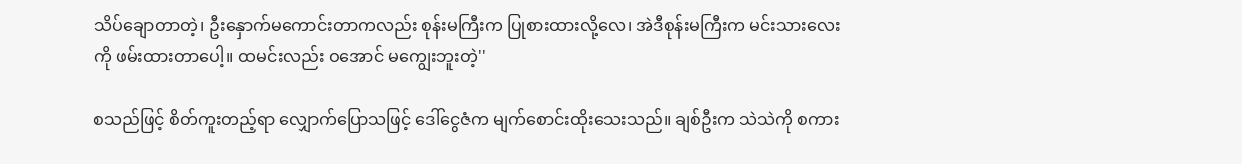သိပ်ချောတာတဲ့၊ ဦးနှောက်မကောင်းတာကလည်း စုန်းမကြီးက ပြုစားထားလို့လေ၊ အဲဒီစုန်းမကြီးက မင်းသားလေးကို ဖမ်းထားတာပေါ့။ ထမင်းလည်း ဝအောင် မကျွေးဘူးတဲ့''

စသည်ဖြင့် စိတ်ကူးတည့်ရာ လျှောက်ပြောသဖြင့် ဒေါ်ငွေဇံက မျက်စောင်းထိုးသေးသည်။ ချစ်ဦးက သဲသဲကို စကား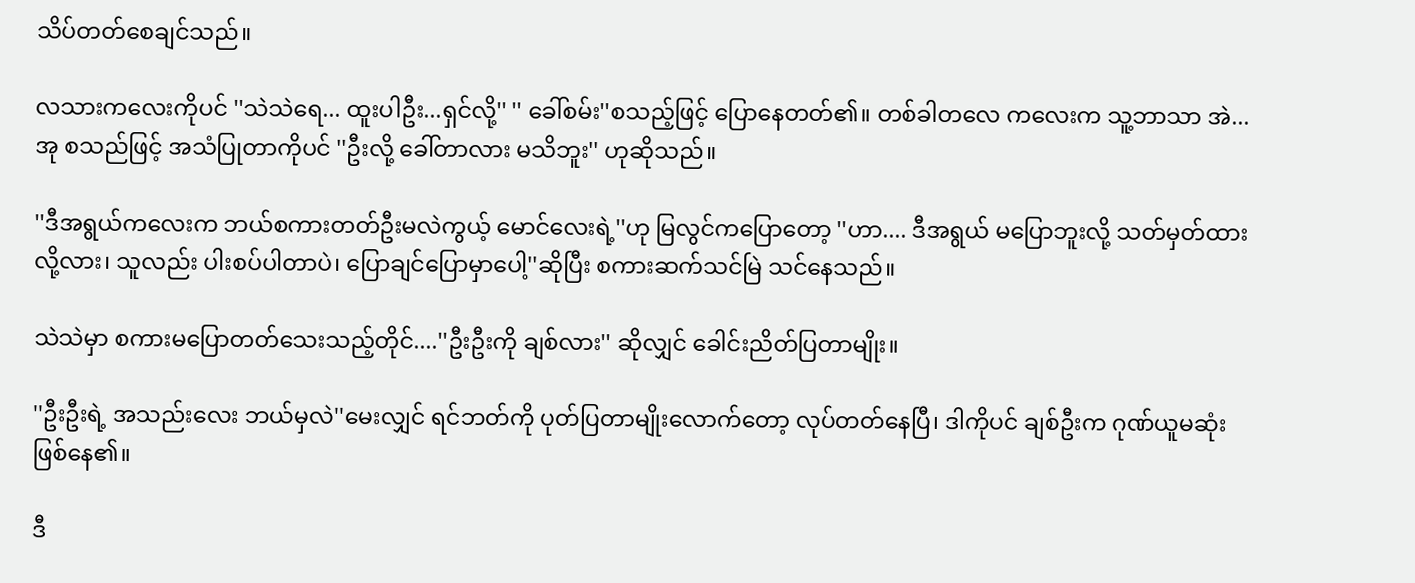သိပ်တတ်စေချင်သည်။

လသားကလေးကိုပင် ''သဲသဲရေ... ထူးပါဦး...ရှင်လို့'' '' ခေါ်စမ်း''စသည့်ဖြင့် ပြောနေတတ်၏။ တစ်ခါတလေ ကလေးက သူ့ဘာသာ အဲ... အု စသည်ဖြင့် အသံပြုတာကိုပင် ''ဦးလို့ ခေါ်တာလား မသိဘူး'' ဟုဆိုသည်။

''ဒီအရွယ်ကလေးက ဘယ်စကားတတ်ဦးမလဲကွယ့် မောင်လေးရဲ့''ဟု မြလွင်ကပြောတော့ ''ဟာ.... ဒီအရွယ် မပြောဘူးလို့ သတ်မှတ်ထားလို့လား၊ သူလည်း ပါးစပ်ပါတာပဲ၊ ပြောချင်ပြောမှာပေါ့''ဆိုပြီး စကားဆက်သင်မြဲ သင်နေသည်။

သဲသဲမှာ စကားမပြောတတ်သေးသည့်တိုင်....''ဦးဦးကို ချစ်လား'' ဆိုလျှင် ခေါင်းညိတ်ပြတာမျိုး။

''ဦးဦးရဲ့ အသည်းလေး ဘယ်မှလဲ''မေးလျှင် ရင်ဘတ်ကို ပုတ်ပြတာမျိုးလောက်တော့ လုပ်တတ်နေပြီ၊ ဒါကိုပင် ချစ်ဦးက ဂုဏ်ယူမဆုံး ဖြစ်နေ၏။

ဒီ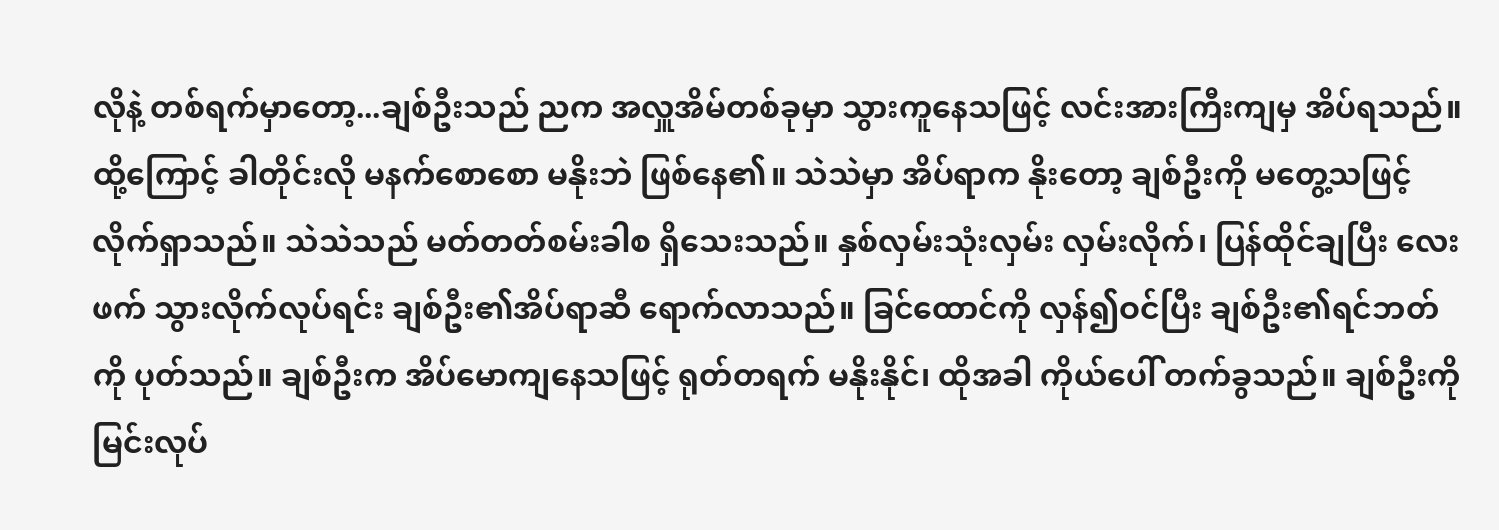လိုနဲ့ တစ်ရက်မှာတော့...ချစ်ဦးသည် ညက အလှူအိမ်တစ်ခုမှာ သွားကူနေသဖြင့် လင်းအားကြီးကျမှ အိပ်ရသည်။ ထို့ကြောင့် ခါတိုင်းလို မနက်စောစော မနိုးဘဲ ဖြစ်နေ၏။ သဲသဲမှာ အိပ်ရာက နိုးတော့ ချစ်ဦးကို မတွေ့သဖြင့် လိုက်ရှာသည်။ သဲသဲသည် မတ်တတ်စမ်းခါစ ရှိသေးသည်။ နှစ်လှမ်းသုံးလှမ်း လှမ်းလိုက်၊ ပြန်ထိုင်ချပြီး လေးဖက် သွားလိုက်လုပ်ရင်း ချစ်ဦး၏အိပ်ရာဆီ ရောက်လာသည်။ ခြင်ထောင်ကို လှန်၍ဝင်ပြီး ချစ်ဦး၏ရင်ဘတ်ကို ပုတ်သည်။ ချစ်ဦးက အိပ်မောကျနေသဖြင့် ရုတ်တရက် မနိုးနိုင်၊ ထိုအခါ ကိုယ်ပေါ် တက်ခွသည်။ ချစ်ဦးကို မြင်းလုပ်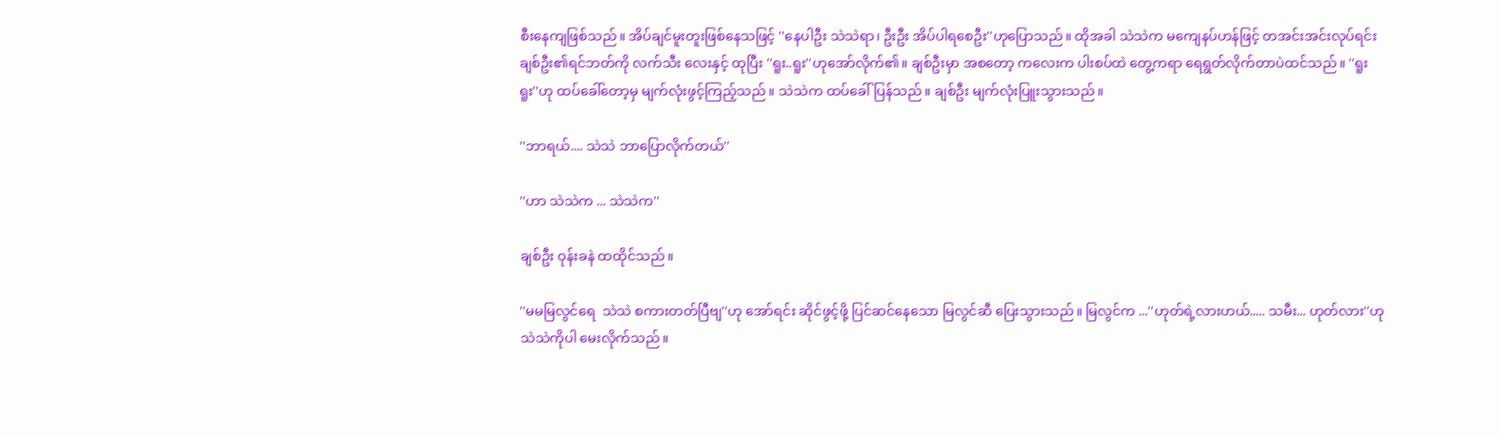စီးနေကျဖြစ်သည်။ အိပ်ချင်မူးတူးဖြစ်နေသဖြင့် ''နေပါဦး သဲသဲရာ၊ ဦးဦး အိပ်ပါရစေဦး''ဟုပြောသည်။ ထိုအခါ သဲသဲက မကျေနပ်ဟန်ဖြင့် တအင်းအင်းလုပ်ရင်း ချစ်ဦး၏ရင်ဘတ်ကို လက်သီး လေးနှင့် ထုပြီး ''ရူး..ရူး''ဟုအော်လိုက်၏။ ချစ်ဦးမှာ အစတော့ ကလေးက ပါးစပ်ထဲ တွေ့ကရာ ရေရွတ်လိုက်တာပဲထင်သည်။ ''ရူး ရူး''ဟု ထပ်ခေါ်တော့မှ မျက်လုံးဖွင့်ကြည့်သည်။ သဲသဲက ထပ်ခေါ်ပြန်သည်။ ချစ်ဦး မျက်လုံးပြူးသွားသည်။

''ဘာရယ်.... သဲသဲ ဘာပြောလိုက်တယ်''

''ဟာ သဲသဲက ... သဲသဲက''

ချစ်ဦး ဝုန်းခနဲ ထထိုင်သည်။

''မမမြလွင်ရေ  သဲသဲ စကားတတ်ပြီဗျ''ဟု အော်ရင်း ဆိုင်ဖွင့်ဖို့ ပြင်ဆင်နေသော မြလွင်ဆီ ပြေးသွားသည်။ မြလွင်က ...''ဟုတ်ရဲ့လားဟယ်..... သမီး... ဟုတ်လား''ဟု သဲသဲကိုပါ မေးလိုက်သည်။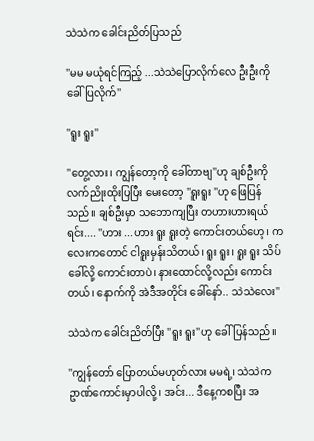သဲသဲက ခေါင်းညိတ်ပြသည်

''မမ မယုံရင်ကြည့် ...သဲသဲပြောလိုက်လေ ဦးဦးကို ခေါ်ပြလိုက်''

''ရူး ရူး''

''တွေ့လား၊ ကျွန်တော့ကို ခေါ်တာဗျ''ဟု ချစ်ဦးကို လက်ညိုးထိုးပြပြီး မေးတော့ ''ရူးရူး ''ဟု ဖြေပြန်သည်။ ချစ်ဦးမှာ သဘောကျပြီး တဟားဟားရယ်ရင်း.... ''ဟား ...ဟား ရူး ရူးတဲ့ ကောင်းတယ်ဟေ့၊ ကလေးကတောင် ငါရူးမှန်းသိတယ်၊ ရူး ရူး၊ ရူး ရူး သိပ်ခေါ်လို့ ကောင်းတာပဲ၊ နားထောင်လို့လည်း ကောင်းတယ်၊ နောက်ကို အဲဒီအတိုင်း ခေါ်နော်.. သဲသဲလေး''

သဲသဲက ခေါင်းညိတ်ပြီး ''ရူး ရူး''ဟု ခေါ်ပြန်သည်။

''ကျွန်တော် ပြောတယ်မဟုတ်လား မမရဲ့၊ သဲသဲက ဥာဏ်ကောင်းမှာပါလို့၊ အင်း... ဒီနေ့ကစပြီး အ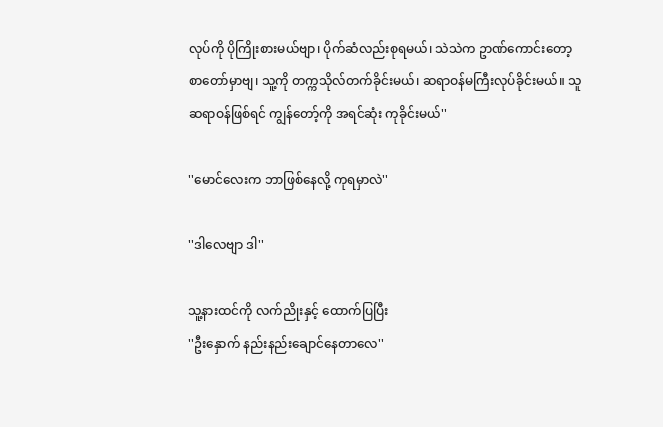လုပ်ကို ပိုကြိုးစားမယ်ဗျာ၊ ပိုက်ဆံလည်းစုရမယ်၊ သဲသဲက ဥာဏ်ကောင်းတော့ စာတော်မှာဗျ၊ သူ့ကို တက္ကသိုလ်တက်ခိုင်းမယ်၊ ဆရာဝန်မကြီးလုပ်ခိုင်းမယ်။ သူ ဆရာဝန်ဖြစ်ရင် ကျွန်တော့်ကို အရင်ဆုံး ကုခိုင်းမယ်''

''မောင်လေးက ဘာဖြစ်နေလို့ ကုရမှာလဲ''

''ဒါလေဗျာ ဒါ''

သူ့နားထင်ကို လက်ညိုးနှင့် ထောက်ပြပြီး
''ဦးနှောက် နည်းနည်းချောင်နေတာလေ''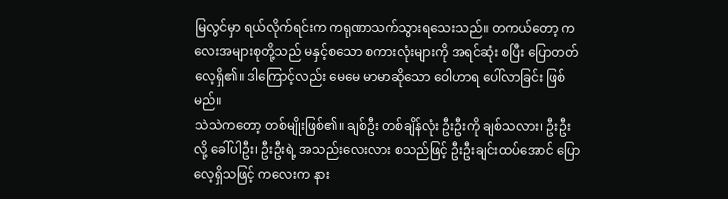မြလွင်မှာ ရယ်လိုက်ရင်းက ကရုဏာသက်သွားရသေးသည်။ တကယ်တော့ ကလေးအများစုတို့သည် မနှင့်စသော စကားလုံးများကို အရင်ဆုံး စပြီး ပြောတတ်လေ့ရှိ၏။ ဒါကြောင့်လည်း မေမေ မာမာဆိုသော ဝေါဟာရ ပေါ်လာခြင်း ဖြစ်မည်။
သဲသဲကတော့ တစ်မျိုးဖြစ်၏။ ချစ်ဦး တစ်ချိန်လုံး ဦးဦးကို ချစ်သလား၊ ဦးဦးလို့ ခေါ်ပါဦး၊ ဦးဦးရဲ့ အသည်းလေးလား စသည်ဖြင့် ဦးဦးချင်းထပ်အောင် ပြောလေ့ရှိသဖြင့် ကလေးက နား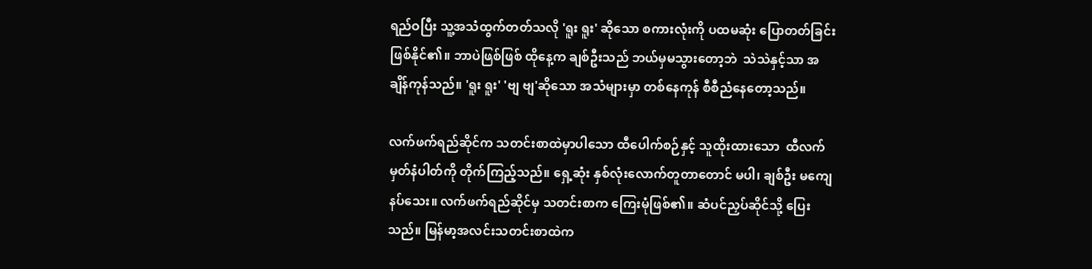ရည်ဝပြီး သူ့အသံထွက်တတ်သလို 'ရူး ရူး' ဆိုသော စကားလုံးကို ပထမဆုံး ပြောတတ်ခြင်း ဖြစ်နိုင်၏။ ဘာပဲဖြစ်ဖြစ် ထိုနေ့က ချစ်ဦးသည် ဘယ်မှမသွားတော့ဘဲ  သဲသဲနှင့်သာ အချိန်ကုန်သည်။ 'ရူး ရူး' 'ဗျ ဗျ'ဆိုသော အသံများမှာ တစ်နေကုန် စီစီညံနေတော့သည်။

လက်ဖက်ရည်ဆိုင်က သတင်းစာထဲမှာပါသော ထီပေါက်စဉ်နှင့် သူထိုးထားသော  ထီလက်မှတ်နံပါတ်ကို တိုက်ကြည့်သည်။ ရှေ့ဆုံး နှစ်လုံးလောက်တူတာတောင် မပါ၊ ချစ်ဦး မကျေနပ်သေး။ လက်ဖက်ရည်ဆိုင်မှ သတင်းစာက ကြေးမုံဖြစ်၏။ ဆံပင်ညှပ်ဆိုင်သို့ ပြေးသည်။ မြန်မာ့အလင်းသတင်းစာထဲက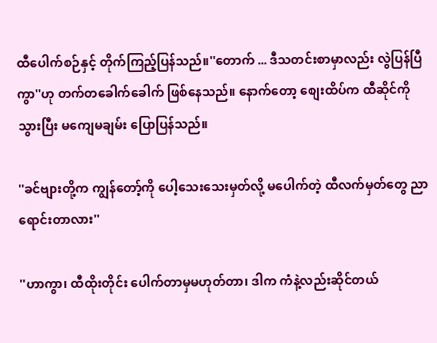ထီပေါက်စဉ်နှင့် တိုက်ကြည့်ပြန်သည်။''တောက် ... ဒီသတင်းစာမှာလည်း လွဲပြန်ပြီကွာ''ဟု တက်တခေါက်ခေါက် ဖြစ်နေသည်။ နောက်တော့ စျေးထိပ်က ထီဆိုင်ကို သွားပြီး မကျေမချမ်း ပြောပြန်သည်။

''ခင်ဗျားတို့က ကျွန်တော့်ကို ပေါ့သေးသေးမှတ်လို့ မပေါက်တဲ့ ထီလက်မှတ်တွေ ညာရောင်းတာလား''

''ဟာကွာ၊ ထီထိုးတိုင်း ပေါက်တာမှမဟုတ်တာ၊ ဒါက ကံနဲ့လည်းဆိုင်တယ်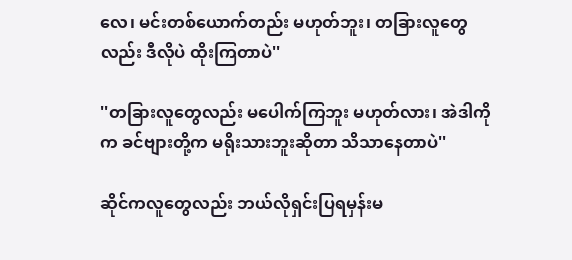လေ၊ မင်းတစ်ယောက်တည်း မဟုတ်ဘူး၊ တခြားလူတွေလည်း ဒီလိုပဲ ထိုးကြတာပဲ''

''တခြားလူတွေလည်း မပေါက်ကြဘူး မဟုတ်လား၊ အဲဒါကိုက ခင်ဗျားတို့က မရိုးသားဘူးဆိုတာ သိသာနေတာပဲ''

ဆိုင်ကလူတွေလည်း ဘယ်လိုရှင်းပြရမှန်းမ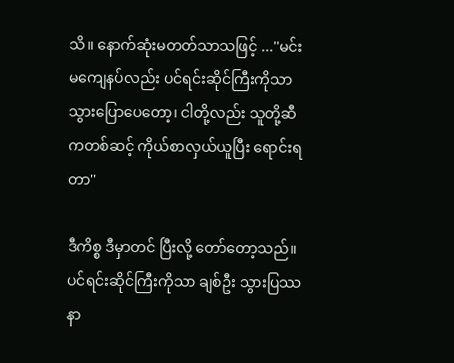သိ။ နောက်ဆုံးမတတ်သာသဖြင့် ...''မင်း မကျေနပ်လည်း ပင်ရင်းဆိုင်ကြီးကိုသာ သွားပြောပေတော့၊ ငါတို့လည်း သူတို့ဆီကတစ်ဆင့် ကိုယ်စာလှယ်ယူပြီး ရောင်းရတာ''

ဒီကိစ္စ ဒီမှာတင် ပြီးလို့ တော်တော့သည်။ ပင်ရင်းဆိုင်ကြီးကိုသာ ချစ်ဦး သွားပြဿနာ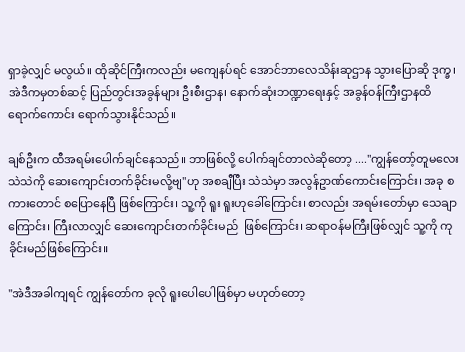ရှာခဲ့လျှင် မလွယ်။ ထိုဆိုင်ကြီးကလည်း မကျေနပ်ရင် အောင်ဘာလေသိန်းဆုဌာန သွားပြောဆို ဒုက္ခ၊ အဲဒီကမှတစ်ဆင့် ပြည်တွင်းအခွန်များ ဦးစီးဌာန၊ နောက်ဆုံးဘဏ္ဍာရေးနှင့် အခွန်ဝန်ကြီးဌာနထိ ရောက်ကောင်း ရောက်သွားနိုင်သည်။

ချစ်ဦးက ထီအရမ်းပေါက်ချင်နေသည်။ ဘာဖြစ်လို့ ပေါက်ချင်တာလဲဆိုတော့ ....''ကျွန်တော့်တူမလေး သဲသဲကို ဆေးကျောင်းတက်ခိုင်းမလို့ဗျ''ဟု အစချီပြီး သဲသဲမှာ အလွန်ဥာဏ်ကောင်းကြောင်း၊ အခု စကားတောင် စပြောနေပြီ ဖြစ်ကြောင်း၊ သူ့ကို ရူး ရူးဟုခေါ်ကြောင်း၊ စာလည်း အရမ်းတော်မှာ သေချာကြောင်း၊ ကြီးလာလျှင် ဆေးကျောင်းတက်ခိုင်းမည်  ဖြစ်ကြောင်း၊ ဆရာဝန်မကြီးဖြစ်လျှင် သူ့ကို ကုခိုင်းမည်ဖြစ်ကြောင်း။

''အဲဒီအခါကျရင် ကျွန်တော်က ခုလို ရူးပေါပေါဖြစ်မှာ မဟုတ်တော့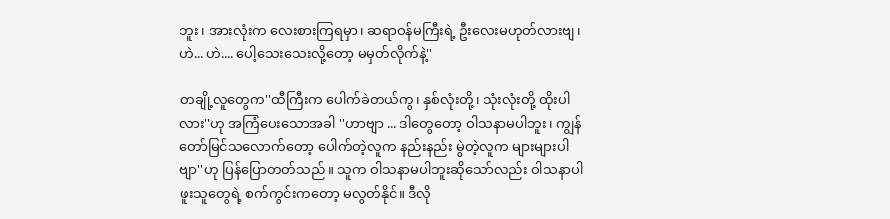ဘူး၊ အားလုံးက လေးစားကြရမှာ၊ ဆရာဝန်မကြီးရဲ့ ဦးလေးမဟုတ်လားဗျ၊ ဟဲ... ဟဲ.... ပေါ့သေးသေးလို့တော့ မမှတ်လိုက်နဲ့''

တချို့လူတွေက''ထီကြီးက ပေါက်ခဲတယ်ကွ၊ နှစ်လုံးတို့၊ သုံးလုံးတို့ ထိုးပါလား''ဟု အကြံပေးသောအခါ ''ဟာဗျာ ... ဒါတွေတော့ ဝါသနာမပါဘူး၊ ကျွန်တော်မြင်သလောက်တော့ ပေါက်တဲ့လူက နည်းနည်း မွဲတဲ့လူက များများပါဗျာ''ဟု ပြန်ပြောတတ်သည်။ သူက ဝါသနာမပါဘူးဆိုသော်လည်း ဝါသနာပါဖူးသူတွေရဲ့ စက်ကွင်းကတော့ မလွတ်နိုင်။ ဒီလို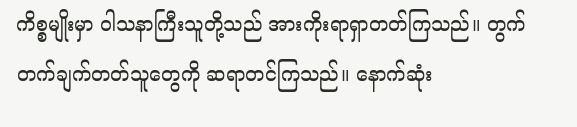ကိစ္စမျိုးမှာ ဝါသနာကြီးသူတို့သည် အားကိုးရာရှာတတ်ကြသည်။ တွက်တက်ချက်တတ်သူတွေကို ဆရာတင်ကြသည်။ နောက်ဆုံး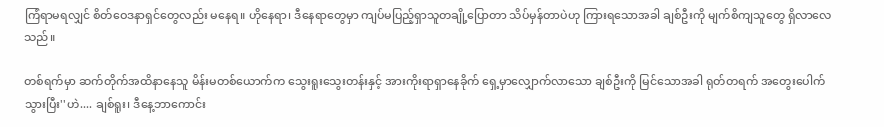ကြံရာမရလျှင် စိတ်ဝေဒနာရှင်တွေလည်း မနေရ။ ဟိုနေရာ၊ ဒီနေရာတွေမှာ ကျပ်မပြည့်ရှာသူတချို့ပြောတာ သိပ်မှန်တာပဲဟု ကြားရသောအခါ ချစ်ဦးကို မျက်စိကျသူတွေ ရှိလာလေသည်။

တစ်ရက်မှာ ဆက်တိုက်အထိနာနေသူ မိန်းမတစ်ယောက်က သွေးရူးသွေးတန်းနှင့် အားကိုးရာရှာနေခိုက် ရှေ့မှာလျှောက်လာသော ချစ်ဦးကို မြင်သောအခါ ရုတ်တရက် အတွေးပေါက်သွားပြီး''ဟဲ.... ချစ်ရူး၊ ဒီနေ့ဘာကောင်း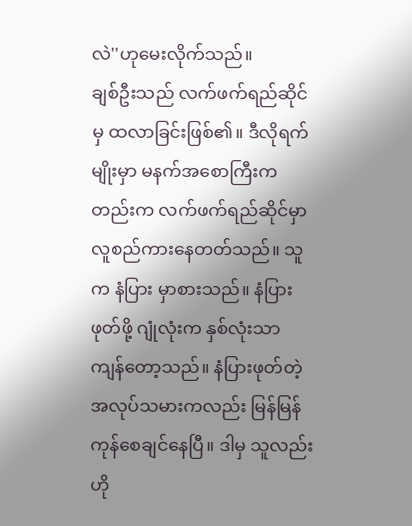လဲ''ဟုမေးလိုက်သည်။
ချစ်ဦးသည် လက်ဖက်ရည်ဆိုင်မှ ထလာခြင်းဖြစ်၏။ ဒီလိုရက်မျိုးမှာ မနက်အစောကြီးကတည်းက လက်ဖက်ရည်ဆိုင်မှာ လူစည်ကားနေတတ်သည်။ သူက နံပြား မှာစားသည်။ နံပြားဖုတ်ဖို့ ဂျုံလုံးက နှစ်လုံးသာ ကျန်တော့သည်။ နံပြားဖုတ်တဲ့အလုပ်သမားကလည်း မြန်မြန်ကုန်စေချင်နေပြီ။ ဒါမှ သူလည်း ဟို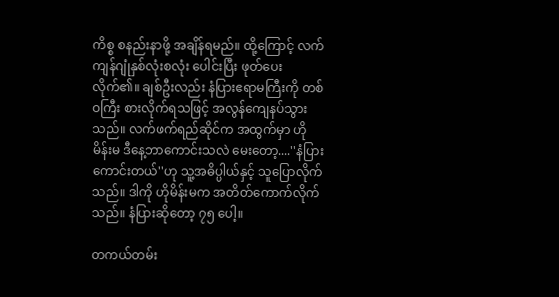ကိစ္စ စနည်းနာဖို့ အချိန်ရမည်။ ထို့ကြောင့် လက်ကျန်ဂျုံနှစ်လုံးစလုံး ပေါင်းပြီး ဖုတ်ပေးလိုက်၏။ ချစ်ဦးလည်း နံပြားဧရာမကြီးကို တစ်ဝကြီး စားလိုက်ရသဖြင့် အလွန်ကျေနပ်သွားသည်။ လက်ဖက်ရည်ဆိုင်က အထွက်မှာ ဟိုမိန်းမ ဒီနေ့ဘာကောင်းသလဲ မေးတော့....''နံပြားကောင်းတယ်''ဟု သူ့အဓိပ္ပါယ်နှင့် သူပြောလိုက်သည်။ ဒါကို ဟိုမိန်းမက အတိတ်ကောက်လိုက်သည်။ နံပြားဆိုတော့ ၇၅ ပေါ့။

တကယ်တမ်း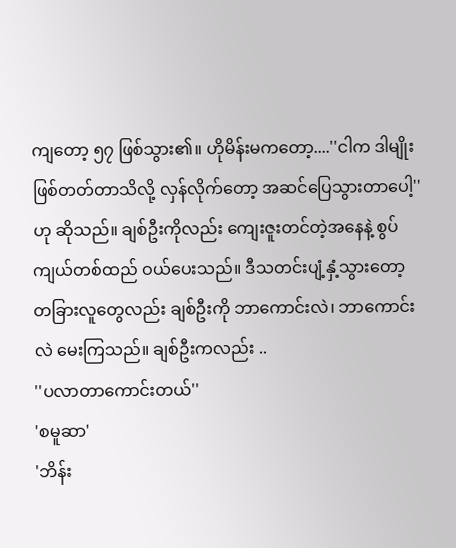ကျတော့ ၅၇ ဖြစ်သွား၏။ ဟိုမိန်းမကတော့....''ငါက ဒါမျိုးဖြစ်တတ်တာသိလို့ လှန်လိုက်တော့ အဆင်ပြေသွားတာပေါ့''ဟု ဆိုသည်။ ချစ်ဦးကိုလည်း ကျေးဇူးတင်တဲ့အနေနဲ့ စွပ်ကျယ်တစ်ထည် ဝယ်ပေးသည်။ ဒီသတင်းပျံ့နှံ့သွားတော့ တခြားလူတွေလည်း ချစ်ဦးကို ဘာကောင်းလဲ၊ ဘာကောင်းလဲ မေးကြသည်။ ချစ်ဦးကလည်း ..
''ပလာတာကောင်းတယ်''
'စမူဆာ'
'ဘိန်း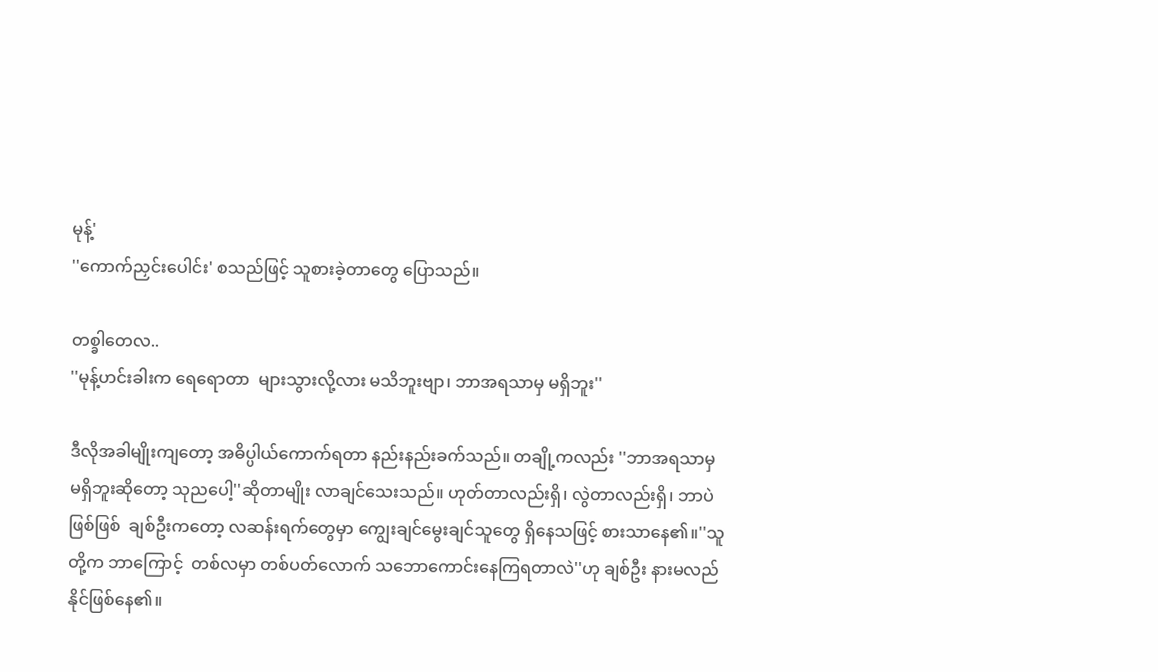မုန့်'
''ကောက်ညှင်းပေါင်း' စသည်ဖြင့် သူစားခဲ့တာတွေ ပြောသည်။

တစ္ခါတေလ..
''မုန့်ဟင်းခါးက ရေရောတာ  များသွားလို့လား မသိဘူးဗျာ၊ ဘာအရသာမှ မရှိဘူး''

ဒီလိုအခါမျိုးကျတော့ အဓိပ္ပါယ်ကောက်ရတာ နည်းနည်းခက်သည်။ တချို့ကလည်း ''ဘာအရသာမှ မရှိဘူးဆိုတော့ သုညပေါ့''ဆိုတာမျိုး လာချင်သေးသည်။ ဟုတ်တာလည်းရှိ၊ လွဲတာလည်းရှိ၊ ဘာပဲဖြစ်ဖြစ်  ချစ်ဦးကတော့ လဆန်းရက်တွေမှာ ကျွေးချင်မွေးချင်သူတွေ ရှိနေသဖြင့် စားသာနေ၏။''သူတို့က ဘာကြောင့်  တစ်လမှာ တစ်ပတ်လောက် သဘောကောင်းနေကြရတာလဲ''ဟု ချစ်ဦး နားမလည်နိုင်ဖြစ်နေ၏။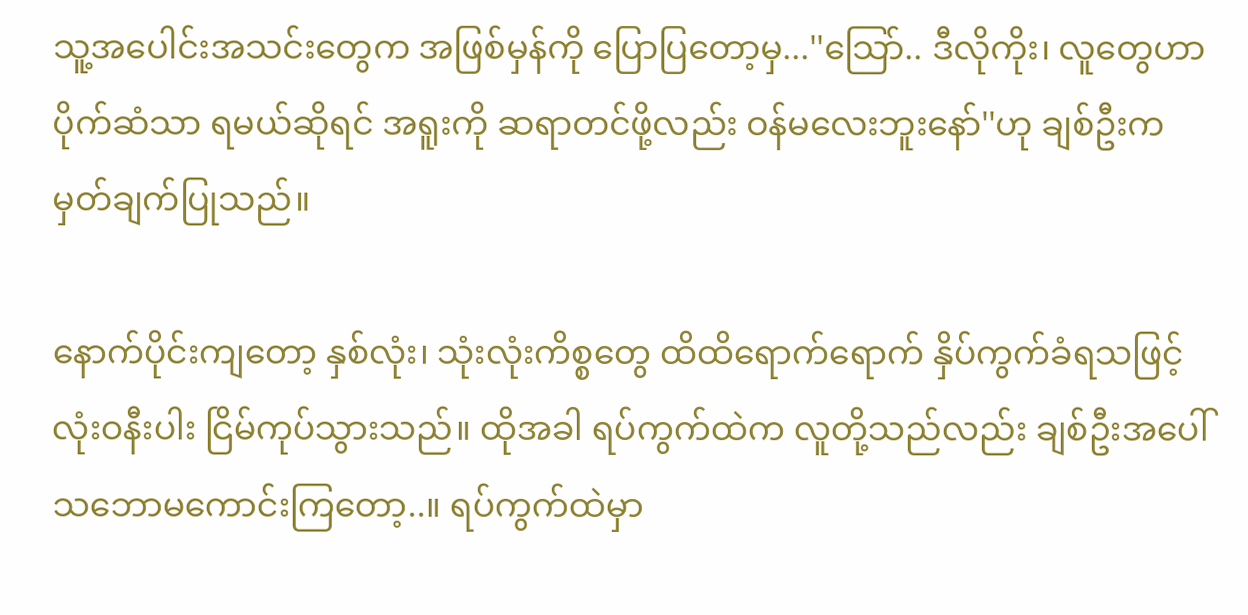သူ့အပေါင်းအသင်းတွေက အဖြစ်မှန်ကို ပြောပြတော့မှ...''သြော်.. ဒီလိုကိုး၊ လူတွေဟာ ပိုက်ဆံသာ ရမယ်ဆိုရင် အရူးကို ဆရာတင်ဖို့လည်း ဝန်မလေးဘူးနော်''ဟု ချစ်ဦးက မှတ်ချက်ပြုသည်။

နောက်ပိုင်းကျတော့ နှစ်လုံး၊ သုံးလုံးကိစ္စတွေ ထိထိရောက်ရောက် နှိပ်ကွက်ခံရသဖြင့် လုံးဝနီးပါး ငြိမ်ကုပ်သွားသည်။ ထိုအခါ ရပ်ကွက်ထဲက လူတို့သည်လည်း ချစ်ဦးအပေါ် သဘောမကောင်းကြတော့..။ ရပ်ကွက်ထဲမှာ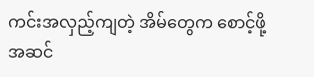ကင်းအလှည့်ကျတဲ့ အိမ်တွေက စောင့်ဖို့ အဆင်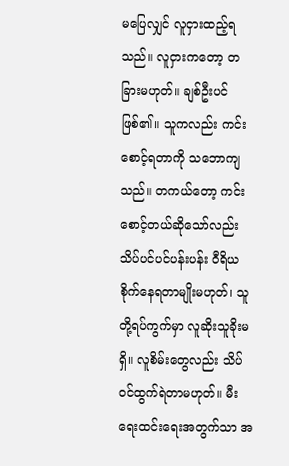မပြေလျှင် လူငှားထည့်ရသည်။ လူငှားကတော့ တခြားမဟုတ်။ ချစ်ဦးပင်ဖြစ်၏။ သူကလည်း ကင်းစောင့်ရတာကို သဘောကျသည်။ တကယ်တော့ ကင်းစောင့်တယ်ဆိုသော်လည်း သိပ်ပင်ပင်ပန်းပန်း ဝီရိယစိုက်နေရတာမျိုးမဟုတ်၊ သူတို့ရပ်ကွက်မှာ လူဆိုးသူခိုးမရှိ။ လူစိမ်းတွေလည်း သိပ်ဝင်ထွက်ရဲတာမဟုတ်။ မီးရေးထင်းရေးအတွက်သာ အ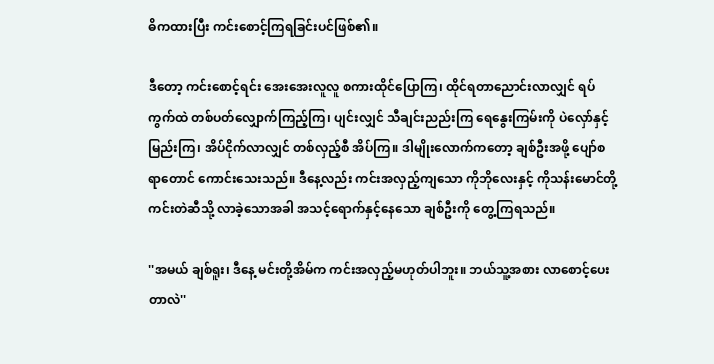ဓိကထားပြီး ကင်းစောင့်ကြရခြင်းပင်ဖြစ်၏။

ဒီတော့ ကင်းစောင့်ရင်း အေးအေးလူလူ စကားထိုင်ပြောကြ၊ ထိုင်ရတာညောင်းလာလျှင် ရပ်ကွက်ထဲ တစ်ပတ်လျှောက်ကြည့်ကြ၊ ပျင်းလျှင် သီချင်းညည်းကြ ရေနွေးကြမ်းကို ပဲလှော်နှင့် မြည်းကြ၊ အိပ်ငိုက်လာလျှင် တစ်လှည့်စီ အိပ်ကြ။ ဒါမျိုးလောက်ကတော့ ချစ်ဦးအဖို့ ပျော်စရာတောင် ကောင်းသေးသည်။ ဒီနေ့လည်း ကင်းအလှည့်ကျသော ကိုဘိုလေးနှင့် ကိုသန်းမောင်တို့ ကင်းတဲဆီသို့ လာခဲ့သောအခါ အသင့်ရောက်နှင့်နေသော ချစ်ဦးကို တွေ့ကြရသည်။

''အမယ် ချစ်ရူး၊ ဒီနေ့ မင်းတို့အိမ်က ကင်းအလှည့်မဟုတ်ပါဘူး။ ဘယ်သူ့အစား လာစောင့်ပေးတာလဲ''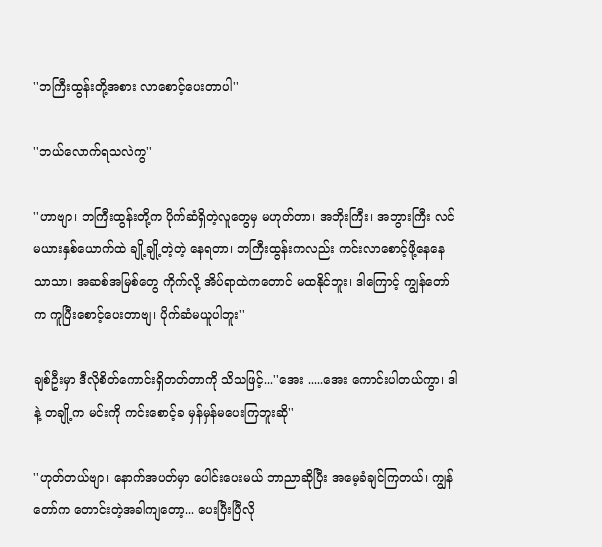''ဘကြီးထွန်းတို့အစား လာစောင့်ပေးတာပါ''

''ဘယ်လောက်ရသလဲကွ''

''ဟာဗျာ၊ ဘကြီးထွန်းတို့က ပိုက်ဆံရှိတဲ့လူတွေမှ မဟုတ်တာ၊ အဘိုးကြီး၊ အဘွားကြီး လင်မယားနှစ်ယောက်ထဲ ချို့ချို့တဲ့တဲ့ နေရတာ၊ ဘကြီးထွန်းကလည်း ကင်းလာစောင့်ဖို့နေနေသာသာ၊ အဆစ်အမြစ်တွေ ကိုက်လို့ အိပ်ရာထဲကတောင် မထနိုင်ဘူး၊ ဒါကြောင့် ကျွန်တော်က ကူပြီးစောင့်ပေးတာဗျ၊ ပိုက်ဆံမယူပါဘူး''

ချစ်ဦးမှာ ဒီလိုစိတ်ကောင်းရှိတတ်တာကို သိသဖြင့်...''အေး .....အေး ကောင်းပါတယ်ကွာ၊ ဒါနဲ့ တချို့က မင်းကို ကင်းစောင့်ခ မှန်မှန်မပေးကြဘူးဆို''

''ဟုတ်တယ်ဗျာ၊ နောက်အပတ်မှာ ပေါင်းပေးမယ် ဘာညာဆိုပြီး အမေ့ခံချင်ကြတယ်၊ ကျွန်တော်က တောင်းတဲ့အခါကျတော့... ပေးပြီးပြီလို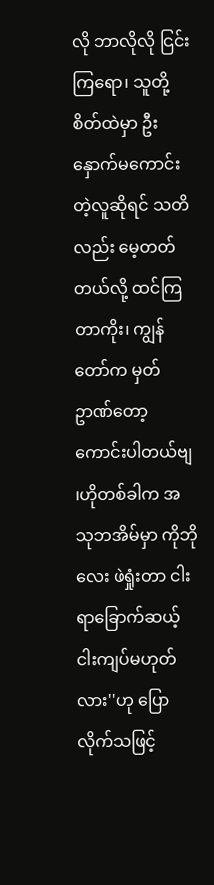လို ဘာလိုလို ငြင်းကြရော၊ သူတို့စိတ်ထဲမှာ ဦးနှောက်မကောင်းတဲ့လူဆိုရင် သတိလည်း မေ့တတ်တယ်လို့ ထင်ကြတာကိုး၊ ကျွန်တော်က မှတ်ဥာဏ်တော့ ကောင်းပါတယ်ဗျ ၊ဟိုတစ်ခါက အသုဘအိမ်မှာ ကိုဘိုလေး ဖဲရှုံးတာ ငါးရာခြောက်ဆယ့်ငါးကျပ်မဟုတ်လား''ဟု ပြောလိုက်သဖြင့်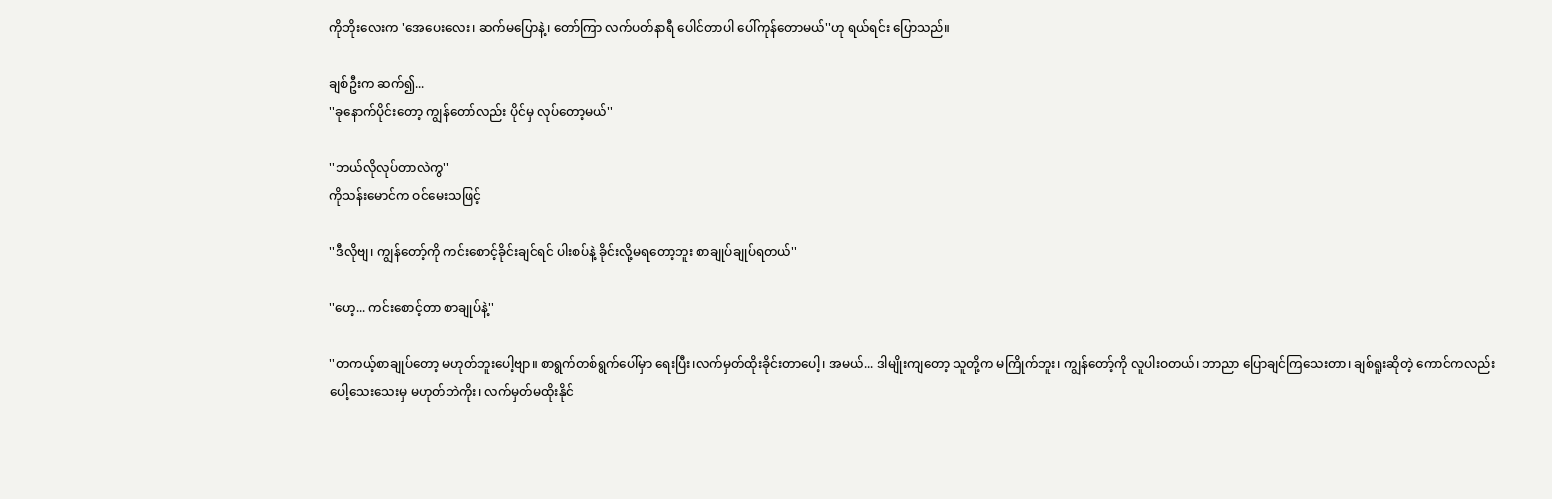ကိုဘိုးလေးက 'အေပေးလေး၊ ဆက်မပြောနဲ့၊ တော်ကြာ လက်ပတ်နာရီ ပေါင်တာပါ ပေါ်ကုန်တောမယ်''ဟု ရယ်ရင်း ပြောသည်။

ချစ်ဦးက ဆက်၍...
''ခုနောက်ပိုင်းတော့ ကျွန်တော်လည်း ပိုင်မှ လုပ်တော့မယ်''

''ဘယ်လိုလုပ်တာလဲကွ''
ကိုသန်းမောင်က ဝင်မေးသဖြင့်

''ဒီလိုဗျ၊ ကျွန်တော့်ကို ကင်းစောင့်ခိုင်းချင်ရင် ပါးစပ်နဲ့ ခိုင်းလို့မရတော့ဘူး စာချုပ်ချုပ်ရတယ်''

''ဟေ့... ကင်းစောင့်တာ စာချုပ်နဲ့''

''တကယ့်စာချုပ်တော့ မဟုတ်ဘူးပေါ့ဗျာ။ စာရွက်တစ်ရွက်ပေါ်မှာ ရေးပြီး၊လက်မှတ်ထိုးခိုင်းတာပေါ့၊ အမယ်... ဒါမျိုးကျတော့ သူတို့က မကြိုက်ဘူး၊ ကျွန်တော့်ကို လူပါးဝတယ်၊ ဘာညာ ပြောချင်ကြသေးတာ၊ ချစ်ရူးဆိုတဲ့ ကောင်ကလည်း ပေါ့သေးသေးမှ မဟုတ်ဘဲကိုး၊ လက်မှတ်မထိုးနိုင်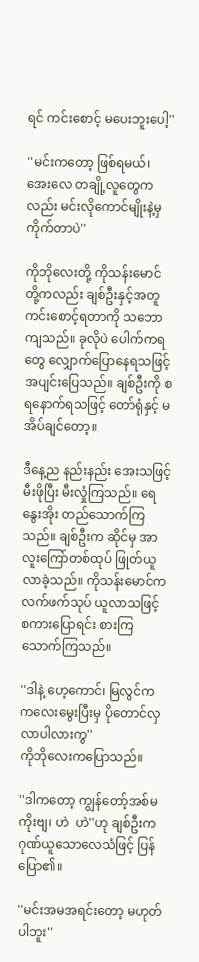ရင် ကင်းစောင့် မပေးဘူးပေါ့''

''မင်းကတော့ ဖြစ်ရမယ်၊ အေးလေ တချို့လူတွေကလည်း မင်းလိုကောင်မျိုးနဲ့မှ ကိုက်တာပဲ''

ကိုဘိုလေးတို့ ကိုသန်းမောင်တို့ကလည်း ချစ်ဦးနှင့်အတူ ကင်းစောင့်ရတာကို သဘောကျသည်။ ခုလိုပဲ ပေါက်ကရတွေ လျှောက်ပြောနေရသဖြင့် အပျင်းပြေသည်။ ချစ်ဦးကို စရနောက်ရသဖြင့် တော်ရုံနှင့် မအိပ်ချင်တော့။

ဒီနေ့ည နည်းနည်း အေးသဖြင့် မီးဖိုပြီး မီးလှုံကြသည်။ ရေနွေးအိုး တည်သောက်ကြသည်။ ချစ်ဦးက ဆိုင်မှ အာလူးကြော်တစ်ထုပ် ဖြုတ်ယူလာခဲ့သည်။ ကိုသန်းမောင်က လက်ဖက်သုပ် ယူလာသဖြင့် စကားပြောရင်း စားကြသောက်ကြသည်။

''ဒါနဲ့ ဟေ့ကောင်၊ မြလွင်က ကလေးမွေးပြီးမှ ပိုတောင်လှလာပါလားကွ''
ကိုဘိုလေးကပြောသည်။

''ဒါကတော့ ကျွန်တော့်အစ်မကိုးဗျ၊ ဟဲ  ဟဲ''ဟု ချစ်ဦးက ဂုဏ်ယူသောလေသံဖြင့် ပြန်ပြော၏။

''မင်းအမအရင်းတော့ မဟုတ်ပါဘူး''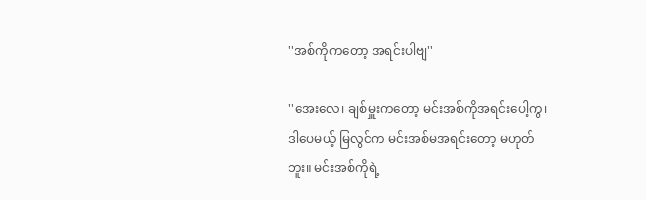''အစ်ကိုကတော့ အရင်းပါဗျ''

''အေးလေ၊ ချစ်မှူးကတော့ မင်းအစ်ကိုအရင်းပေါ့ကွ၊ ဒါပေမယ့် မြလွင်က မင်းအစ်မအရင်းတော့ မဟုတ်ဘူး။ မင်းအစ်ကိုရဲ့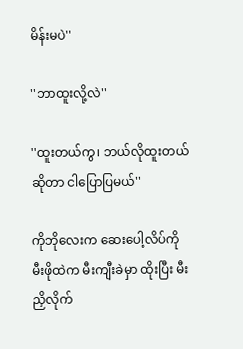မိန်းမပဲ''

''ဘာထူးလို့လဲ''

''ထူးတယ်ကွ၊ ဘယ်လိုထူးတယ်ဆိုတာ ငါပြောပြမယ်''

ကိုဘိုလေးက ဆေးပေါ့လိပ်ကို မီးဖိုထဲက မီးကျီးခဲမှာ ထိုးပြီး မီးညှိလိုက်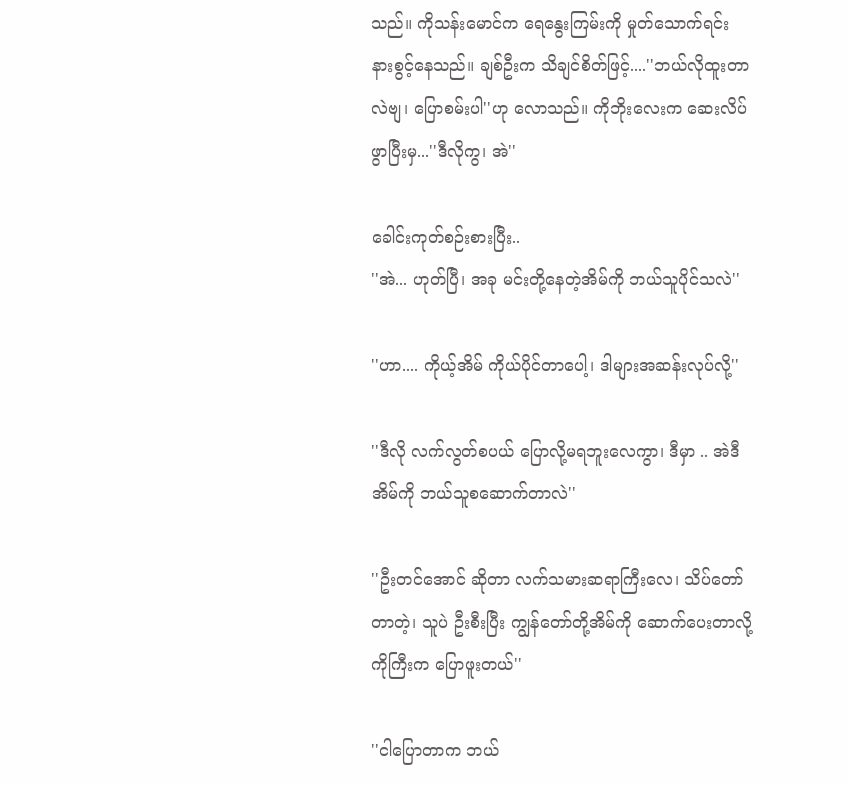သည်။ ကိုသန်းမောင်က ရေနွေးကြမ်းကို မှုတ်သောက်ရင်း နားစွင့်နေသည်။ ချစ်ဦးက သိချင်စိတ်ဖြင့်....''ဘယ်လိုထူးတာလဲဗျ၊ ပြောစမ်းပါ''ဟု လောသည်။ ကိုဘိုးလေးက ဆေးလိပ်ဖွာပြီးမှ...''ဒီလိုကွ၊ အဲ''

ခေါင်းကုတ်စဉ်းစားပြီး..
''အဲ... ဟုတ်ပြီ၊ အခု မင်းတို့နေတဲ့အိမ်ကို ဘယ်သူပိုင်သလဲ''

''ဟာ.... ကိုယ့်အိမ် ကိုယ်ပိုင်တာပေါ့၊ ဒါများအဆန်းလုပ်လို့''

''ဒီလို လက်လွတ်စပယ် ပြောလို့မရဘူးလေကွာ၊ ဒီမှာ .. အဲဒီအိမ်ကို ဘယ်သူစဆောက်တာလဲ''

''ဦးတင်အောင် ဆိုတာ လက်သမားဆရာကြီးလေ၊ သိပ်တော်တာတဲ့၊ သူပဲ ဦးစီးပြီး ကျွန်တော်တို့အိမ်ကို ဆောက်ပေးတာလို့ ကိုကြီးက ပြောဖူးတယ်''

''ငါပြောတာက ဘယ်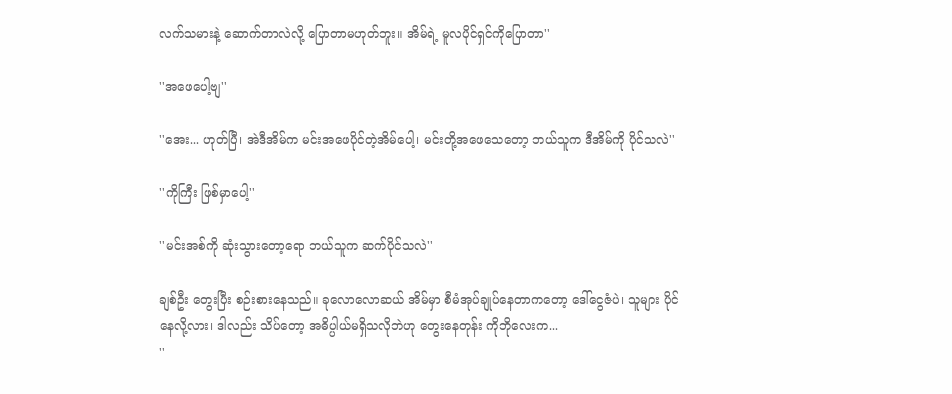လက်သမားနဲ့ ဆောက်တာလဲလို့ ပြောတာမဟုတ်ဘူး။ အိမ်ရဲ့ မူလပိုင်ရှင်ကိုပြောတာ''

''အဖေပေါ့ဗျ''

''အေး... ဟုတ်ပြီ၊ အဲဒီအိမ်က မင်းအဖေပိုင်တဲ့အိမ်ပေါ့၊ မင်းတို့အဖေသေတော့ ဘယ်သူက ဒီအိမ်ကို ပိုင်သလဲ''

''ကိုကြီး ဖြစ်မှာပေါ့''

''မင်းအစ်ကို ဆုံးသွားတော့ရော ဘယ်သူက ဆက်ပိုင်သလဲ''

ချစ်ဦး တွေးပြီး စဉ်းစားနေသည်။ ခုလောလောဆယ် အိမ်မှာ စီမံအုပ်ချုပ်နေတာကတော့ ဒေါ်ငွေဇံပဲ၊ သူများ ပိုင်နေလို့လား၊ ဒါလည်း သိပ်တော့ အဓိပ္ပါယ်မရှိသလိုဘဲဟု တွေးနေတုန်း ကိုဘိုလေးက...
''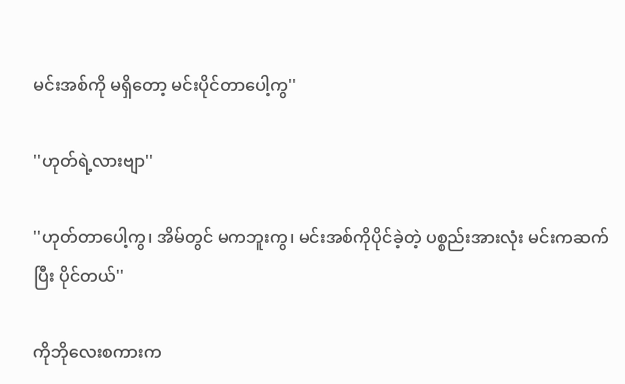မင်းအစ်ကို မရှိတော့ မင်းပိုင်တာပေါ့ကွ''

''ဟုတ်ရဲ့လားဗျာ''

''ဟုတ်တာပေါ့ကွ၊ အိမ်တွင် မကဘူးကွ၊ မင်းအစ်ကိုပိုင်ခဲ့တဲ့ ပစ္စည်းအားလုံး မင်းကဆက်ပြီး ပိုင်တယ်''

ကိုဘိုလေးစကားက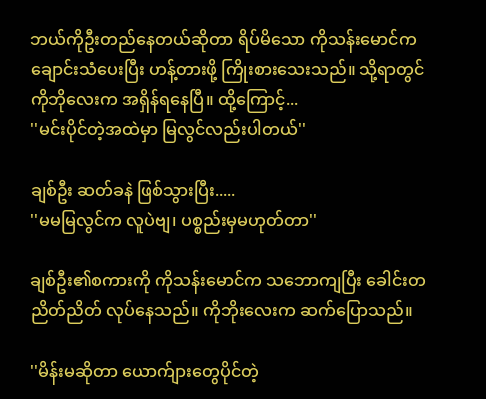ဘယ်ကိုဦးတည်နေတယ်ဆိုတာ ရိပ်မိသော ကိုသန်းမောင်က ချောင်းသံပေးပြီး ဟန့်တားဖို့ ကြိုးစားသေးသည်။ သို့ရာတွင် ကိုဘိုလေးက အရှိန်ရနေပြီ။ ထို့ကြောင့်...
''မင်းပိုင်တဲ့အထဲမှာ မြလွင်လည်းပါတယ်''

ချစ်ဦး ဆတ်ခနဲ ဖြစ်သွားပြီး.....
''မမမြလွင်က လူပဲဗျ၊ ပစ္စည်းမှမဟုတ်တာ''

ချစ်ဦး၏စကားကို ကိုသန်းမောင်က သဘောကျပြီး ခေါင်းတညိတ်ညိတ် လုပ်နေသည်။ ကိုဘိုးလေးက ဆက်ပြောသည်။

''မိန်းမဆိုတာ ယောက်ျားတွေပိုင်တဲ့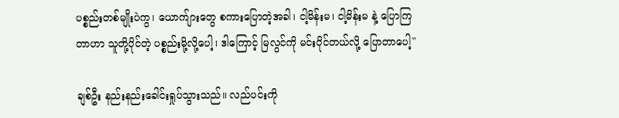ပစ္စည်းတစ်မျိုးပဲကွ၊ ယောက်ျားတွေ စကားပြောတဲ့အခါ၊ ငါ့မိန်းမ၊ ငါ့မိန်းမ နဲ့ ပြောကြတာဟာ သူတို့ပိုင်တဲ့ ပစ္စည်းမို့လို့ပေါ့၊ ဒါကြောင့် မြလွင်ကို မင်းပိုင်တယ်လို့ ပြောတာပေါ့''

ချစ်ဦး နည်းနည်းခေါင်းရှုပ်သွားသည်။ လည်ပင်းကို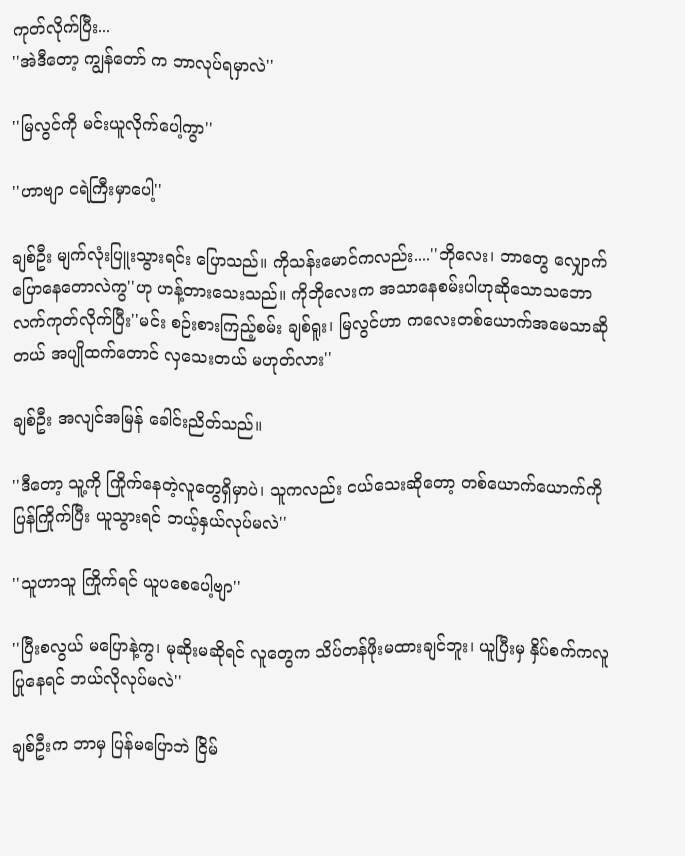ကုတ်လိုက်ပြီး...
''အဲဒီတော့ ကျွန်တော် က ဘာလုပ်ရမှာလဲ''

''မြလွင်ကို မင်းယူလိုက်ပေါ့ကွာ''

''ဟာဗျာ ငရဲကြီးမှာပေါ့''

ချစ်ဦး မျက်လုံးပြူးသွားရင်း ပြောသည်။ ကိုသန်းမောင်ကလည်း....''ဘိုလေး၊ ဘာတွေ လျှောက်ပြောနေတောလဲကွ''ဟု ဟန့်တားသေးသည်။ ကိုဘိုလေးက အသာနေစမ်းပါဟုဆိုသောသဘော လက်ကုတ်လိုက်ပြီး''မင်း စဉ်းစားကြည့်စမ်း ချစ်ရူး၊ မြလွင်ဟာ ကလေးတစ်ယောက်အမေသာဆိုတယ် အပျိုထက်တောင် လှသေးတယ် မဟုတ်လား''

ချစ်ဦး အလျင်အမြန် ခေါင်းညိတ်သည်။

''ဒီတော့ သူ့ကို ကြိုက်နေတဲ့လူတွေရှိမှာပဲ၊ သူကလည်း ငယ်သေးဆိုတော့ တစ်ယောက်ယောက်ကို ပြန်ကြိုက်ပြီး ယူသွားရင် ဘယ့်နှယ်လုပ်မလဲ''

''သူဟာသူ ကြိုက်ရင် ယူပစေပေါ့ဗျာ''

''ပြီးစလွယ် မပြောနဲ့ကွ၊ မုဆိုးမဆိုရင် လူတွေက သိပ်တန်ဖိုးမထားချင်ဘူး၊ ယူပြီးမှ နှိပ်စက်ကလူ ပြုနေရင် ဘယ်လိုလုပ်မလဲ''

ချစ်ဦးက ဘာမှ ပြန်မပြောဘဲ ငြိမ်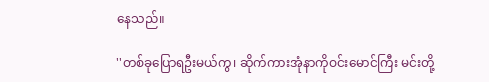နေသည်။

''တစ်ခုပြောရဦးမယ်ကွ၊ ဆိုက်ကားအုံနာကိုဝင်းမောင်ကြီး မင်းတို့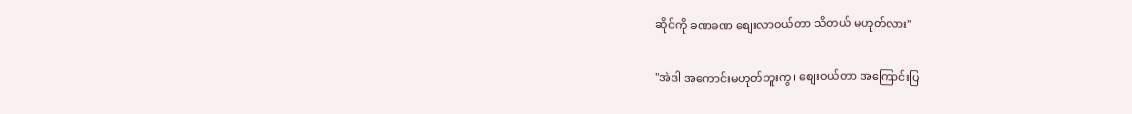ဆိုင်ကို ခဏခဏ စျေးလာဝယ်တာ သိတယ် မဟုတ်လား''

''အဲဒါ အကောင်းမဟုတ်ဘူးကွ၊ စျေးဝယ်တာ အကြောင်းပြ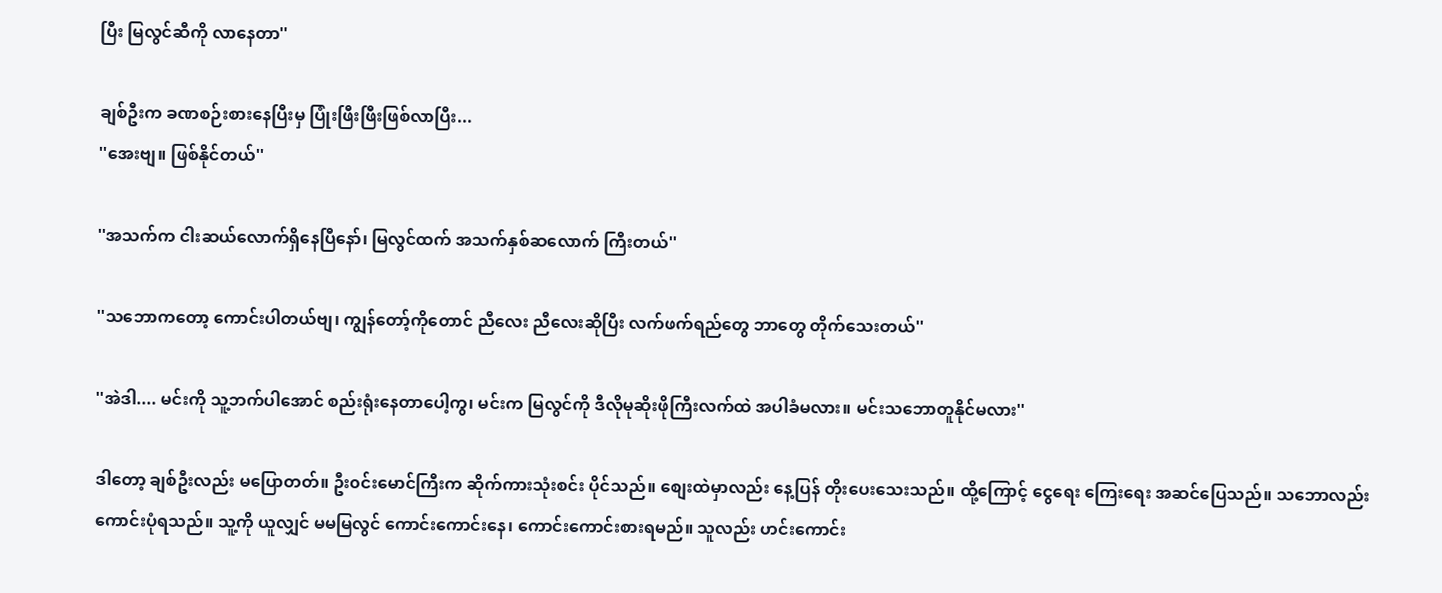ပြီး မြလွင်ဆီကို လာနေတာ''

ချစ်ဦးက ခဏစဉ်းစားနေပြီးမှ ပြုံးဖြီးဖြီးဖြစ်လာပြီး...
''အေးဗျ။ ဖြစ်နိုင်တယ်''

''အသက်က ငါးဆယ်လောက်ရှိနေပြီနော်၊ မြလွင်ထက် အသက်နှစ်ဆလောက် ကြီးတယ်''

''သဘောကတော့ ကောင်းပါတယ်ဗျ၊ ကျွန်တော့်ကိုတောင် ညီလေး ညီလေးဆိုပြီး လက်ဖက်ရည်တွေ ဘာတွေ တိုက်သေးတယ်''

''အဲဒါ.... မင်းကို သူ့ဘက်ပါအောင် စည်းရုံးနေတာပေါ့ကွ၊ မင်းက မြလွင်ကို ဒီလိုမုဆိုးဖိုကြီးလက်ထဲ အပါခံမလား။ မင်းသဘောတူနိုင်မလား''

ဒါတော့ ချစ်ဦးလည်း မပြောတတ်။ ဦး၀င်းမောင်ကြီးက ဆိုက်ကားသုံးစင်း ပိုင်သည်။ စျေးထဲမှာလည်း နေ့ပြန် တိုးပေးသေးသည်။ ထို့ကြောင့် ငွေရေး ကြေးရေး အဆင်ပြေသည်။ သဘောလည်း ကောင်းပုံရသည်။ သူ့ကို ယူလျှင် မမမြလွင် ကောင်းကောင်းနေ၊ ကောင်းကောင်းစားရမည်။ သူလည်း ဟင်းကောင်း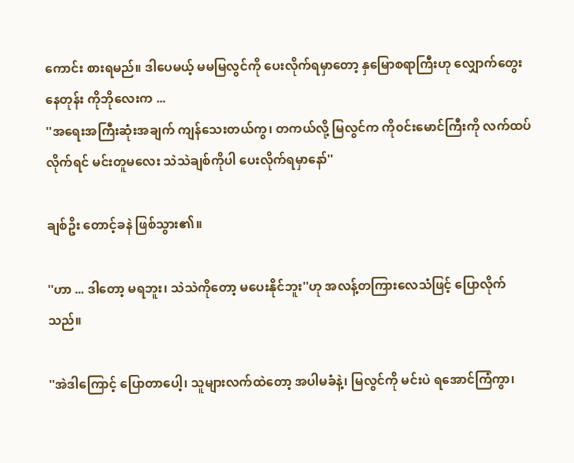ကောင်း စားရမည်။ ဒါပေမယ့် မမမြလွင်ကို ပေးလိုက်ရမှာတော့ နှမြောစရာကြီးဟု လျှောက်တွေးနေတုန်း ကိုဘိုလေးက ...
''အရေးအကြီးဆုံးအချက် ကျန်သေးတယ်ကွ၊ တကယ်လို့ မြလွင်က ကို၀င်းမောင်ကြီးကို လက်ထပ်လိုက်ရင် မင်းတူမလေး သဲသဲချစ်ကိုပါ ပေးလိုက်ရမှာနော်''

ချစ်ဥိး တောင့်ခနဲ ဖြစ်သွား၏။

''ဟာ ... ဒါတော့ မရဘူး၊ သဲသဲကိုတော့ မပေးနိုင်ဘူး''ဟု အလန့်တကြားလေသံဖြင့် ပြောလိုက်သည်။

''အဲဒါကြောင့် ပြောတာပေါ့၊ သူများလက်ထဲတော့ အပါမခံနဲ့၊ မြလွင်ကို မင်းပဲ ရအောင်ကြံကွာ၊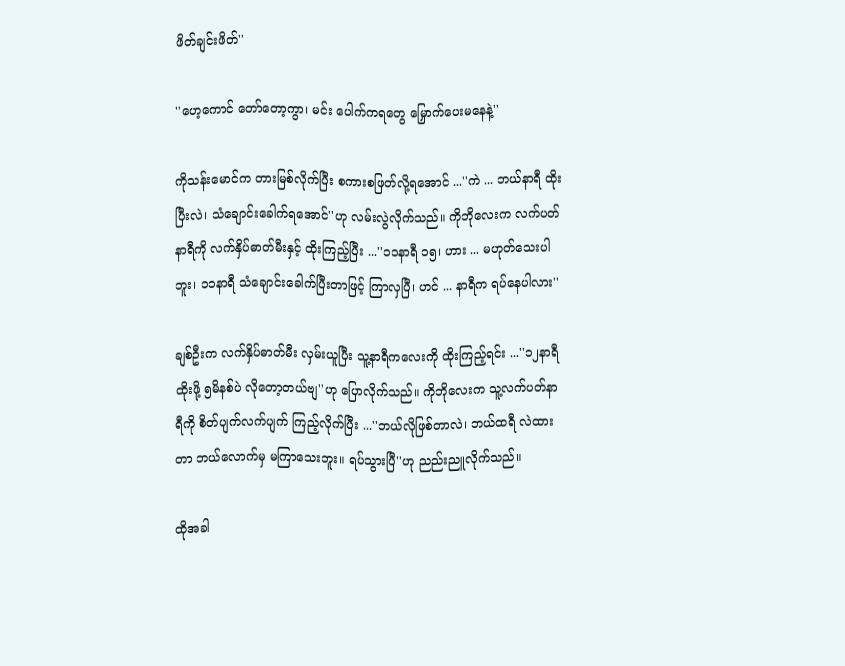ဖိတ်ချင်းဖိတ်''

''ဟေ့ကောင် တော်တော့ကွာ၊ မင်း ပေါက်ကရတွေ မြှောက်ပေးမနေနဲ့''

ကိုသန်းမောင်က တားမြစ်လိုက်ပြီး စကားစဖြတ်လို့ရအောင် ...''ကဲ ... ဘယ်နာရီ ထိုးပြီးလဲ၊ သံချောင်းခေါက်ရအောင်''ဟု လမ်းလွဲလိုက်သည်။ ကိုဘိုလေးက လက်ပတ်နာရီကို လက်နှိပ်ဓာတ်မီးနှင့် ထိုးကြည့်ပြီး ...''၁၁နာရီ ၁၅၊ ဟား ... မဟုတ်သေးပါဘူး၊ ၁၁နာရီ သံချောင်းခေါက်ပြီးတာဖြင့် ကြာလှပြီ၊ ဟင် ... နာရီက ရပ်နေပါလား''

ချစ်ဦးက လက်နှိပ်ဓာတ်မီး လှမ်းယူပြီး သူ့နာရီကလေးကို ထိုးကြည့်ရင်း ...''၁၂နာရီထိုးဖို့ ၅မိနစ်ပဲ လိုတော့တယ်ဗျ''ဟု ပြောလိုက်သည်။ ကိုဘိုလေးက သူ့လက်ပတ်နာရီကို စိတ်ပျက်လက်ပျက် ကြည့်လိုက်ပြီး ...''ဘယ်လိုဖြစ်တာလဲ၊ ဘယ်ထရီ လဲထားတာ ဘယ်လောက်မှ မကြာသေးဘူး။ ရပ်သွားပြီ''ဟု ညည်းညူလိုက်သည်။

ထိုအခါ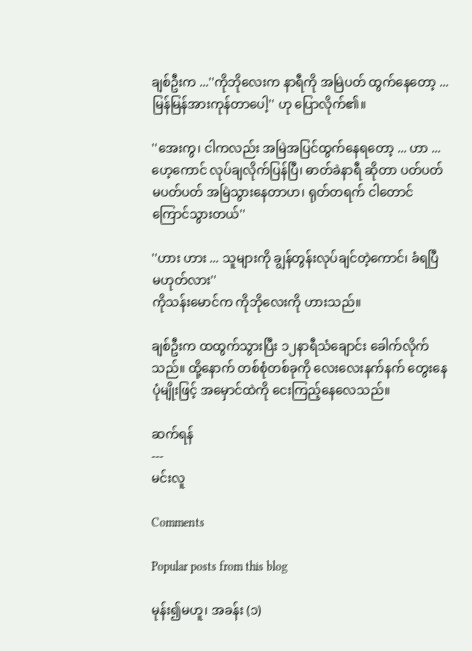ချစ်ဦးက ...''ကိုဘိုလေးက နာရီကို အမြဲပတ် ထွက်နေတော့ ... မြန်မြန်အားကုန်တာပေါ့'' ဟု ပြောလိုက်၏။

''အေးကွ၊ ငါကလည်း အမြဲအပြင်ထွက်နေရတော့ ... ဟာ ... ဟေ့ကောင် လုပ်ချလိုက်ပြန်ပြီ၊ ဓာတ်ခဲနာရီ ဆိုတာ ပတ်ပတ်မပတ်ပတ် အမြဲသွားနေတာဟ၊ ရုတ်တရက် ငါတောင်ကြောင်သွားတယ်''

''ဟား ဟား ... သူများကို ချွန်တွန်းလုပ်ချင်တဲ့ကောင်၊ ခံရပြီ မဟုတ်လား''
ကိုသန်းမောင်က ကိုဘိုလေးကို ဟားသည်။

ချစ်ဦးက ထထွက်သွားပြီး ၁၂နာရီသံချောင်း ခေါက်လိုက်သည်။ ထို့နောက် တစ်စုံတစ်ခုကို လေးလေးနက်နက် တွေးနေပုံမျိုးဖြင့် အမှောင်ထဲကို ငေးကြည့်နေလေသည်။

ဆက်ရန်
---
မင်းလူ

Comments

Popular posts from this blog

မုန်း၍မဟူ၊ အခန်း (၁)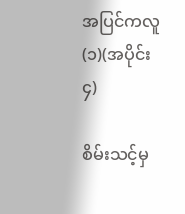အပြင်ကလူ (၁)(အပိုင်း ၄)

စိမ်းသင့်မှ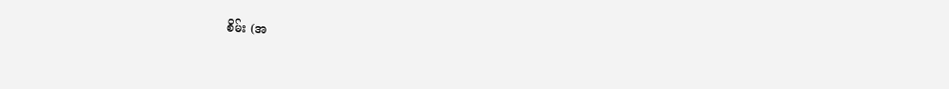စိမ်း (အ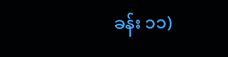ခန်း ၁၁)